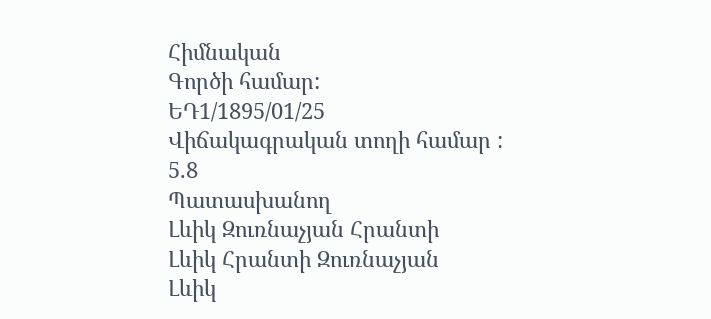Հիմնական
Գործի համար:
ԵԴ1/1895/01/25
Վիճակագրական տողի համար :
5.8
Պատասխանող
Լևիկ Զուռնաչյան Հրանտի
Լևիկ Հրանտի Զուռնաչյան
Լևիկ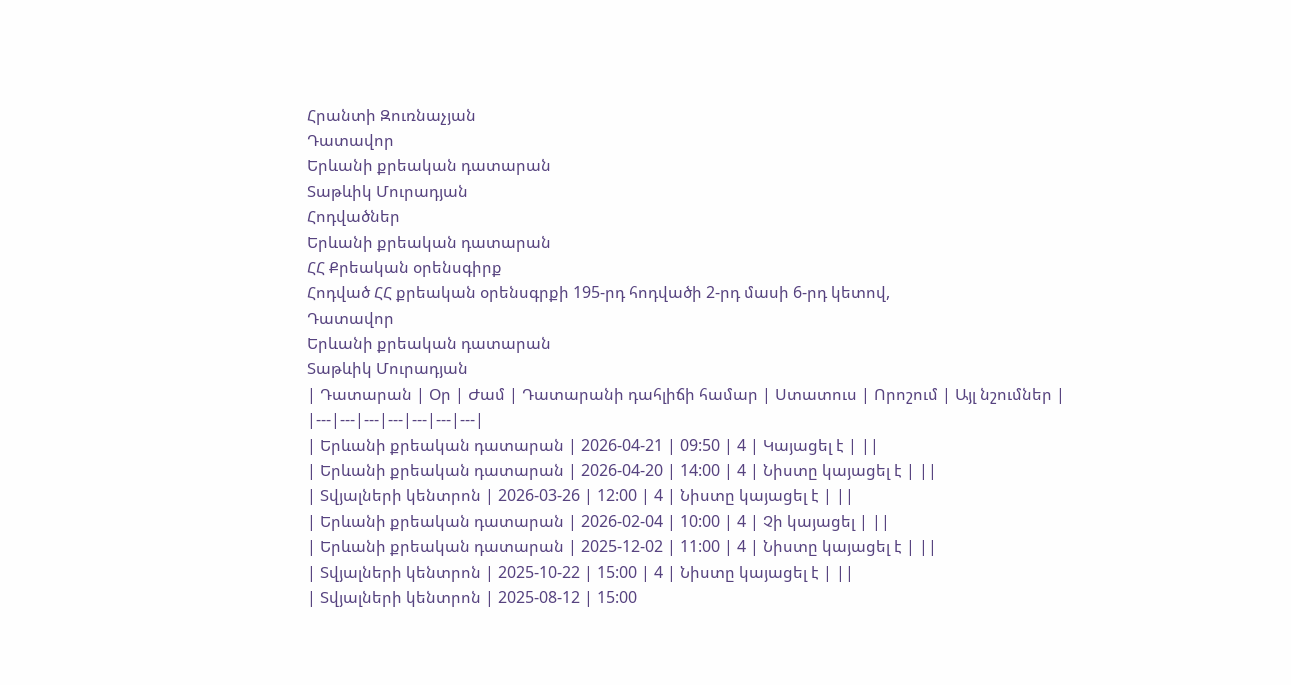Հրանտի Զուռնաչյան
Դատավոր
Երևանի քրեական դատարան
Տաթևիկ Մուրադյան
Հոդվածներ
Երևանի քրեական դատարան
ՀՀ Քրեական օրենսգիրք
Հոդված ՀՀ քրեական օրենսգրքի 195-րդ հոդվածի 2-րդ մասի 6-րդ կետով,
Դատավոր
Երևանի քրեական դատարան
Տաթևիկ Մուրադյան
| Դատարան | Օր | Ժամ | Դատարանի դահլիճի համար | Ստատուս | Որոշում | Այլ նշումներ |
|---|---|---|---|---|---|---|
| Երևանի քրեական դատարան | 2026-04-21 | 09:50 | 4 | Կայացել է | ||
| Երևանի քրեական դատարան | 2026-04-20 | 14:00 | 4 | Նիստը կայացել է | ||
| Տվյալների կենտրոն | 2026-03-26 | 12:00 | 4 | Նիստը կայացել է | ||
| Երևանի քրեական դատարան | 2026-02-04 | 10:00 | 4 | Չի կայացել | ||
| Երևանի քրեական դատարան | 2025-12-02 | 11:00 | 4 | Նիստը կայացել է | ||
| Տվյալների կենտրոն | 2025-10-22 | 15:00 | 4 | Նիստը կայացել է | ||
| Տվյալների կենտրոն | 2025-08-12 | 15:00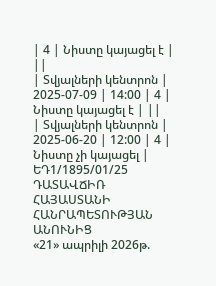| 4 | Նիստը կայացել է | ||
| Տվյալների կենտրոն | 2025-07-09 | 14:00 | 4 | Նիստը կայացել է | ||
| Տվյալների կենտրոն | 2025-06-20 | 12:00 | 4 | Նիստը չի կայացել |
ԵԴ1/1895/01/25
ԴԱՏԱՎՃԻՌ
ՀԱՅԱՍՏԱՆԻ ՀԱՆՐԱՊԵՏՈՒԹՅԱՆ ԱՆՈՒՆԻՑ
«21» ապրիլի 2026թ.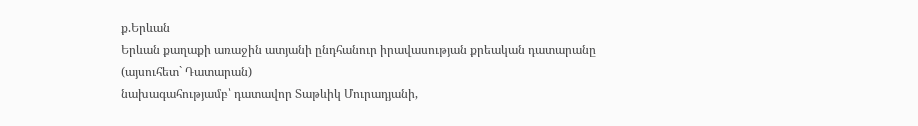ք.Երևան
Երևան քաղաքի առաջին ատյանի ընդհանուր իրավասության քրեական դատարանը (այսուհետ` Դատարան)
նախագահությամբ՝ դատավոր Տաթևիկ Մուրադյանի,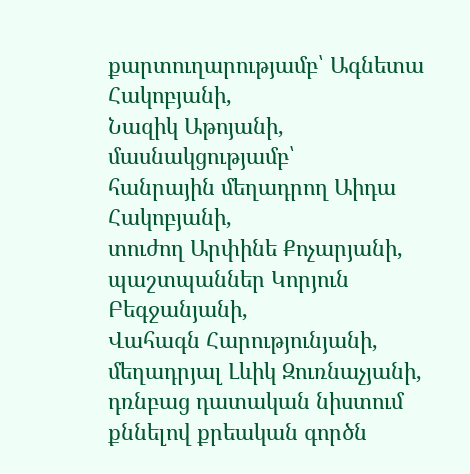քարտուղարությամբ՝ Ագնետա Հակոբյանի,
Նազիկ Աթոյանի,
մասնակցությամբ՝
հանրային մեղադրող Աիդա Հակոբյանի,
տուժող Արփինե Քոչարյանի,
պաշտպաններ Կորյուն Բեգջանյանի,
Վահագն Հարությունյանի,
մեղադրյալ Լևիկ Զուռնաչյանի,
դռնբաց դատական նիստում քննելով քրեական գործն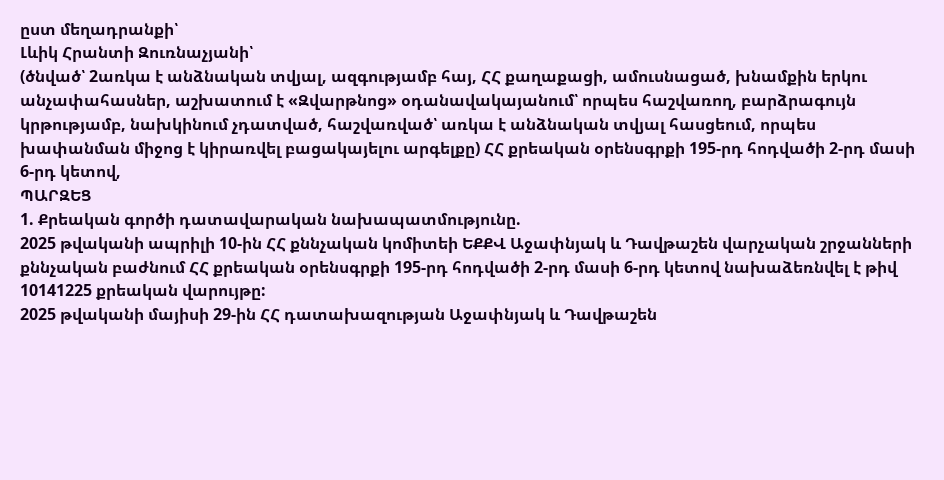ըստ մեղադրանքի՝
Լևիկ Հրանտի Զուռնաչյանի՝
(ծնված՝ 2առկա է անձնական տվյալ, ազգությամբ հայ, ՀՀ քաղաքացի, ամուսնացած, խնամքին երկու անչափահասներ, աշխատում է «Զվարթնոց» օդանավակայանում՝ որպես հաշվառող, բարձրագույն կրթությամբ, նախկինում չդատված, հաշվառված՝ առկա է անձնական տվյալ հասցեում, որպես խափանման միջոց է կիրառվել բացակայելու արգելքը) ՀՀ քրեական օրենսգրքի 195-րդ հոդվածի 2-րդ մասի 6-րդ կետով,
ՊԱՐԶԵՑ
1. Քրեական գործի դատավարական նախապատմությունը.
2025 թվականի ապրիլի 10-ին ՀՀ քննչական կոմիտեի ԵՔՔՎ Աջափնյակ և Դավթաշեն վարչական շրջանների քննչական բաժնում ՀՀ քրեական օրենսգրքի 195-րդ հոդվածի 2-րդ մասի 6-րդ կետով նախաձեռնվել է թիվ 10141225 քրեական վարույթը:
2025 թվականի մայիսի 29-ին ՀՀ դատախազության Աջափնյակ և Դավթաշեն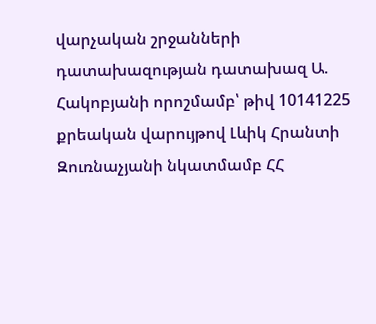վարչական շրջանների դատախազության դատախազ Ա. Հակոբյանի որոշմամբ՝ թիվ 10141225 քրեական վարույթով Լևիկ Հրանտի Զուռնաչյանի նկատմամբ ՀՀ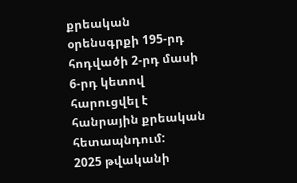քրեական օրենսգրքի 195-րդ հոդվածի 2-րդ մասի 6-րդ կետով հարուցվել է հանրային քրեական հետապնդում:
2025 թվականի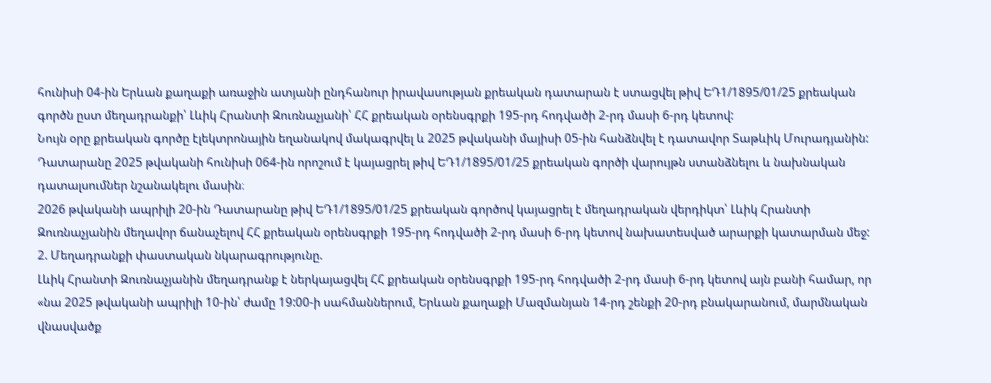հունիսի 04-ին Երևան քաղաքի առաջին ատյանի ընդհանուր իրավասության քրեական դատարան է ստացվել թիվ ԵԴ1/1895/01/25 քրեական գործն ըստ մեղադրանքի՝ Լևիկ Հրանտի Զուռնաչյանի՝ ՀՀ քրեական օրենսգրքի 195-րդ հոդվածի 2-րդ մասի 6-րդ կետով:
Նույն օրը քրեական գործը էլեկտրոնային եղանակով մակագրվել և 2025 թվականի մայիսի 05-ին հանձնվել է դատավոր Տաթևիկ Մուրադյանին:
Դատարանը 2025 թվականի հունիսի 064-ին որոշում է կայացրել թիվ ԵԴ1/1895/01/25 քրեական գործի վարույթն ստանձնելու և նախնական դատալսումներ նշանակելու մասին։
2026 թվականի ապրիլի 20-ին Դատարանը թիվ ԵԴ1/1895/01/25 քրեական գործով կայացրել է մեղադրական վերդիկտ՝ Լևիկ Հրանտի Զուռնաչյանին մեղավոր ճանաչելով ՀՀ քրեական օրենսգրքի 195-րդ հոդվածի 2-րդ մասի 6-րդ կետով նախատեսված արարքի կատարման մեջ:
2. Մեղադրանքի փաստական նկարագրությունը.
Լևիկ Հրանտի Զուռնաչյանին մեղադրանք է ներկայացվել ՀՀ քրեական օրենսգրքի 195-րդ հոդվածի 2-րդ մասի 6-րդ կետով այն բանի համար, որ «նա 2025 թվականի ապրիլի 10-ին՝ ժամը 19:00-ի սահմաններում, Երևան քաղաքի Մազմանյան 14-րդ շենքի 20-րդ բնակարանում, մարմնական վնասվածք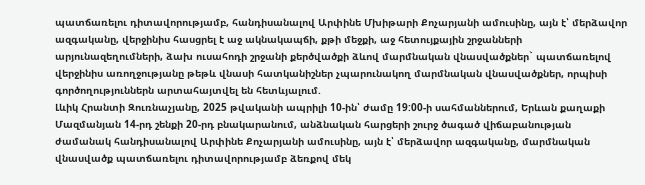պատճառելու դիտավորությամբ, հանդիսանալով Արփինե Մխիթարի Քոչարյանի ամուսինը, այն է՝ մերձավոր ազգականը, վերջինիս հասցրել է աջ ակնակապճի, քթի մեջքի, աջ հետույքային շրջանների արյունազեղումների, ձախ ուսահոդի շրջանի քերծվածքի ձևով մարմնական վնասվածքներ` պատճառելով վերջինիս առողջությանը թեթև վնասի հատկանիշներ չպարունակող մարմնական վնասվածքներ, որպիսի գործողություններն արտահայտվել են հետևյալում.
Լևիկ Հրանտի Զուռնաչյանը, 2025 թվականի ապրիլի 10-ին՝ ժամը 19:00-ի սահմաններում, Երևան քաղաքի Մազմանյան 14-րդ շենքի 20-րդ բնակարանում, անձնական հարցերի շուրջ ծագած վիճաբանության ժամանակ հանդիսանալով Արփինե Քոչարյանի ամուսինը, այն է՝ մերձավոր ազգականը, մարմնական վնասվածք պատճառելու դիտավորությամբ ձեռքով մեկ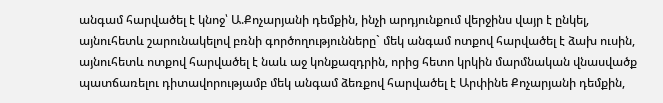անգամ հարվածել է կնոջ՝ Ա.Քոչարյանի դեմքին, ինչի արդյունքում վերջինս վայր է ընկել, այնուհետև շարունակելով բռնի գործողությունները` մեկ անգամ ոտքով հարվածել է ձախ ուսին, այնուհետև ոտքով հարվածել է նաև աջ կոնքազդրին, որից հետո կրկին մարմնական վնասվածք պատճառելու դիտավորությամբ մեկ անգամ ձեռքով հարվածել է Արփինե Քոչարյանի դեմքին,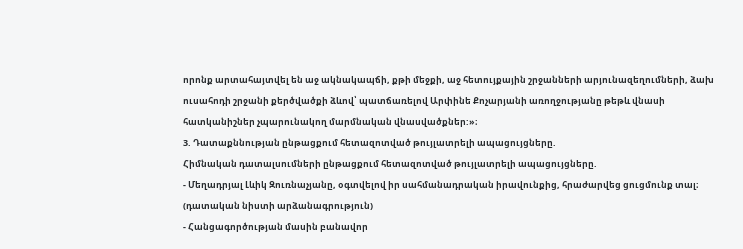որոնք արտահայտվել են աջ ակնակապճի, քթի մեջքի, աջ հետույքային շրջանների արյունազեղումների, ձախ ուսահոդի շրջանի քերծվածքի ձևով՝ պատճառելով Արփինե Քոչարյանի առողջությանը թեթև վնասի հատկանիշներ չպարունակող մարմնական վնասվածքներ:»։
3. Դատաքննության ընթացքում հետազոտված թույլատրելի ապացույցները.
Հիմնական դատալսումների ընթացքում հետազոտված թույլատրելի ապացույցները.
- Մեղադրյալ Լևիկ Զուռնաչյանը, օգտվելով իր սահմանադրական իրավունքից, հրաժարվեց ցուցմունք տալ։
(դատական նիստի արձանագրություն)
- Հանցագործության մասին բանավոր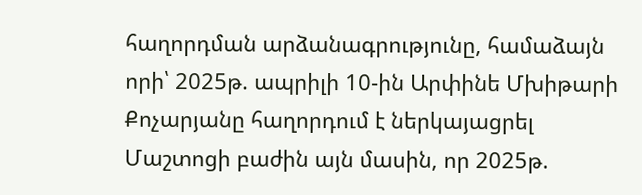հաղորդման արձանագրությունը, համաձայն որի՝ 2025թ. ապրիլի 10-ին Արփինե Մխիթարի Քոչարյանը հաղորդում է ներկայացրել Մաշտոցի բաժին այն մասին, որ 2025թ.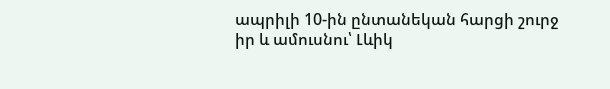ապրիլի 10-ին ընտանեկան հարցի շուրջ իր և ամուսնու՝ Լևիկ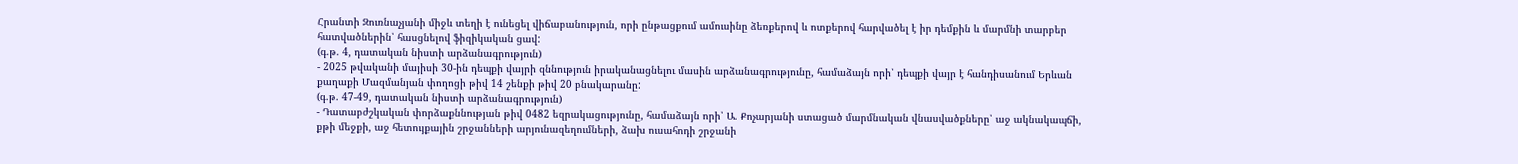Հրանտի Զուռնաչյանի միջև տեղի է ունեցել վիճաբանություն, որի ընթացքում ամուսինը ձեռքերով և ոտքերով հարվածել է իր դեմքին և մարմնի տարբեր հատվածներին՝ հասցնելով ֆիզիկական ցավ:
(գ.թ. 4, դատական նիստի արձանագրություն)
- 2025 թվականի մայիսի 30-ին դեպքի վայրի զննություն իրականացնելու մասին արձանագրությունը, համաձայն որի՝ դեպքի վայր է հանդիսանում Երևան քաղաքի Մազմանյան փողոցի թիվ 14 շենքի թիվ 20 բնակարանը:
(գ.թ. 47-49, դատական նիստի արձանագրություն)
- Դատաբժշկական փորձաքննության թիվ 0482 եզրակացությունը, համաձայն որի՝ Ա. Քոչարյանի ստացած մարմնական վնասվածքները՝ աջ ակնակապճի, քթի մեջքի, աջ հետույքային շրջանների արյունազեղումների, ձախ ուսահոդի շրջանի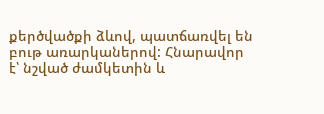քերծվածքի ձևով, պատճառվել են բութ առարկաներով: Հնարավոր է՝ նշված ժամկետին և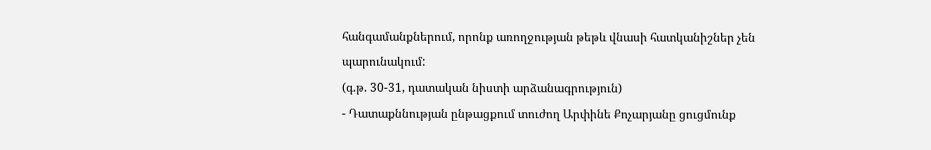հանգամանքներում, որոնք առողջության թեթև վնասի հատկանիշներ չեն պարունակում:
(գ.թ. 30-31, դատական նիստի արձանագրություն)
- Դատաքննության ընթացքում տուժող Արփինե Քոչարյանը ցուցմունք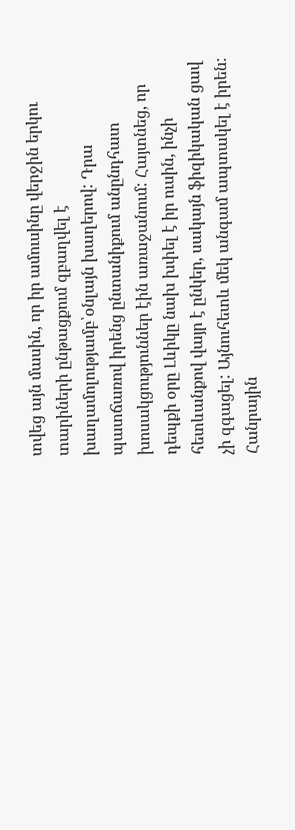տվեց այն մասին, որ իր ամուսինը վերջին երկու տարիների ընթացքում զբաղվել է խաղամոլությամբ՝օնլայն խաղերով: Դրա պատճառով իրենց ընտանիքում անընդհատ խոսակցություններ էին առաջանում: Հայտնեց, որ դեպքի օրը Լևիկը նախ խփել է իր ուսին, ինչի հետևանքով վայր է ընկեր, սակայն ֆիզիկական ցավ չի զգացել: Այնուհետև մեկ անգամ ապտակել է իրեն:
Հանրային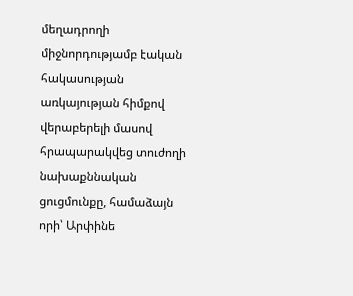մեղադրողի միջնորդությամբ էական հակասության առկայության հիմքով վերաբերելի մասով հրապարակվեց տուժողի նախաքննական ցուցմունքը, համաձայն որի՝ Արփինե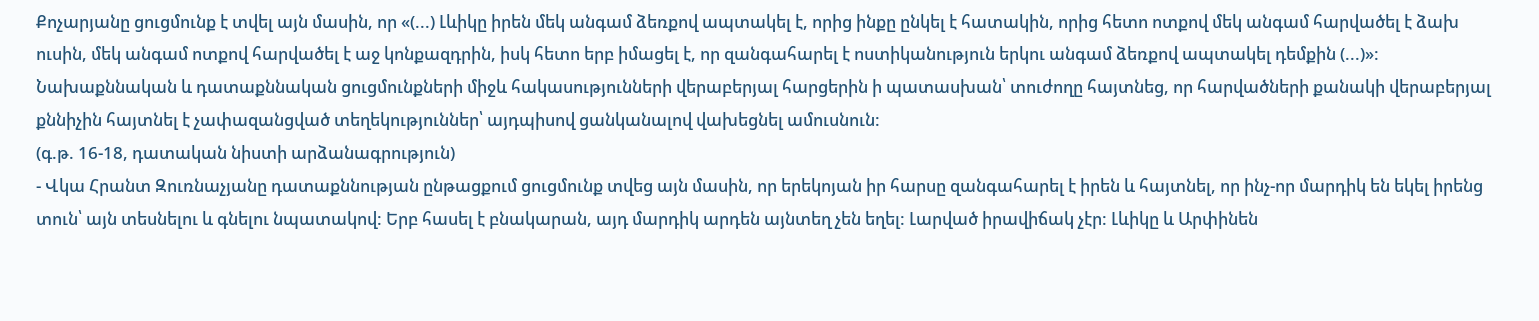Քոչարյանը ցուցմունք է տվել այն մասին, որ «(...) Լևիկը իրեն մեկ անգամ ձեռքով ապտակել է, որից ինքը ընկել է հատակին, որից հետո ոտքով մեկ անգամ հարվածել է ձախ ուսին, մեկ անգամ ոտքով հարվածել է աջ կոնքազդրին, իսկ հետո երբ իմացել է, որ զանգահարել է ոստիկանություն երկու անգամ ձեռքով ապտակել դեմքին (...)»:
Նախաքննական և դատաքննական ցուցմունքների միջև հակասությունների վերաբերյալ հարցերին ի պատասխան՝ տուժողը հայտնեց, որ հարվածների քանակի վերաբերյալ քննիչին հայտնել է չափազանցված տեղեկություններ՝ այդպիսով ցանկանալով վախեցնել ամուսնուն:
(գ.թ. 16-18, դատական նիստի արձանագրություն)
- Վկա Հրանտ Զուռնաչյանը դատաքննության ընթացքում ցուցմունք տվեց այն մասին, որ երեկոյան իր հարսը զանգահարել է իրեն և հայտնել, որ ինչ-որ մարդիկ են եկել իրենց տուն՝ այն տեսնելու և գնելու նպատակով: Երբ հասել է բնակարան, այդ մարդիկ արդեն այնտեղ չեն եղել: Լարված իրավիճակ չէր: Լևիկը և Արփինեն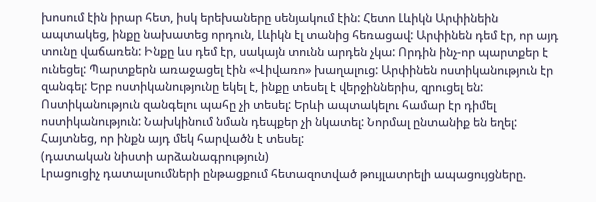խոսում էին իրար հետ, իսկ երեխաները սենյակում էին: Հետո Լևիկն Արփինեին ապտակեց, ինքը նախատեց որդուն, Լևիկն էլ տանից հեռացավ: Արփինեն դեմ էր, որ այդ տունը վաճառեն: Ինքը ևս դեմ էր, սակայն տունն արդեն չկա: Որդին ինչ-որ պարտքեր է ունեցել: Պարտքերն առաջացել էին «Վիվառո» խաղալուց: Արփինեն ոստիկանություն էր զանգել: Երբ ոստիկանությունը եկել է, ինքը տեսել է վերջիններիս, զրուցել են: Ոստիկանություն զանգելու պահը չի տեսել: Երևի ապտակելու համար էր դիմել ոստիկանություն: Նախկինում նման դեպքեր չի նկատել: Նորմալ ընտանիք են եղել: Հայտնեց, որ ինքն այդ մեկ հարվածն է տեսել:
(դատական նիստի արձանագրություն)
Լրացուցիչ դատալսումների ընթացքում հետազոտված թույլատրելի ապացույցները.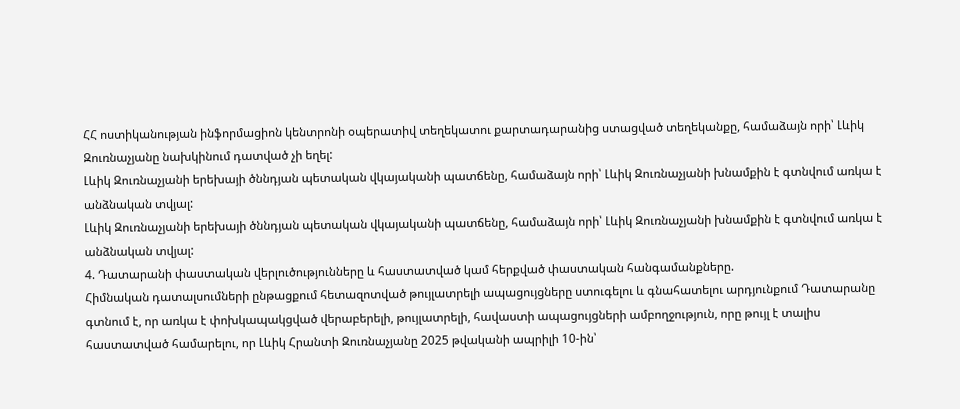ՀՀ ոստիկանության ինֆորմացիոն կենտրոնի օպերատիվ տեղեկատու քարտադարանից ստացված տեղեկանքը, համաձայն որի՝ Լևիկ Զուռնաչյանը նախկինում դատված չի եղել:
Լևիկ Զուռնաչյանի երեխայի ծննդյան պետական վկայականի պատճենը, համաձայն որի՝ Լևիկ Զուռնաչյանի խնամքին է գտնվում առկա է անձնական տվյալ:
Լևիկ Զուռնաչյանի երեխայի ծննդյան պետական վկայականի պատճենը, համաձայն որի՝ Լևիկ Զուռնաչյանի խնամքին է գտնվում առկա է անձնական տվյալ:
4. Դատարանի փաստական վերլուծությունները և հաստատված կամ հերքված փաստական հանգամանքները.
Հիմնական դատալսումների ընթացքում հետազոտված թույլատրելի ապացույցները ստուգելու և գնահատելու արդյունքում Դատարանը գտնում է, որ առկա է փոխկապակցված վերաբերելի, թույլատրելի, հավաստի ապացույցների ամբողջություն, որը թույլ է տալիս հաստատված համարելու, որ Լևիկ Հրանտի Զուռնաչյանը 2025 թվականի ապրիլի 10-ին՝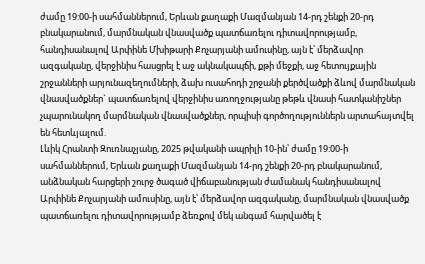ժամը 19:00-ի սահմաններում, Երևան քաղաքի Մազմանյան 14-րդ շենքի 20-րդ բնակարանում, մարմնական վնասվածք պատճառելու դիտավորությամբ, հանդիսանալով Արփինե Մխիթարի Քոչարյանի ամուսինը, այն է՝ մերձավոր ազգականը, վերջինիս հասցրել է աջ ակնակապճի, քթի մեջքի, աջ հետույքային շրջանների արյունազեղումների, ձախ ուսահոդի շրջանի քերծվածքի ձևով մարմնական վնասվածքներ` պատճառելով վերջինիս առողջությանը թեթև վնասի հատկանիշներ չպարունակող մարմնական վնասվածքներ, որպիսի գործողություններն արտահայտվել են հետևյալում.
Լևիկ Հրանտի Զուռնաչյանը, 2025 թվականի ապրիլի 10-ին՝ ժամը 19:00-ի սահմաններում, Երևան քաղաքի Մազմանյան 14-րդ շենքի 20-րդ բնակարանում, անձնական հարցերի շուրջ ծագած վիճաբանության ժամանակ հանդիսանալով Արփինե Քոչարյանի ամուսինը, այն է՝ մերձավոր ազգականը, մարմնական վնասվածք պատճառելու դիտավորությամբ ձեռքով մեկ անգամ հարվածել է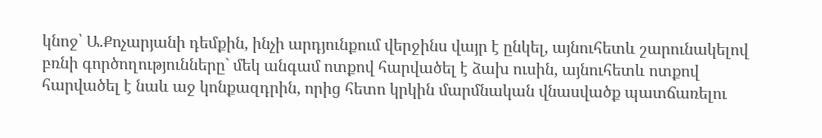կնոջ՝ Ա.Քոչարյանի դեմքին, ինչի արդյունքում վերջինս վայր է ընկել, այնուհետև շարունակելով բռնի գործողությունները` մեկ անգամ ոտքով հարվածել է ձախ ուսին, այնուհետև ոտքով հարվածել է նաև աջ կոնքազդրին, որից հետո կրկին մարմնական վնասվածք պատճառելու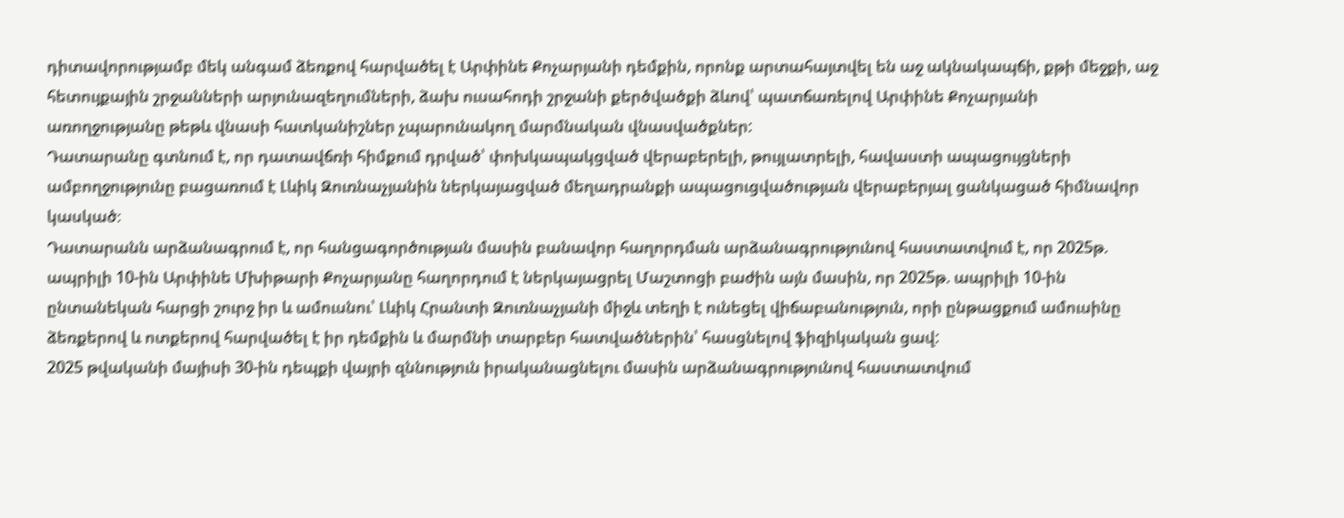դիտավորությամբ մեկ անգամ ձեռքով հարվածել է Արփինե Քոչարյանի դեմքին, որոնք արտահայտվել են աջ ակնակապճի, քթի մեջքի, աջ հետույքային շրջանների արյունազեղումների, ձախ ուսահոդի շրջանի քերծվածքի ձևով՝ պատճառելով Արփինե Քոչարյանի առողջությանը թեթև վնասի հատկանիշներ չպարունակող մարմնական վնասվածքներ:
Դատարանը գտնում է, որ դատավճռի հիմքում դրված՝ փոխկապակցված վերաբերելի, թույլատրելի, հավաստի ապացույցների ամբողջությունը բացառում է Լևիկ Զուռնաչյանին ներկայացված մեղադրանքի ապացուցվածության վերաբերյալ ցանկացած հիմնավոր կասկած։
Դատարանն արձանագրում է, որ հանցագործության մասին բանավոր հաղորդման արձանագրությունով հաստատվում է, որ 2025թ. ապրիլի 10-ին Արփինե Մխիթարի Քոչարյանը հաղորդում է ներկայացրել Մաշտոցի բաժին այն մասին, որ 2025թ. ապրիլի 10-ին ընտանեկան հարցի շուրջ իր և ամուսնու՝ Լևիկ Հրանտի Զուռնաչյանի միջև տեղի է ունեցել վիճաբանություն, որի ընթացքում ամուսինը ձեռքերով և ոտքերով հարվածել է իր դեմքին և մարմնի տարբեր հատվածներին՝ հասցնելով ֆիզիկական ցավ:
2025 թվականի մայիսի 30-ին դեպքի վայրի զննություն իրականացնելու մասին արձանագրությունով հաստատվում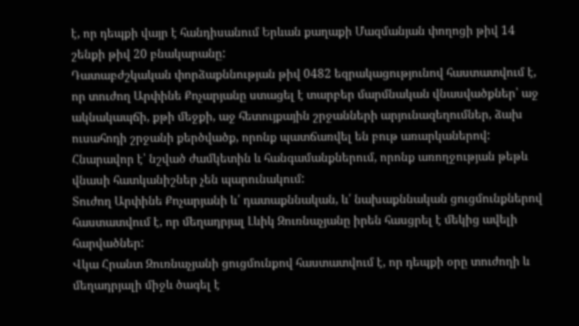է, որ դեպքի վայր է հանդիսանում Երևան քաղաքի Մազմանյան փողոցի թիվ 14 շենքի թիվ 20 բնակարանը:
Դատաբժշկական փորձաքննության թիվ 0482 եզրակացությունով հաստատվում է, որ տուժող Արփինե Քոչարյանը ստացել է տարբեր մարմնական վնասվածքներ՝ աջ ակնակապճի, քթի մեջքի, աջ հետույքային շրջանների արյունազեղումներ, ձախ ուսահոդի շրջանի քերծվածք, որոնք պատճառվել են բութ առարկաներով: Հնարավոր է՝ նշված ժամկետին և հանգամանքներում, որոնք առողջության թեթև վնասի հատկանիշներ չեն պարունակում:
Տուժող Արփինե Քոչարյանի և՛ դատաքննական, և՛ նախաքննական ցուցմունքներով հաստատվում է, որ մեղադրյալ Լևիկ Զուռնաչյանը իրեն հասցրել է մեկից ավելի հարվածներ:
Վկա Հրանտ Զուռնաչյանի ցուցմունքով հաստատվում է, որ դեպքի օրը տուժողի և մեղադրյալի միջև ծագել է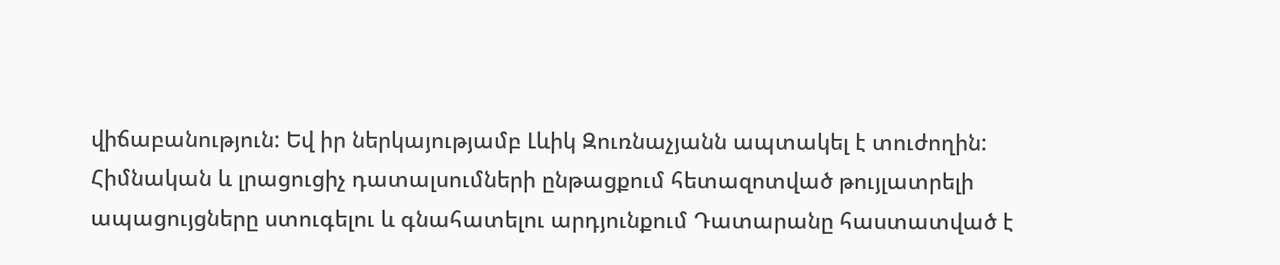վիճաբանություն: Եվ իր ներկայությամբ Լևիկ Զուռնաչյանն ապտակել է տուժողին:
Հիմնական և լրացուցիչ դատալսումների ընթացքում հետազոտված թույլատրելի ապացույցները ստուգելու և գնահատելու արդյունքում Դատարանը հաստատված է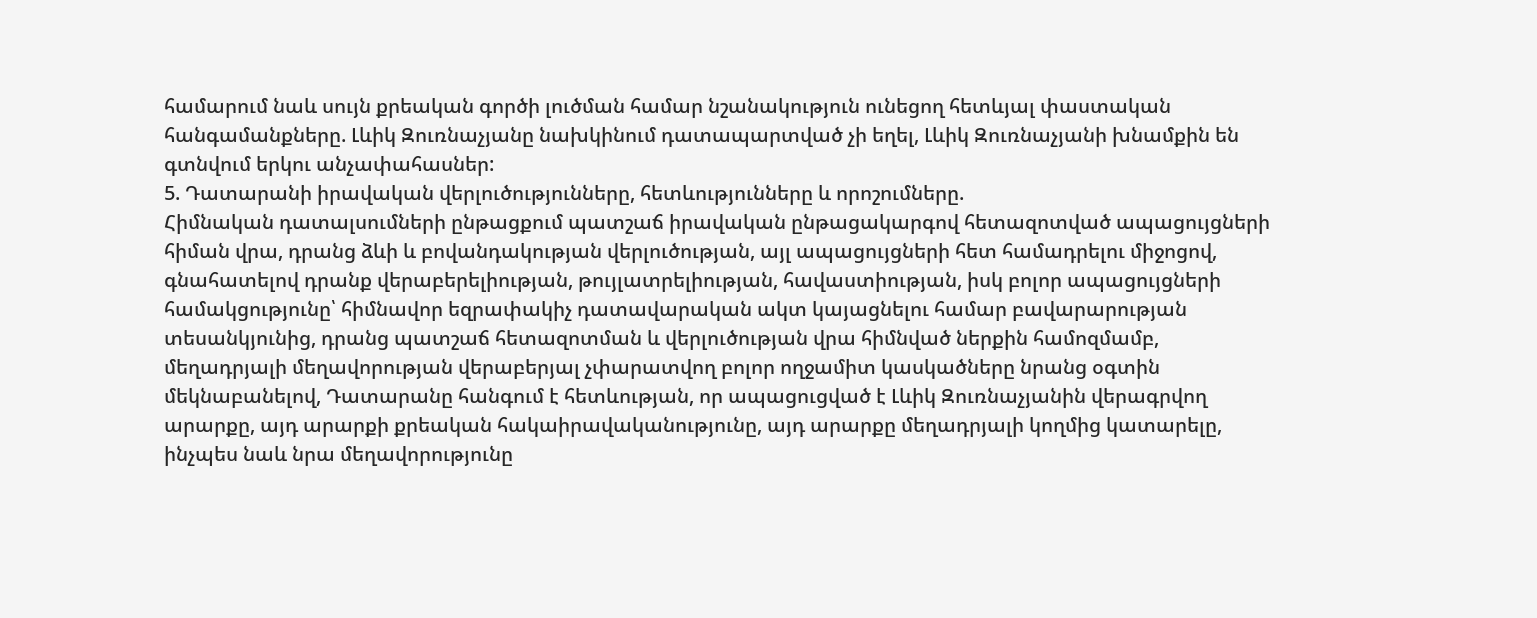համարում նաև սույն քրեական գործի լուծման համար նշանակություն ունեցող հետևյալ փաստական հանգամանքները. Լևիկ Զուռնաչյանը նախկինում դատապարտված չի եղել, Լևիկ Զուռնաչյանի խնամքին են գտնվում երկու անչափահասներ:
5. Դատարանի իրավական վերլուծությունները, հետևությունները և որոշումները.
Հիմնական դատալսումների ընթացքում պատշաճ իրավական ընթացակարգով հետազոտված ապացույցների հիման վրա, դրանց ձևի և բովանդակության վերլուծության, այլ ապացույցների հետ համադրելու միջոցով, գնահատելով դրանք վերաբերելիության, թույլատրելիության, հավաստիության, իսկ բոլոր ապացույցների համակցությունը՝ հիմնավոր եզրափակիչ դատավարական ակտ կայացնելու համար բավարարության տեսանկյունից, դրանց պատշաճ հետազոտման և վերլուծության վրա հիմնված ներքին համոզմամբ, մեղադրյալի մեղավորության վերաբերյալ չփարատվող բոլոր ողջամիտ կասկածները նրանց օգտին մեկնաբանելով, Դատարանը հանգում է հետևության, որ ապացուցված է Լևիկ Զուռնաչյանին վերագրվող արարքը, այդ արարքի քրեական հակաիրավականությունը, այդ արարքը մեղադրյալի կողմից կատարելը, ինչպես նաև նրա մեղավորությունը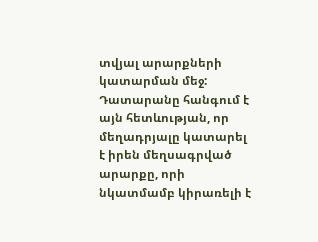տվյալ արարքների կատարման մեջ:
Դատարանը հանգում է այն հետևության, որ մեղադրյալը կատարել է իրեն մեղսագրված արարքը, որի նկատմամբ կիրառելի է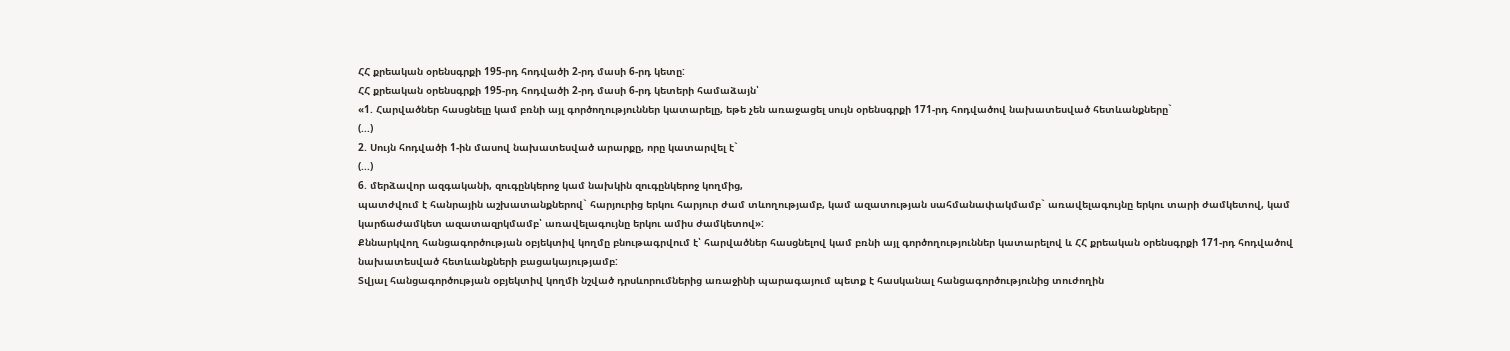ՀՀ քրեական օրենսգրքի 195-րդ հոդվածի 2-րդ մասի 6-րդ կետը:
ՀՀ քրեական օրենսգրքի 195-րդ հոդվածի 2-րդ մասի 6-րդ կետերի համաձայն՝
«1. Հարվածներ հասցնելը կամ բռնի այլ գործողություններ կատարելը, եթե չեն առաջացել սույն օրենսգրքի 171-րդ հոդվածով նախատեսված հետևանքները`
(...)
2. Սույն հոդվածի 1-ին մասով նախատեսված արարքը, որը կատարվել է`
(...)
6. մերձավոր ազգականի, զուգընկերոջ կամ նախկին զուգընկերոջ կողմից,
պատժվում է հանրային աշխատանքներով` հարյուրից երկու հարյուր ժամ տևողությամբ, կամ ազատության սահմանափակմամբ` առավելագույնը երկու տարի ժամկետով, կամ կարճաժամկետ ազատազրկմամբ՝ առավելագույնը երկու ամիս ժամկետով»:
Քննարկվող հանցագործության օբյեկտիվ կողմը բնութագրվում է՝ հարվածներ հասցնելով կամ բռնի այլ գործողություններ կատարելով և ՀՀ քրեական օրենսգրքի 171-րդ հոդվածով նախատեսված հետևանքների բացակայությամբ:
Տվյալ հանցագործության օբյեկտիվ կողմի նշված դրսևորումներից առաջինի պարագայում պետք է հասկանալ հանցագործությունից տուժողին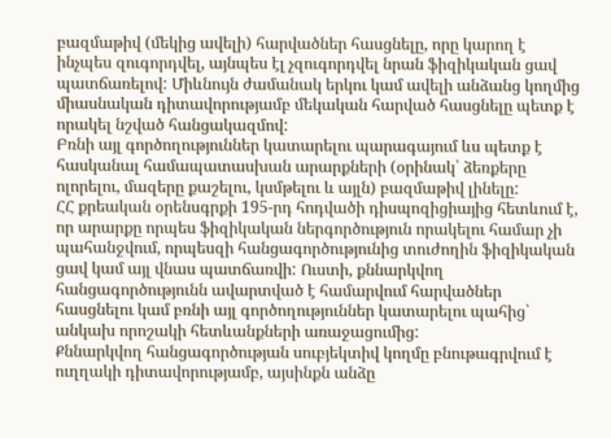բազմաթիվ (մեկից ավելի) հարվածներ հասցնելը, որը կարող է ինչպես զուգորդվել, այնպես էլ չզուգորդվել նրան ֆիզիկական ցավ պատճառելով: Միևնույն ժամանակ երկու կամ ավելի անձանց կողմից միասնական դիտավորությամբ մեկական հարված հասցնելը պետք է որակել նշված հանցակազմով:
Բռնի այլ գործողություններ կատարելու պարագայում ևս պետք է հասկանալ համապատասխան արարքների (օրինակ՝ ձեռքերը ոլորելու, մազերը քաշելու, կսմթելու և այլն) բազմաթիվ լինելը:
ՀՀ քրեական օրենսգրքի 195-րդ հոդվածի դիսպոզիցիայից հետևում է, որ արարքը որպես ֆիզիկական ներգործություն որակելու համար չի պահանջվում, որպեսզի հանցագործությունից տուժողին ֆիզիկական ցավ կամ այլ վնաս պատճառվի: Ուստի, քննարկվող հանցագործությունն ավարտված է համարվում հարվածներ հասցնելու կամ բռնի այլ գործողություններ կատարելու պահից՝ անկախ որոշակի հետևանքների առաջացումից:
Քննարկվող հանցագործության սուբյեկտիվ կողմը բնութագրվում է ուղղակի դիտավորությամբ, այսինքն անձը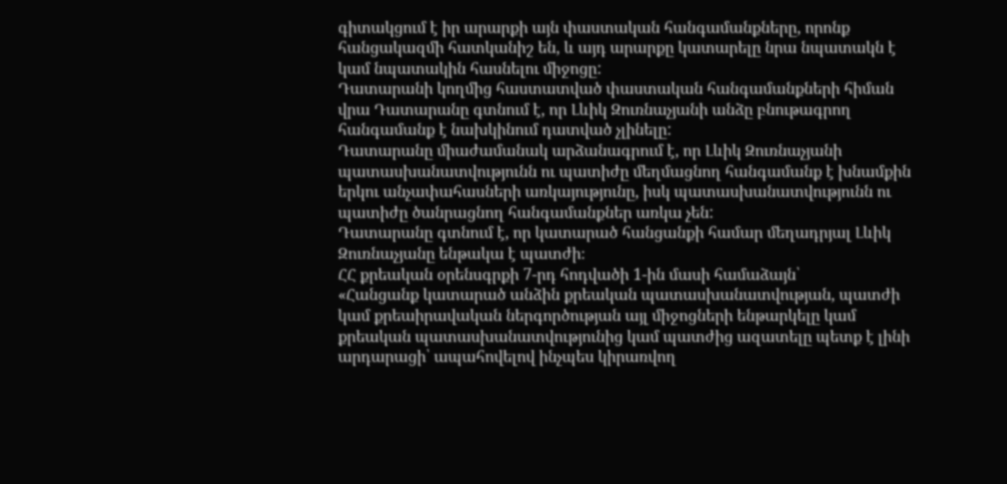գիտակցում է իր արարքի այն փաստական հանգամանքները, որոնք հանցակազմի հատկանիշ են, և այդ արարքը կատարելը նրա նպատակն է կամ նպատակին հասնելու միջոցը:
Դատարանի կողմից հաստատված փաստական հանգամանքների հիման վրա Դատարանը գտնում է, որ Լևիկ Զուռնաչյանի անձը բնութագրող հանգամանք է նախկինում դատված չլինելը:
Դատարանը միաժամանակ արձանագրում է, որ Լևիկ Զուռնաչյանի պատասխանատվությունն ու պատիժը մեղմացնող հանգամանք է խնամքին երկու անչափահասների առկայությունը, իսկ պատասխանատվությունն ու պատիժը ծանրացնող հանգամանքներ առկա չեն:
Դատարանը գտնում է, որ կատարած հանցանքի համար մեղադրյալ Լևիկ Զուռնաչյանը ենթակա է պատժի։
ՀՀ քրեական օրենսգրքի 7-րդ հոդվածի 1-ին մասի համաձայն՝
«Հանցանք կատարած անձին քրեական պատասխանատվության, պատժի կամ քրեաիրավական ներգործության այլ միջոցների ենթարկելը կամ քրեական պատասխանատվությունից կամ պատժից ազատելը պետք է լինի արդարացի՝ ապահովելով ինչպես կիրառվող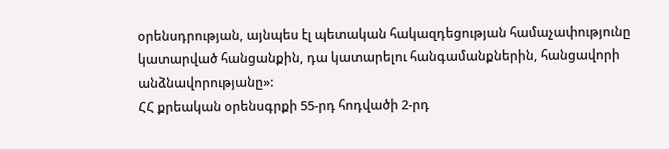օրենսդրության, այնպես էլ պետական հակազդեցության համաչափությունը կատարված հանցանքին, դա կատարելու հանգամանքներին, հանցավորի անձնավորությանը»:
ՀՀ քրեական օրենսգրքի 55-րդ հոդվածի 2-րդ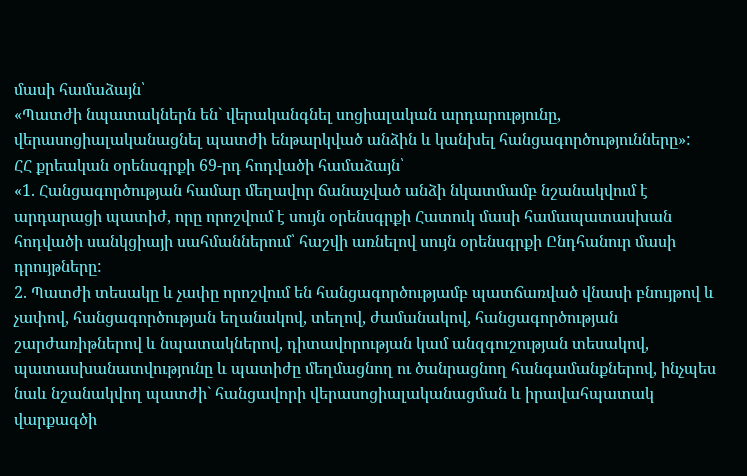մասի համաձայն՝
«Պատժի նպատակներն են` վերականգնել սոցիալական արդարությունը, վերասոցիալականացնել պատժի ենթարկված անձին և կանխել հանցագործությունները»:
ՀՀ քրեական օրենսգրքի 69-րդ հոդվածի համաձայն՝
«1. Հանցագործության համար մեղավոր ճանաչված անձի նկատմամբ նշանակվում է արդարացի պատիժ, որը որոշվում է սույն օրենսգրքի Հատուկ մասի համապատասխան հոդվածի սանկցիայի սահմաններում՝ հաշվի առնելով սույն օրենսգրքի Ընդհանուր մասի դրույթները:
2. Պատժի տեսակը և չափը որոշվում են հանցագործությամբ պատճառված վնասի բնույթով և չափով, հանցագործության եղանակով, տեղով, ժամանակով, հանցագործության շարժառիթներով և նպատակներով, դիտավորության կամ անզգուշության տեսակով, պատասխանատվությունը և պատիժը մեղմացնող ու ծանրացնող հանգամանքներով, ինչպես նաև նշանակվող պատժի` հանցավորի վերասոցիալականացման և իրավահպատակ վարքագծի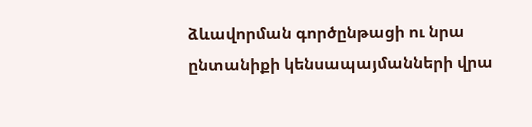ձևավորման գործընթացի ու նրա ընտանիքի կենսապայմանների վրա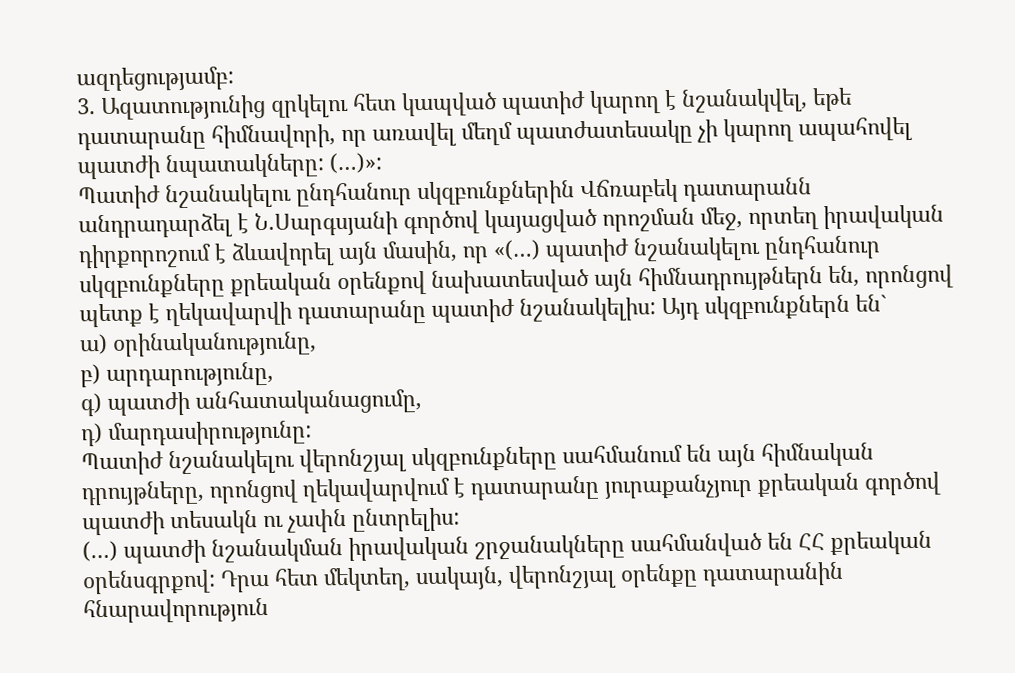ազդեցությամբ:
3. Ազատությունից զրկելու հետ կապված պատիժ կարող է նշանակվել, եթե դատարանը հիմնավորի, որ առավել մեղմ պատժատեսակը չի կարող ապահովել պատժի նպատակները: (…)»:
Պատիժ նշանակելու ընդհանուր սկզբունքներին Վճռաբեկ դատարանն անդրադարձել է Ն.Սարգսյանի գործով կայացված որոշման մեջ, որտեղ իրավական դիրքորոշում է ձևավորել այն մասին, որ «(…) պատիժ նշանակելու ընդհանուր սկզբունքները քրեական օրենքով նախատեսված այն հիմնադրույթներն են, որոնցով պետք է ղեկավարվի դատարանը պատիժ նշանակելիս: Այդ սկզբունքներն են`
ա) օրինականությունը,
բ) արդարությունը,
գ) պատժի անհատականացումը,
դ) մարդասիրությունը:
Պատիժ նշանակելու վերոնշյալ սկզբունքները սահմանում են այն հիմնական դրույթները, որոնցով ղեկավարվում է դատարանը յուրաքանչյուր քրեական գործով պատժի տեսակն ու չափն ընտրելիս:
(…) պատժի նշանակման իրավական շրջանակները սահմանված են ՀՀ քրեական օրենսգրքով: Դրա հետ մեկտեղ, սակայն, վերոնշյալ օրենքը դատարանին հնարավորություն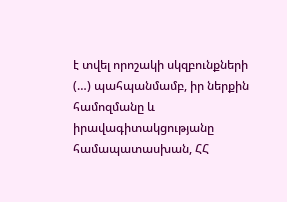է տվել որոշակի սկզբունքների (…) պահպանմամբ, իր ներքին համոզմանը և իրավագիտակցությանը համապատասխան, ՀՀ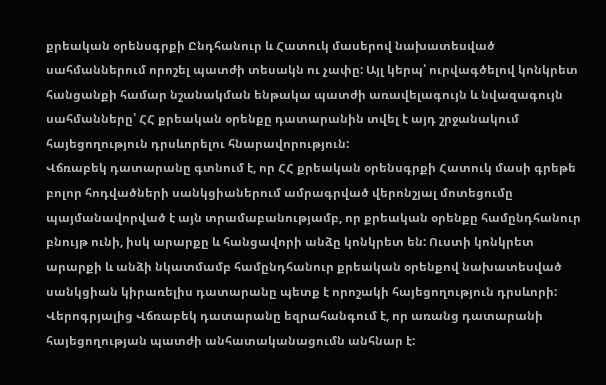քրեական օրենսգրքի Ընդհանուր և Հատուկ մասերով նախատեսված սահմաններում որոշել պատժի տեսակն ու չափը: Այլ կերպ՝ ուրվագծելով կոնկրետ հանցանքի համար նշանակման ենթակա պատժի առավելագույն և նվազագույն սահմանները՝ ՀՀ քրեական օրենքը դատարանին տվել է այդ շրջանակում հայեցողություն դրսևորելու հնարավորություն:
Վճռաբեկ դատարանը գտնում է, որ ՀՀ քրեական օրենսգրքի Հատուկ մասի գրեթե բոլոր հոդվածների սանկցիաներում ամրագրված վերոնշյալ մոտեցումը պայմանավորված է այն տրամաբանությամբ, որ քրեական օրենքը համընդհանուր բնույթ ունի, իսկ արարքը և հանցավորի անձը կոնկրետ են: Ուստի կոնկրետ արարքի և անձի նկատմամբ համընդհանուր քրեական օրենքով նախատեսված սանկցիան կիրառելիս դատարանը պետք է որոշակի հայեցողություն դրսևորի:
Վերոգրյալից Վճռաբեկ դատարանը եզրահանգում է, որ առանց դատարանի հայեցողության պատժի անհատականացումն անհնար է: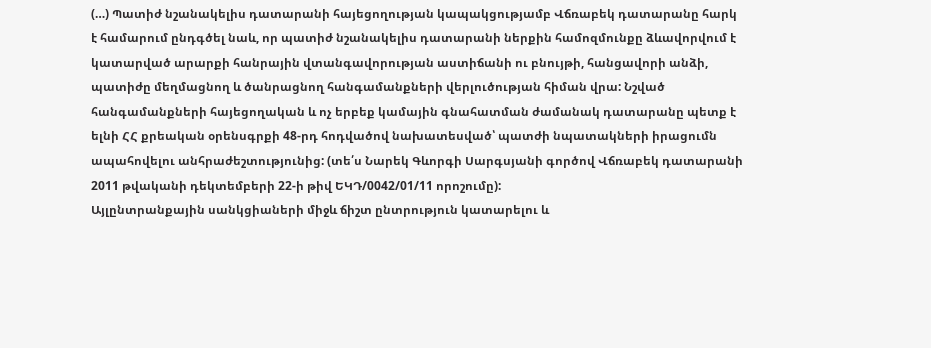(…) Պատիժ նշանակելիս դատարանի հայեցողության կապակցությամբ Վճռաբեկ դատարանը հարկ է համարում ընդգծել նաև, որ պատիժ նշանակելիս դատարանի ներքին համոզմունքը ձևավորվում է կատարված արարքի հանրային վտանգավորության աստիճանի ու բնույթի, հանցավորի անձի, պատիժը մեղմացնող և ծանրացնող հանգամանքների վերլուծության հիման վրա: Նշված հանգամանքների հայեցողական և ոչ երբեք կամային գնահատման ժամանակ դատարանը պետք է ելնի ՀՀ քրեական օրենսգրքի 48-րդ հոդվածով նախատեսված՝ պատժի նպատակների իրացումն ապահովելու անհրաժեշտությունից: (տե՛ս Նարեկ Գևորգի Սարգսյանի գործով Վճռաբեկ դատարանի 2011 թվականի դեկտեմբերի 22-ի թիվ ԵԿԴ/0042/01/11 որոշումը):
Այլընտրանքային սանկցիաների միջև ճիշտ ընտրություն կատարելու և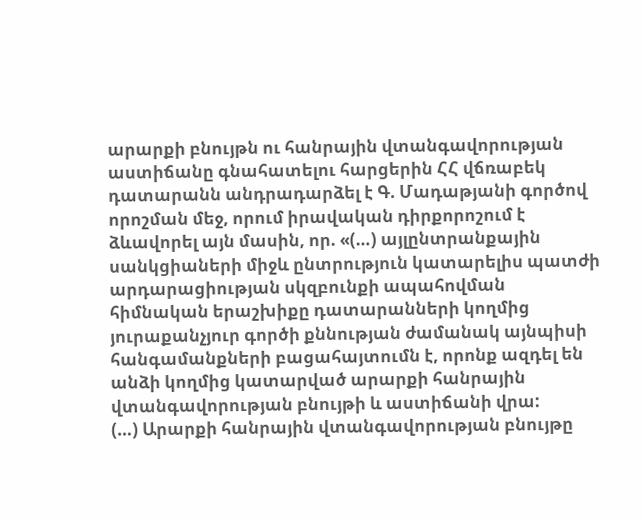արարքի բնույթն ու հանրային վտանգավորության աստիճանը գնահատելու հարցերին ՀՀ վճռաբեկ դատարանն անդրադարձել է Գ. Մադաթյանի գործով որոշման մեջ, որում իրավական դիրքորոշում է ձևավորել այն մասին, որ. «(…) այլընտրանքային սանկցիաների միջև ընտրություն կատարելիս պատժի արդարացիության սկզբունքի ապահովման հիմնական երաշխիքը դատարանների կողմից յուրաքանչյուր գործի քննության ժամանակ այնպիսի հանգամանքների բացահայտումն է, որոնք ազդել են անձի կողմից կատարված արարքի հանրային վտանգավորության բնույթի և աստիճանի վրա:
(…) Արարքի հանրային վտանգավորության բնույթը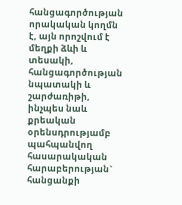հանցագործության որակական կողմն է, այն որոշվում է մեղքի ձևի և տեսակի, հանցագործության նպատակի և շարժառիթի, ինչպես նաև քրեական օրենսդրությամբ պահպանվող հասարակական հարաբերության` հանցանքի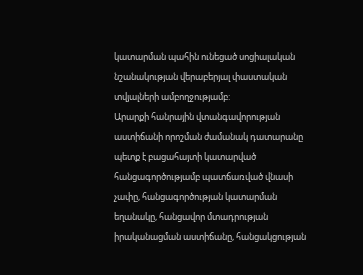կատարման պահին ունեցած սոցիալական նշանակության վերաբերյալ փաստական տվյալների ամբողջությամբ:
Արարքի հանրային վտանգավորության աստիճանի որոշման ժամանակ դատարանը պետք է բացահայտի կատարված հանցագործությամբ պատճառված վնասի չափը, հանցագործության կատարման եղանակը, հանցավոր մտադրության իրականացման աստիճանը, հանցակցության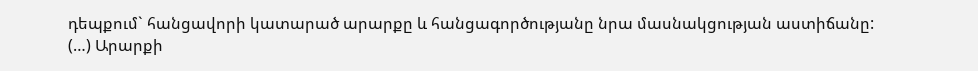դեպքում` հանցավորի կատարած արարքը և հանցագործությանը նրա մասնակցության աստիճանը:
(…) Արարքի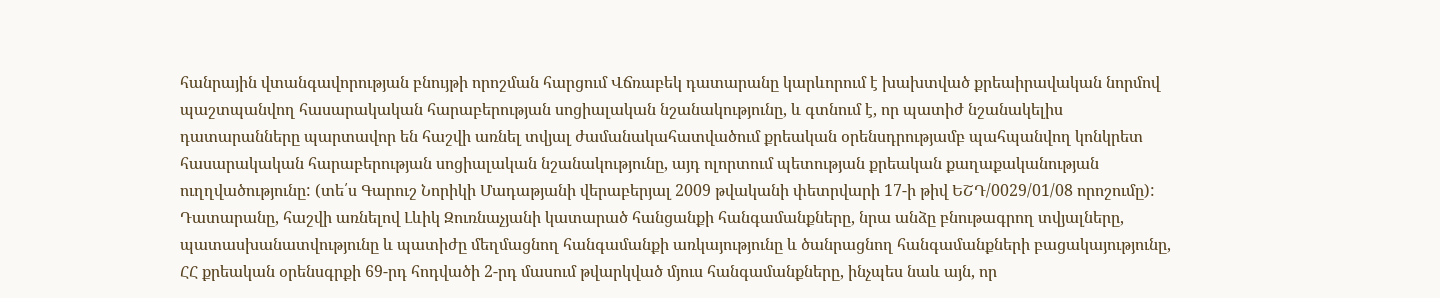հանրային վտանգավորության բնույթի որոշման հարցում Վճռաբեկ դատարանը կարևորում է խախտված քրեաիրավական նորմով պաշտպանվող հասարակական հարաբերության սոցիալական նշանակությունը, և գտնում է, որ պատիժ նշանակելիս դատարանները պարտավոր են հաշվի առնել տվյալ ժամանակահատվածում քրեական օրենսդրությամբ պահպանվող կոնկրետ հասարակական հարաբերության սոցիալական նշանակությունը, այդ ոլորտում պետության քրեական քաղաքականության ուղղվածությունը: (տե՛ս Գարուշ Նորիկի Մադաթյանի վերաբերյալ 2009 թվականի փետրվարի 17-ի թիվ ԵՇԴ/0029/01/08 որոշումը):
Դատարանը, հաշվի առնելով Լևիկ Զուռնաչյանի կատարած հանցանքի հանգամանքները, նրա անձը բնութագրող տվյալները, պատասխանատվությունը և պատիժը մեղմացնող հանգամանքի առկայությունը և ծանրացնող հանգամանքների բացակայությունը, ՀՀ քրեական օրենսգրքի 69-րդ հոդվածի 2-րդ մասում թվարկված մյուս հանգամանքները, ինչպես նաև այն, որ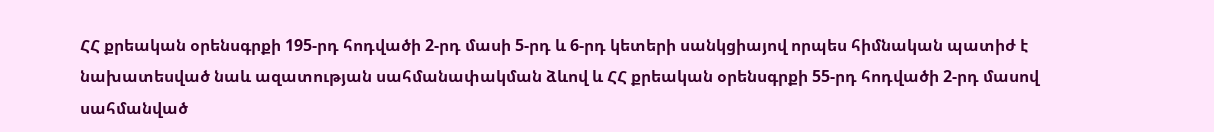ՀՀ քրեական օրենսգրքի 195-րդ հոդվածի 2-րդ մասի 5-րդ և 6-րդ կետերի սանկցիայով որպես հիմնական պատիժ է նախատեսված նաև ազատության սահմանափակման ձևով և ՀՀ քրեական օրենսգրքի 55-րդ հոդվածի 2-րդ մասով սահմանված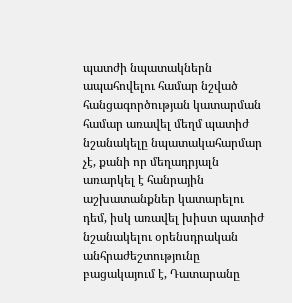պատժի նպատակներն ապահովելու համար նշված հանցագործության կատարման համար առավել մեղմ պատիժ նշանակելը նպատակահարմար չէ, քանի որ մեղադրյալն առարկել է հանրային աշխատանքներ կատարելու դեմ, իսկ առավել խիստ պատիժ նշանակելու օրենսդրական անհրաժեշտությունը բացակայում է, Դատարանը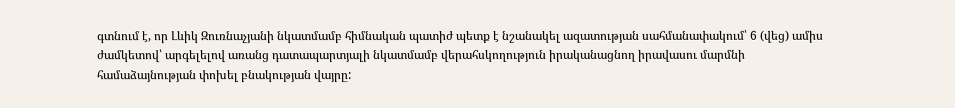գտնում է, որ Լևիկ Զուռնաչյանի նկատմամբ հիմնական պատիժ պետք է նշանակել ազատության սահմանափակում՝ 6 (վեց) ամիս ժամկետով՝ արգելելով առանց դատապարտյալի նկատմամբ վերահսկողություն իրականացնող իրավասու մարմնի համաձայնության փոխել բնակության վայրը: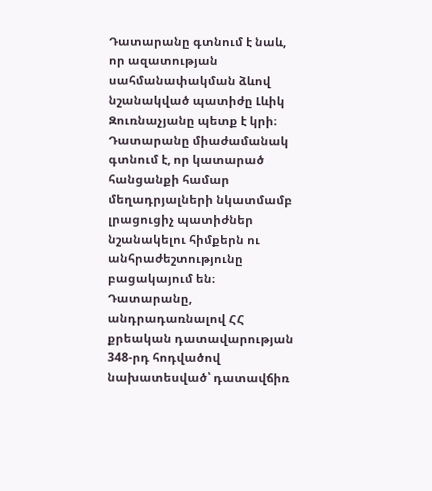Դատարանը գտնում է նաև, որ ազատության սահմանափակման ձևով նշանակված պատիժը Լևիկ Զուռնաչյանը պետք է կրի։
Դատարանը միաժամանակ գտնում է, որ կատարած հանցանքի համար մեղադրյալների նկատմամբ լրացուցիչ պատիժներ նշանակելու հիմքերն ու անհրաժեշտությունը բացակայում են։
Դատարանը, անդրադառնալով ՀՀ քրեական դատավարության 348-րդ հոդվածով նախատեսված՝ դատավճիռ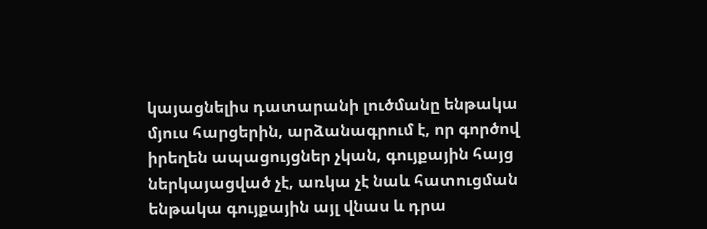կայացնելիս դատարանի լուծմանը ենթակա մյուս հարցերին, արձանագրում է, որ գործով իրեղեն ապացույցներ չկան, գույքային հայց ներկայացված չէ, առկա չէ նաև հատուցման ենթակա գույքային այլ վնաս և դրա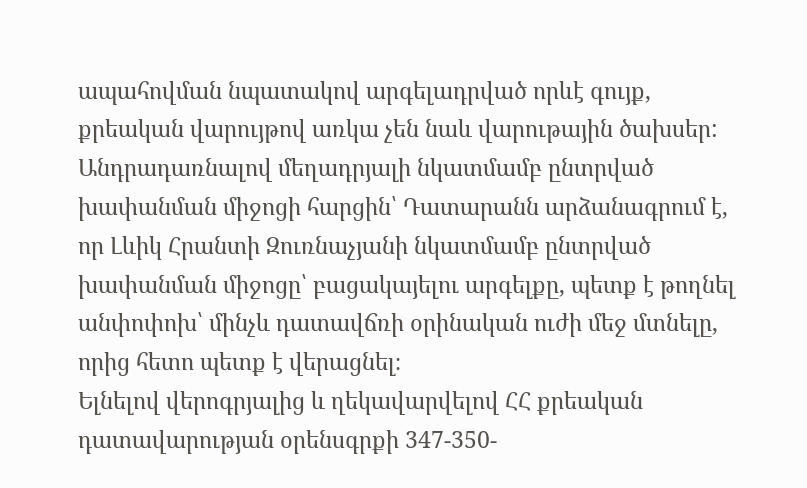ապահովման նպատակով արգելադրված որևէ գույք, քրեական վարույթով առկա չեն նաև վարութային ծախսեր:
Անդրադառնալով մեղադրյալի նկատմամբ ընտրված խափանման միջոցի հարցին՝ Դատարանն արձանագրում է, որ Լևիկ Հրանտի Զուռնաչյանի նկատմամբ ընտրված խափանման միջոցը՝ բացակայելու արգելքը, պետք է թողնել անփոփոխ՝ մինչև դատավճռի օրինական ուժի մեջ մտնելը, որից հետո պետք է վերացնել։
Ելնելով վերոգրյալից և ղեկավարվելով ՀՀ քրեական դատավարության օրենսգրքի 347-350-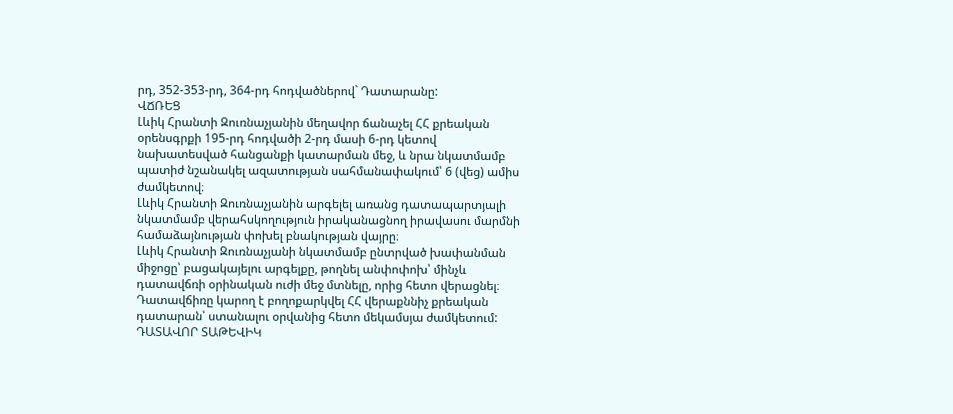րդ, 352-353-րդ, 364-րդ հոդվածներով` Դատարանը:
ՎՃՌԵՑ
Լևիկ Հրանտի Զուռնաչյանին մեղավոր ճանաչել ՀՀ քրեական օրենսգրքի 195-րդ հոդվածի 2-րդ մասի 6-րդ կետով նախատեսված հանցանքի կատարման մեջ, և նրա նկատմամբ պատիժ նշանակել ազատության սահմանափակում՝ 6 (վեց) ամիս ժամկետով։
Լևիկ Հրանտի Զուռնաչյանին արգելել առանց դատապարտյալի նկատմամբ վերահսկողություն իրականացնող իրավասու մարմնի համաձայնության փոխել բնակության վայրը։
Լևիկ Հրանտի Զուռնաչյանի նկատմամբ ընտրված խափանման միջոցը՝ բացակայելու արգելքը, թողնել անփոփոխ՝ մինչև դատավճռի օրինական ուժի մեջ մտնելը, որից հետո վերացնել։
Դատավճիռը կարող է բողոքարկվել ՀՀ վերաքննիչ քրեական դատարան՝ ստանալու օրվանից հետո մեկամսյա ժամկետում:
ԴԱՏԱՎՈՐ ՏԱԹԵՎԻԿ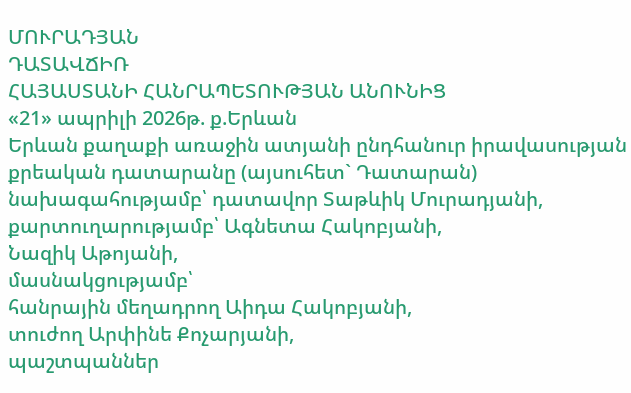ՄՈՒՐԱԴՅԱՆ
ԴԱՏԱՎՃԻՌ
ՀԱՅԱՍՏԱՆԻ ՀԱՆՐԱՊԵՏՈՒԹՅԱՆ ԱՆՈՒՆԻՑ
«21» ապրիլի 2026թ. ք.Երևան
Երևան քաղաքի առաջին ատյանի ընդհանուր իրավասության քրեական դատարանը (այսուհետ` Դատարան)
նախագահությամբ՝ դատավոր Տաթևիկ Մուրադյանի,
քարտուղարությամբ՝ Ագնետա Հակոբյանի,
Նազիկ Աթոյանի,
մասնակցությամբ՝
հանրային մեղադրող Աիդա Հակոբյանի,
տուժող Արփինե Քոչարյանի,
պաշտպաններ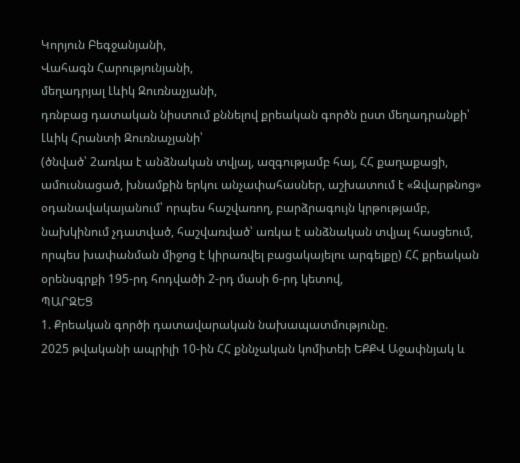Կորյուն Բեգջանյանի,
Վահագն Հարությունյանի,
մեղադրյալ Լևիկ Զուռնաչյանի,
դռնբաց դատական նիստում քննելով քրեական գործն ըստ մեղադրանքի՝
Լևիկ Հրանտի Զուռնաչյանի՝
(ծնված՝ 2առկա է անձնական տվյալ, ազգությամբ հայ, ՀՀ քաղաքացի, ամուսնացած, խնամքին երկու անչափահասներ, աշխատում է «Զվարթնոց» օդանավակայանում՝ որպես հաշվառող, բարձրագույն կրթությամբ, նախկինում չդատված, հաշվառված՝ առկա է անձնական տվյալ հասցեում, որպես խափանման միջոց է կիրառվել բացակայելու արգելքը) ՀՀ քրեական օրենսգրքի 195-րդ հոդվածի 2-րդ մասի 6-րդ կետով,
ՊԱՐԶԵՑ
1. Քրեական գործի դատավարական նախապատմությունը.
2025 թվականի ապրիլի 10-ին ՀՀ քննչական կոմիտեի ԵՔՔՎ Աջափնյակ և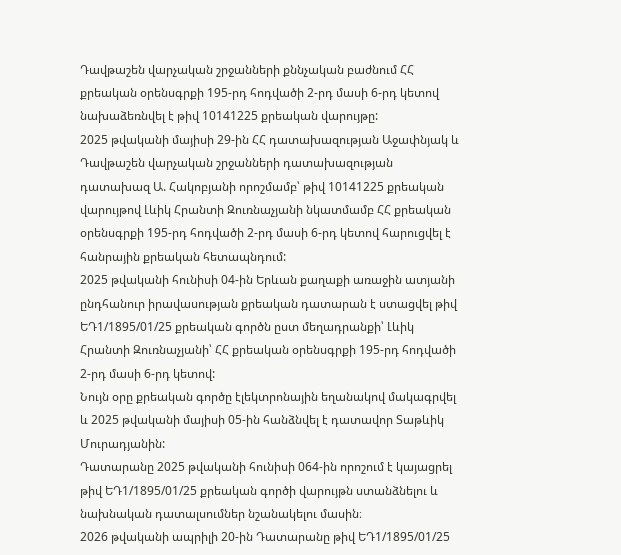Դավթաշեն վարչական շրջանների քննչական բաժնում ՀՀ քրեական օրենսգրքի 195-րդ հոդվածի 2-րդ մասի 6-րդ կետով նախաձեռնվել է թիվ 10141225 քրեական վարույթը:
2025 թվականի մայիսի 29-ին ՀՀ դատախազության Աջափնյակ և Դավթաշեն վարչական շրջանների դատախազության դատախազ Ա. Հակոբյանի որոշմամբ՝ թիվ 10141225 քրեական վարույթով Լևիկ Հրանտի Զուռնաչյանի նկատմամբ ՀՀ քրեական օրենսգրքի 195-րդ հոդվածի 2-րդ մասի 6-րդ կետով հարուցվել է հանրային քրեական հետապնդում:
2025 թվականի հունիսի 04-ին Երևան քաղաքի առաջին ատյանի ընդհանուր իրավասության քրեական դատարան է ստացվել թիվ ԵԴ1/1895/01/25 քրեական գործն ըստ մեղադրանքի՝ Լևիկ Հրանտի Զուռնաչյանի՝ ՀՀ քրեական օրենսգրքի 195-րդ հոդվածի 2-րդ մասի 6-րդ կետով:
Նույն օրը քրեական գործը էլեկտրոնային եղանակով մակագրվել և 2025 թվականի մայիսի 05-ին հանձնվել է դատավոր Տաթևիկ Մուրադյանին:
Դատարանը 2025 թվականի հունիսի 064-ին որոշում է կայացրել թիվ ԵԴ1/1895/01/25 քրեական գործի վարույթն ստանձնելու և նախնական դատալսումներ նշանակելու մասին։
2026 թվականի ապրիլի 20-ին Դատարանը թիվ ԵԴ1/1895/01/25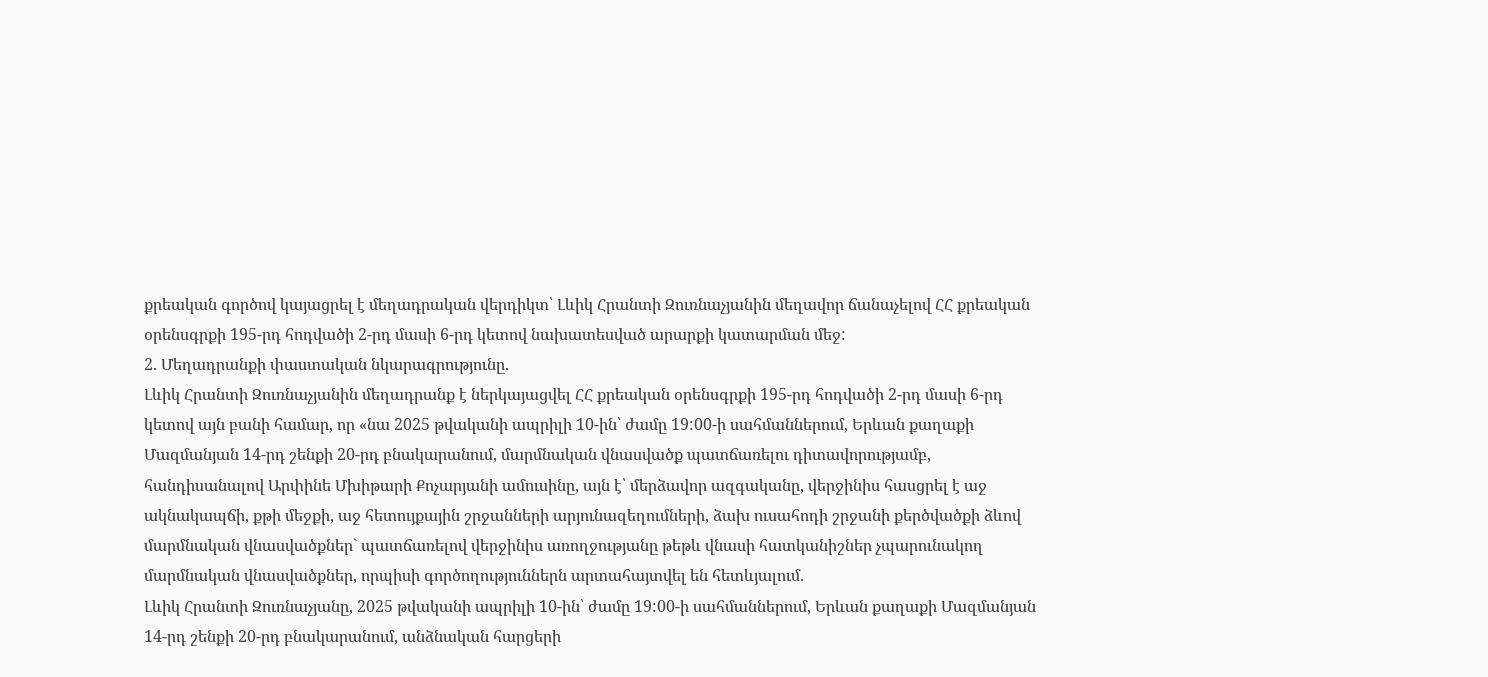քրեական գործով կայացրել է մեղադրական վերդիկտ՝ Լևիկ Հրանտի Զուռնաչյանին մեղավոր ճանաչելով ՀՀ քրեական օրենսգրքի 195-րդ հոդվածի 2-րդ մասի 6-րդ կետով նախատեսված արարքի կատարման մեջ:
2. Մեղադրանքի փաստական նկարագրությունը.
Լևիկ Հրանտի Զուռնաչյանին մեղադրանք է ներկայացվել ՀՀ քրեական օրենսգրքի 195-րդ հոդվածի 2-րդ մասի 6-րդ կետով այն բանի համար, որ «նա 2025 թվականի ապրիլի 10-ին՝ ժամը 19:00-ի սահմաններում, Երևան քաղաքի Մազմանյան 14-րդ շենքի 20-րդ բնակարանում, մարմնական վնասվածք պատճառելու դիտավորությամբ, հանդիսանալով Արփինե Մխիթարի Քոչարյանի ամուսինը, այն է՝ մերձավոր ազգականը, վերջինիս հասցրել է աջ ակնակապճի, քթի մեջքի, աջ հետույքային շրջանների արյունազեղումների, ձախ ուսահոդի շրջանի քերծվածքի ձևով մարմնական վնասվածքներ` պատճառելով վերջինիս առողջությանը թեթև վնասի հատկանիշներ չպարունակող մարմնական վնասվածքներ, որպիսի գործողություններն արտահայտվել են հետևյալում.
Լևիկ Հրանտի Զուռնաչյանը, 2025 թվականի ապրիլի 10-ին՝ ժամը 19:00-ի սահմաններում, Երևան քաղաքի Մազմանյան 14-րդ շենքի 20-րդ բնակարանում, անձնական հարցերի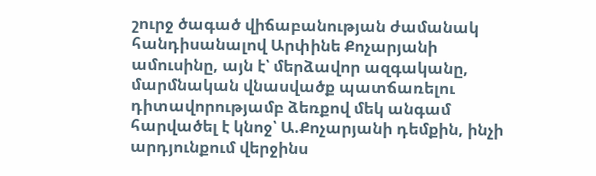շուրջ ծագած վիճաբանության ժամանակ հանդիսանալով Արփինե Քոչարյանի ամուսինը, այն է՝ մերձավոր ազգականը, մարմնական վնասվածք պատճառելու դիտավորությամբ ձեռքով մեկ անգամ հարվածել է կնոջ՝ Ա.Քոչարյանի դեմքին, ինչի արդյունքում վերջինս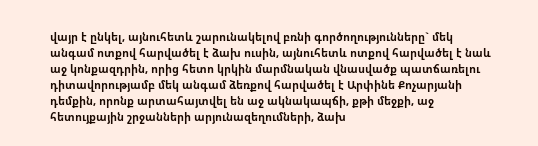վայր է ընկել, այնուհետև շարունակելով բռնի գործողությունները` մեկ անգամ ոտքով հարվածել է ձախ ուսին, այնուհետև ոտքով հարվածել է նաև աջ կոնքազդրին, որից հետո կրկին մարմնական վնասվածք պատճառելու դիտավորությամբ մեկ անգամ ձեռքով հարվածել է Արփինե Քոչարյանի դեմքին, որոնք արտահայտվել են աջ ակնակապճի, քթի մեջքի, աջ հետույքային շրջանների արյունազեղումների, ձախ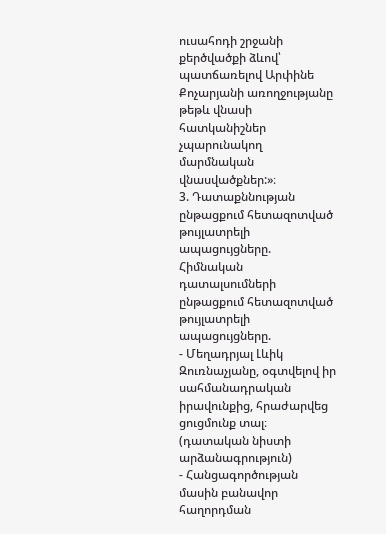ուսահոդի շրջանի քերծվածքի ձևով՝ պատճառելով Արփինե Քոչարյանի առողջությանը թեթև վնասի հատկանիշներ չպարունակող մարմնական վնասվածքներ:»։
3. Դատաքննության ընթացքում հետազոտված թույլատրելի ապացույցները.
Հիմնական դատալսումների ընթացքում հետազոտված թույլատրելի ապացույցները.
- Մեղադրյալ Լևիկ Զուռնաչյանը, օգտվելով իր սահմանադրական իրավունքից, հրաժարվեց ցուցմունք տալ։
(դատական նիստի արձանագրություն)
- Հանցագործության մասին բանավոր հաղորդման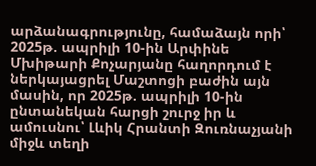արձանագրությունը, համաձայն որի՝ 2025թ. ապրիլի 10-ին Արփինե Մխիթարի Քոչարյանը հաղորդում է ներկայացրել Մաշտոցի բաժին այն մասին, որ 2025թ. ապրիլի 10-ին ընտանեկան հարցի շուրջ իր և ամուսնու՝ Լևիկ Հրանտի Զուռնաչյանի միջև տեղի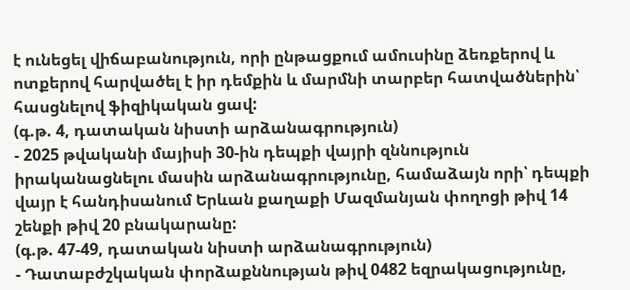է ունեցել վիճաբանություն, որի ընթացքում ամուսինը ձեռքերով և ոտքերով հարվածել է իր դեմքին և մարմնի տարբեր հատվածներին՝ հասցնելով ֆիզիկական ցավ:
(գ.թ. 4, դատական նիստի արձանագրություն)
- 2025 թվականի մայիսի 30-ին դեպքի վայրի զննություն իրականացնելու մասին արձանագրությունը, համաձայն որի՝ դեպքի վայր է հանդիսանում Երևան քաղաքի Մազմանյան փողոցի թիվ 14 շենքի թիվ 20 բնակարանը:
(գ.թ. 47-49, դատական նիստի արձանագրություն)
- Դատաբժշկական փորձաքննության թիվ 0482 եզրակացությունը,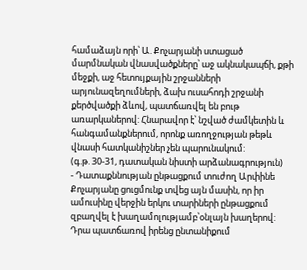համաձայն որի՝ Ա. Քոչարյանի ստացած մարմնական վնասվածքները՝ աջ ակնակապճի, քթի մեջքի, աջ հետույքային շրջանների արյունազեղումների, ձախ ուսահոդի շրջանի քերծվածքի ձևով, պատճառվել են բութ առարկաներով: Հնարավոր է՝ նշված ժամկետին և հանգամանքներում, որոնք առողջության թեթև վնասի հատկանիշներ չեն պարունակում:
(գ.թ. 30-31, դատական նիստի արձանագրություն)
- Դատաքննության ընթացքում տուժող Արփինե Քոչարյանը ցուցմունք տվեց այն մասին, որ իր ամուսինը վերջին երկու տարիների ընթացքում զբաղվել է խաղամոլությամբ՝օնլայն խաղերով: Դրա պատճառով իրենց ընտանիքում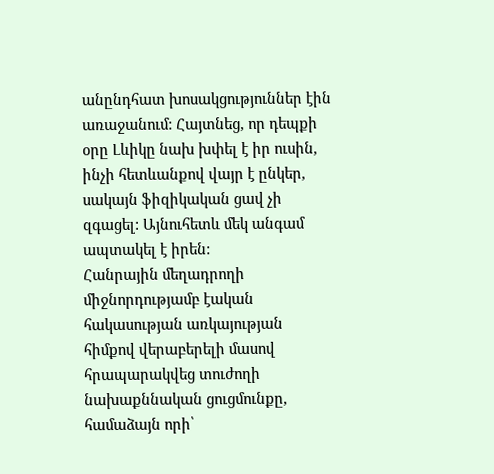անընդհատ խոսակցություններ էին առաջանում: Հայտնեց, որ դեպքի օրը Լևիկը նախ խփել է իր ուսին, ինչի հետևանքով վայր է ընկեր, սակայն ֆիզիկական ցավ չի զգացել: Այնուհետև մեկ անգամ ապտակել է իրեն:
Հանրային մեղադրողի միջնորդությամբ էական հակասության առկայության հիմքով վերաբերելի մասով հրապարակվեց տուժողի նախաքննական ցուցմունքը, համաձայն որի՝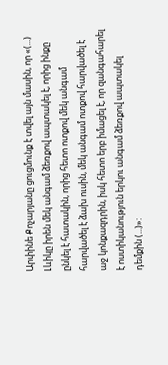Արփինե Քոչարյանը ցուցմունք է տվել այն մասին, որ «(...) Լևիկը իրեն մեկ անգամ ձեռքով ապտակել է, որից ինքը ընկել է հատակին, որից հետո ոտքով մեկ անգամ հարվածել է ձախ ուսին, մեկ անգամ ոտքով հարվածել է աջ կոնքազդրին, իսկ հետո երբ իմացել է, որ զանգահարել է ոստիկանություն երկու անգամ ձեռքով ապտակել դեմքին (...)»: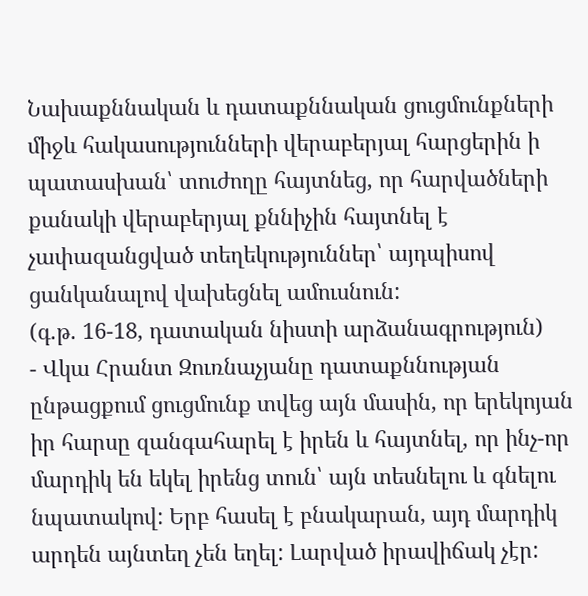Նախաքննական և դատաքննական ցուցմունքների միջև հակասությունների վերաբերյալ հարցերին ի պատասխան՝ տուժողը հայտնեց, որ հարվածների քանակի վերաբերյալ քննիչին հայտնել է չափազանցված տեղեկություններ՝ այդպիսով ցանկանալով վախեցնել ամուսնուն:
(գ.թ. 16-18, դատական նիստի արձանագրություն)
- Վկա Հրանտ Զուռնաչյանը դատաքննության ընթացքում ցուցմունք տվեց այն մասին, որ երեկոյան իր հարսը զանգահարել է իրեն և հայտնել, որ ինչ-որ մարդիկ են եկել իրենց տուն՝ այն տեսնելու և գնելու նպատակով: Երբ հասել է բնակարան, այդ մարդիկ արդեն այնտեղ չեն եղել: Լարված իրավիճակ չէր: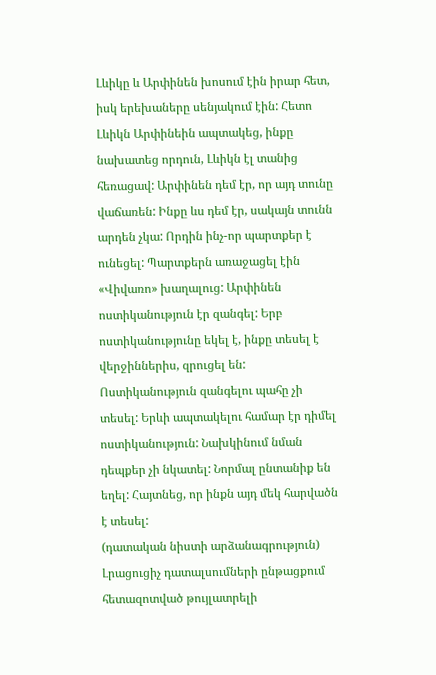Լևիկը և Արփինեն խոսում էին իրար հետ, իսկ երեխաները սենյակում էին: Հետո Լևիկն Արփինեին ապտակեց, ինքը նախատեց որդուն, Լևիկն էլ տանից հեռացավ: Արփինեն դեմ էր, որ այդ տունը վաճառեն: Ինքը ևս դեմ էր, սակայն տունն արդեն չկա: Որդին ինչ-որ պարտքեր է ունեցել: Պարտքերն առաջացել էին «Վիվառո» խաղալուց: Արփինեն ոստիկանություն էր զանգել: Երբ ոստիկանությունը եկել է, ինքը տեսել է վերջիններիս, զրուցել են: Ոստիկանություն զանգելու պահը չի տեսել: Երևի ապտակելու համար էր դիմել ոստիկանություն: Նախկինում նման դեպքեր չի նկատել: Նորմալ ընտանիք են եղել: Հայտնեց, որ ինքն այդ մեկ հարվածն է տեսել:
(դատական նիստի արձանագրություն)
Լրացուցիչ դատալսումների ընթացքում հետազոտված թույլատրելի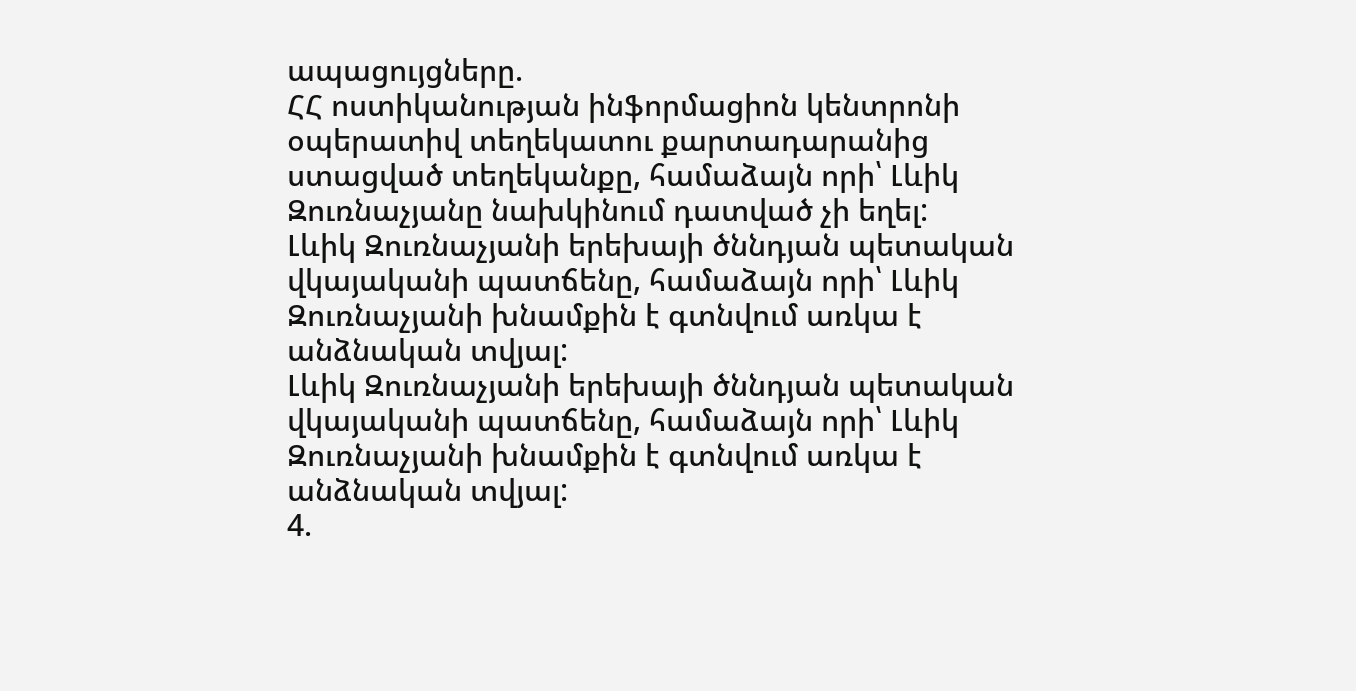ապացույցները.
ՀՀ ոստիկանության ինֆորմացիոն կենտրոնի օպերատիվ տեղեկատու քարտադարանից ստացված տեղեկանքը, համաձայն որի՝ Լևիկ Զուռնաչյանը նախկինում դատված չի եղել:
Լևիկ Զուռնաչյանի երեխայի ծննդյան պետական վկայականի պատճենը, համաձայն որի՝ Լևիկ Զուռնաչյանի խնամքին է գտնվում առկա է անձնական տվյալ:
Լևիկ Զուռնաչյանի երեխայի ծննդյան պետական վկայականի պատճենը, համաձայն որի՝ Լևիկ Զուռնաչյանի խնամքին է գտնվում առկա է անձնական տվյալ:
4.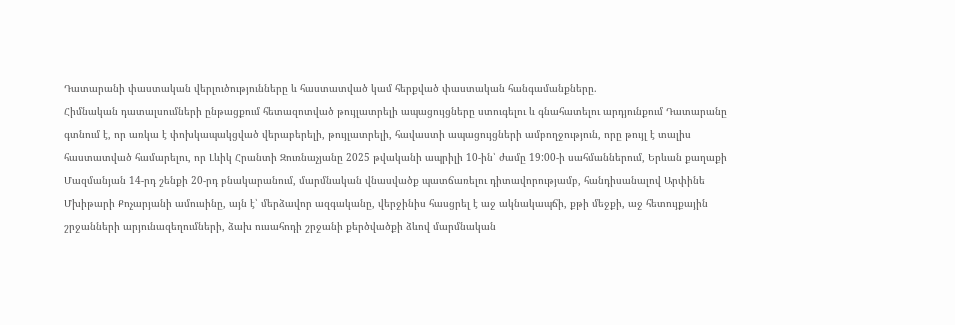Դատարանի փաստական վերլուծությունները և հաստատված կամ հերքված փաստական հանգամանքները.
Հիմնական դատալսումների ընթացքում հետազոտված թույլատրելի ապացույցները ստուգելու և գնահատելու արդյունքում Դատարանը գտնում է, որ առկա է փոխկապակցված վերաբերելի, թույլատրելի, հավաստի ապացույցների ամբողջություն, որը թույլ է տալիս հաստատված համարելու, որ Լևիկ Հրանտի Զուռնաչյանը 2025 թվականի ապրիլի 10-ին՝ ժամը 19:00-ի սահմաններում, Երևան քաղաքի Մազմանյան 14-րդ շենքի 20-րդ բնակարանում, մարմնական վնասվածք պատճառելու դիտավորությամբ, հանդիսանալով Արփինե Մխիթարի Քոչարյանի ամուսինը, այն է՝ մերձավոր ազգականը, վերջինիս հասցրել է աջ ակնակապճի, քթի մեջքի, աջ հետույքային շրջանների արյունազեղումների, ձախ ուսահոդի շրջանի քերծվածքի ձևով մարմնական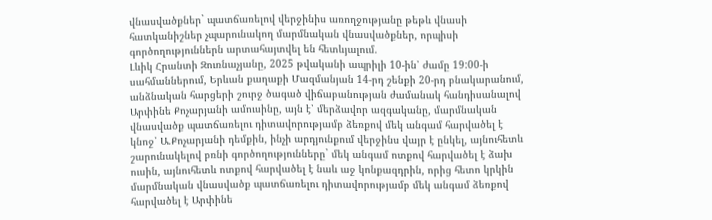վնասվածքներ` պատճառելով վերջինիս առողջությանը թեթև վնասի հատկանիշներ չպարունակող մարմնական վնասվածքներ, որպիսի գործողություններն արտահայտվել են հետևյալում.
Լևիկ Հրանտի Զուռնաչյանը, 2025 թվականի ապրիլի 10-ին՝ ժամը 19:00-ի սահմաններում, Երևան քաղաքի Մազմանյան 14-րդ շենքի 20-րդ բնակարանում, անձնական հարցերի շուրջ ծագած վիճաբանության ժամանակ հանդիսանալով Արփինե Քոչարյանի ամուսինը, այն է՝ մերձավոր ազգականը, մարմնական վնասվածք պատճառելու դիտավորությամբ ձեռքով մեկ անգամ հարվածել է կնոջ՝ Ա.Քոչարյանի դեմքին, ինչի արդյունքում վերջինս վայր է ընկել, այնուհետև շարունակելով բռնի գործողությունները` մեկ անգամ ոտքով հարվածել է ձախ ուսին, այնուհետև ոտքով հարվածել է նաև աջ կոնքազդրին, որից հետո կրկին մարմնական վնասվածք պատճառելու դիտավորությամբ մեկ անգամ ձեռքով հարվածել է Արփինե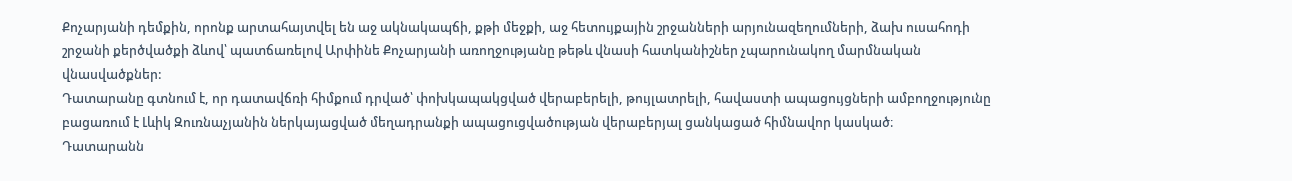Քոչարյանի դեմքին, որոնք արտահայտվել են աջ ակնակապճի, քթի մեջքի, աջ հետույքային շրջանների արյունազեղումների, ձախ ուսահոդի շրջանի քերծվածքի ձևով՝ պատճառելով Արփինե Քոչարյանի առողջությանը թեթև վնասի հատկանիշներ չպարունակող մարմնական վնասվածքներ:
Դատարանը գտնում է, որ դատավճռի հիմքում դրված՝ փոխկապակցված վերաբերելի, թույլատրելի, հավաստի ապացույցների ամբողջությունը բացառում է Լևիկ Զուռնաչյանին ներկայացված մեղադրանքի ապացուցվածության վերաբերյալ ցանկացած հիմնավոր կասկած։
Դատարանն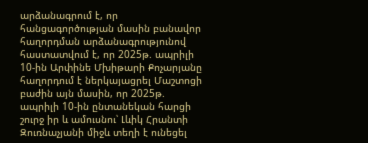արձանագրում է, որ հանցագործության մասին բանավոր հաղորդման արձանագրությունով հաստատվում է, որ 2025թ. ապրիլի 10-ին Արփինե Մխիթարի Քոչարյանը հաղորդում է ներկայացրել Մաշտոցի բաժին այն մասին, որ 2025թ. ապրիլի 10-ին ընտանեկան հարցի շուրջ իր և ամուսնու՝ Լևիկ Հրանտի Զուռնաչյանի միջև տեղի է ունեցել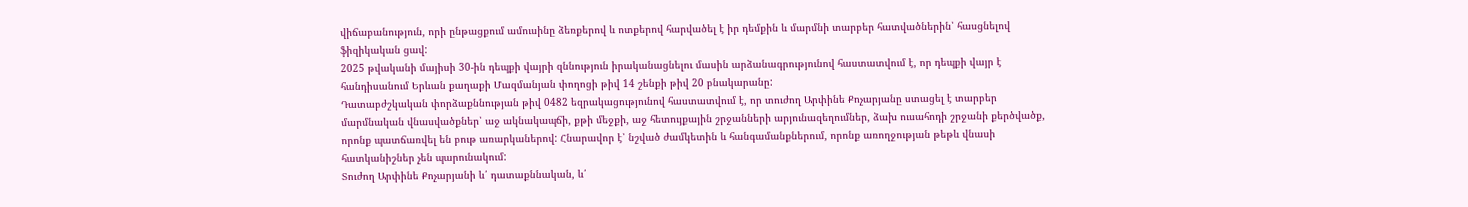վիճաբանություն, որի ընթացքում ամուսինը ձեռքերով և ոտքերով հարվածել է իր դեմքին և մարմնի տարբեր հատվածներին՝ հասցնելով ֆիզիկական ցավ:
2025 թվականի մայիսի 30-ին դեպքի վայրի զննություն իրականացնելու մասին արձանագրությունով հաստատվում է, որ դեպքի վայր է հանդիսանում Երևան քաղաքի Մազմանյան փողոցի թիվ 14 շենքի թիվ 20 բնակարանը:
Դատաբժշկական փորձաքննության թիվ 0482 եզրակացությունով հաստատվում է, որ տուժող Արփինե Քոչարյանը ստացել է տարբեր մարմնական վնասվածքներ՝ աջ ակնակապճի, քթի մեջքի, աջ հետույքային շրջանների արյունազեղումներ, ձախ ուսահոդի շրջանի քերծվածք, որոնք պատճառվել են բութ առարկաներով: Հնարավոր է՝ նշված ժամկետին և հանգամանքներում, որոնք առողջության թեթև վնասի հատկանիշներ չեն պարունակում:
Տուժող Արփինե Քոչարյանի և՛ դատաքննական, և՛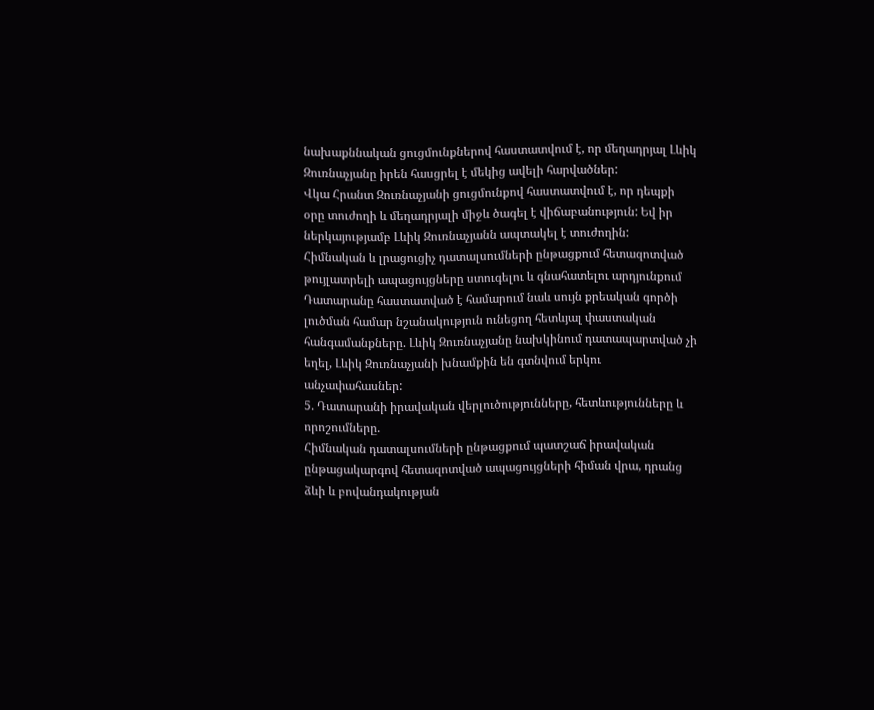նախաքննական ցուցմունքներով հաստատվում է, որ մեղադրյալ Լևիկ Զուռնաչյանը իրեն հասցրել է մեկից ավելի հարվածներ:
Վկա Հրանտ Զուռնաչյանի ցուցմունքով հաստատվում է, որ դեպքի օրը տուժողի և մեղադրյալի միջև ծագել է վիճաբանություն: Եվ իր ներկայությամբ Լևիկ Զուռնաչյանն ապտակել է տուժողին:
Հիմնական և լրացուցիչ դատալսումների ընթացքում հետազոտված թույլատրելի ապացույցները ստուգելու և գնահատելու արդյունքում Դատարանը հաստատված է համարում նաև սույն քրեական գործի լուծման համար նշանակություն ունեցող հետևյալ փաստական հանգամանքները. Լևիկ Զուռնաչյանը նախկինում դատապարտված չի եղել, Լևիկ Զուռնաչյանի խնամքին են գտնվում երկու անչափահասներ:
5. Դատարանի իրավական վերլուծությունները, հետևությունները և որոշումները.
Հիմնական դատալսումների ընթացքում պատշաճ իրավական ընթացակարգով հետազոտված ապացույցների հիման վրա, դրանց ձևի և բովանդակության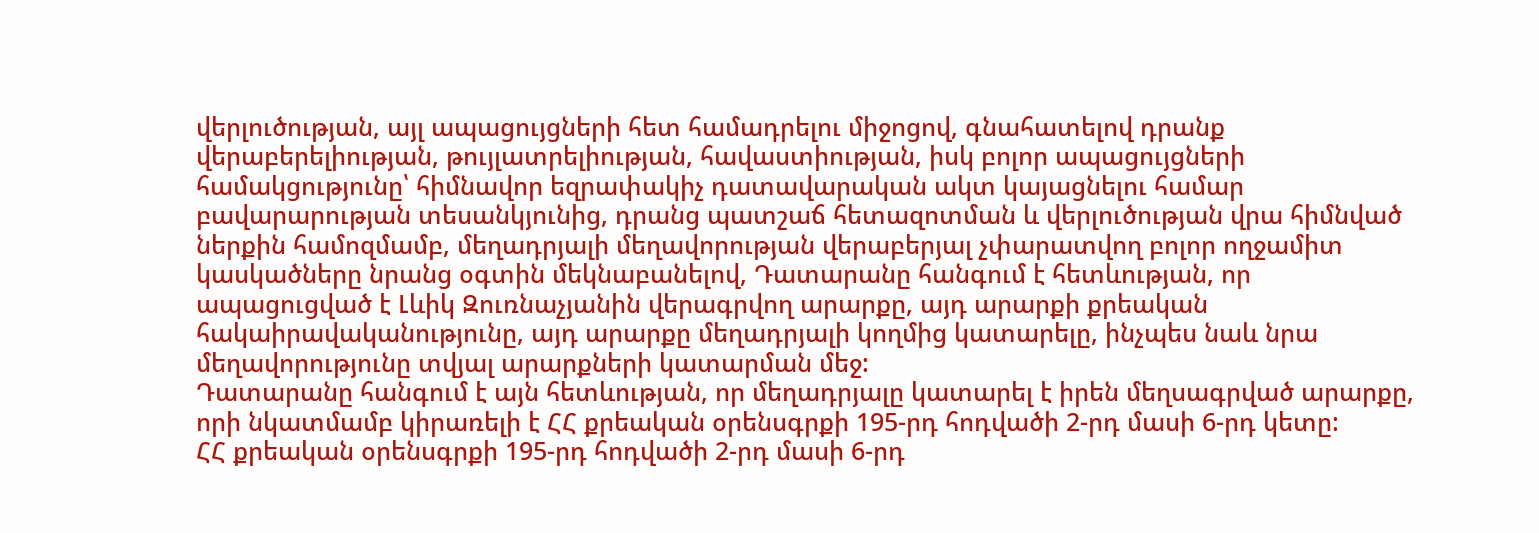վերլուծության, այլ ապացույցների հետ համադրելու միջոցով, գնահատելով դրանք վերաբերելիության, թույլատրելիության, հավաստիության, իսկ բոլոր ապացույցների համակցությունը՝ հիմնավոր եզրափակիչ դատավարական ակտ կայացնելու համար բավարարության տեսանկյունից, դրանց պատշաճ հետազոտման և վերլուծության վրա հիմնված ներքին համոզմամբ, մեղադրյալի մեղավորության վերաբերյալ չփարատվող բոլոր ողջամիտ կասկածները նրանց օգտին մեկնաբանելով, Դատարանը հանգում է հետևության, որ ապացուցված է Լևիկ Զուռնաչյանին վերագրվող արարքը, այդ արարքի քրեական հակաիրավականությունը, այդ արարքը մեղադրյալի կողմից կատարելը, ինչպես նաև նրա մեղավորությունը տվյալ արարքների կատարման մեջ:
Դատարանը հանգում է այն հետևության, որ մեղադրյալը կատարել է իրեն մեղսագրված արարքը, որի նկատմամբ կիրառելի է ՀՀ քրեական օրենսգրքի 195-րդ հոդվածի 2-րդ մասի 6-րդ կետը:
ՀՀ քրեական օրենսգրքի 195-րդ հոդվածի 2-րդ մասի 6-րդ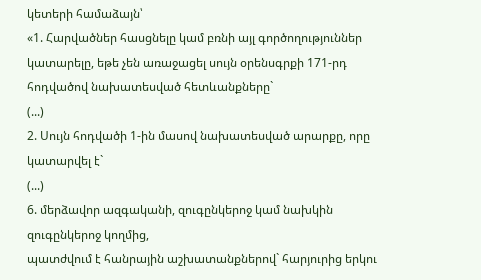կետերի համաձայն՝
«1. Հարվածներ հասցնելը կամ բռնի այլ գործողություններ կատարելը, եթե չեն առաջացել սույն օրենսգրքի 171-րդ հոդվածով նախատեսված հետևանքները`
(...)
2. Սույն հոդվածի 1-ին մասով նախատեսված արարքը, որը կատարվել է`
(...)
6. մերձավոր ազգականի, զուգընկերոջ կամ նախկին զուգընկերոջ կողմից,
պատժվում է հանրային աշխատանքներով` հարյուրից երկու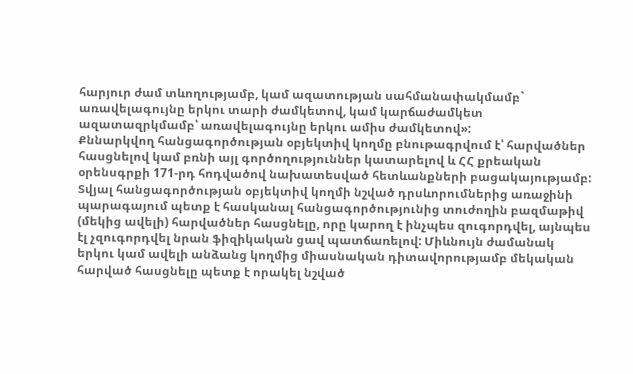հարյուր ժամ տևողությամբ, կամ ազատության սահմանափակմամբ` առավելագույնը երկու տարի ժամկետով, կամ կարճաժամկետ ազատազրկմամբ՝ առավելագույնը երկու ամիս ժամկետով»:
Քննարկվող հանցագործության օբյեկտիվ կողմը բնութագրվում է՝ հարվածներ հասցնելով կամ բռնի այլ գործողություններ կատարելով և ՀՀ քրեական օրենսգրքի 171-րդ հոդվածով նախատեսված հետևանքների բացակայությամբ:
Տվյալ հանցագործության օբյեկտիվ կողմի նշված դրսևորումներից առաջինի պարագայում պետք է հասկանալ հանցագործությունից տուժողին բազմաթիվ (մեկից ավելի) հարվածներ հասցնելը, որը կարող է ինչպես զուգորդվել, այնպես էլ չզուգորդվել նրան ֆիզիկական ցավ պատճառելով: Միևնույն ժամանակ երկու կամ ավելի անձանց կողմից միասնական դիտավորությամբ մեկական հարված հասցնելը պետք է որակել նշված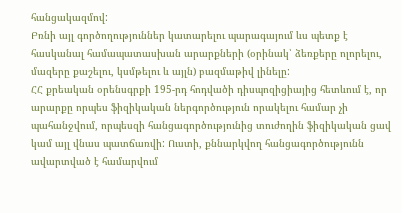հանցակազմով:
Բռնի այլ գործողություններ կատարելու պարագայում ևս պետք է հասկանալ համապատասխան արարքների (օրինակ՝ ձեռքերը ոլորելու, մազերը քաշելու, կսմթելու և այլն) բազմաթիվ լինելը:
ՀՀ քրեական օրենսգրքի 195-րդ հոդվածի դիսպոզիցիայից հետևում է, որ արարքը որպես ֆիզիկական ներգործություն որակելու համար չի պահանջվում, որպեսզի հանցագործությունից տուժողին ֆիզիկական ցավ կամ այլ վնաս պատճառվի: Ուստի, քննարկվող հանցագործությունն ավարտված է համարվում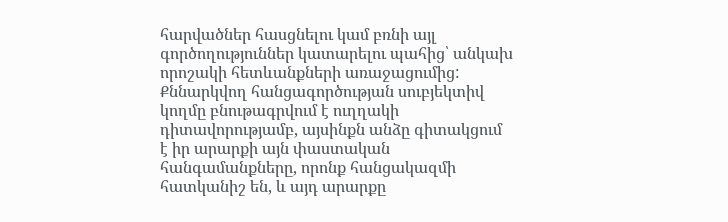հարվածներ հասցնելու կամ բռնի այլ գործողություններ կատարելու պահից՝ անկախ որոշակի հետևանքների առաջացումից:
Քննարկվող հանցագործության սուբյեկտիվ կողմը բնութագրվում է ուղղակի դիտավորությամբ, այսինքն անձը գիտակցում է իր արարքի այն փաստական հանգամանքները, որոնք հանցակազմի հատկանիշ են, և այդ արարքը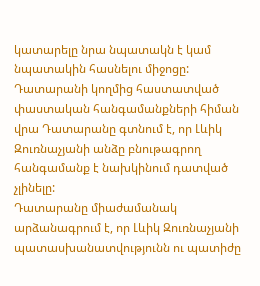կատարելը նրա նպատակն է կամ նպատակին հասնելու միջոցը:
Դատարանի կողմից հաստատված փաստական հանգամանքների հիման վրա Դատարանը գտնում է, որ Լևիկ Զուռնաչյանի անձը բնութագրող հանգամանք է նախկինում դատված չլինելը:
Դատարանը միաժամանակ արձանագրում է, որ Լևիկ Զուռնաչյանի պատասխանատվությունն ու պատիժը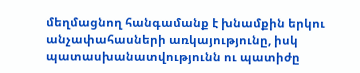մեղմացնող հանգամանք է խնամքին երկու անչափահասների առկայությունը, իսկ պատասխանատվությունն ու պատիժը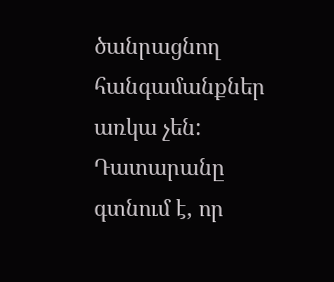ծանրացնող հանգամանքներ առկա չեն:
Դատարանը գտնում է, որ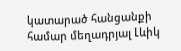կատարած հանցանքի համար մեղադրյալ Լևիկ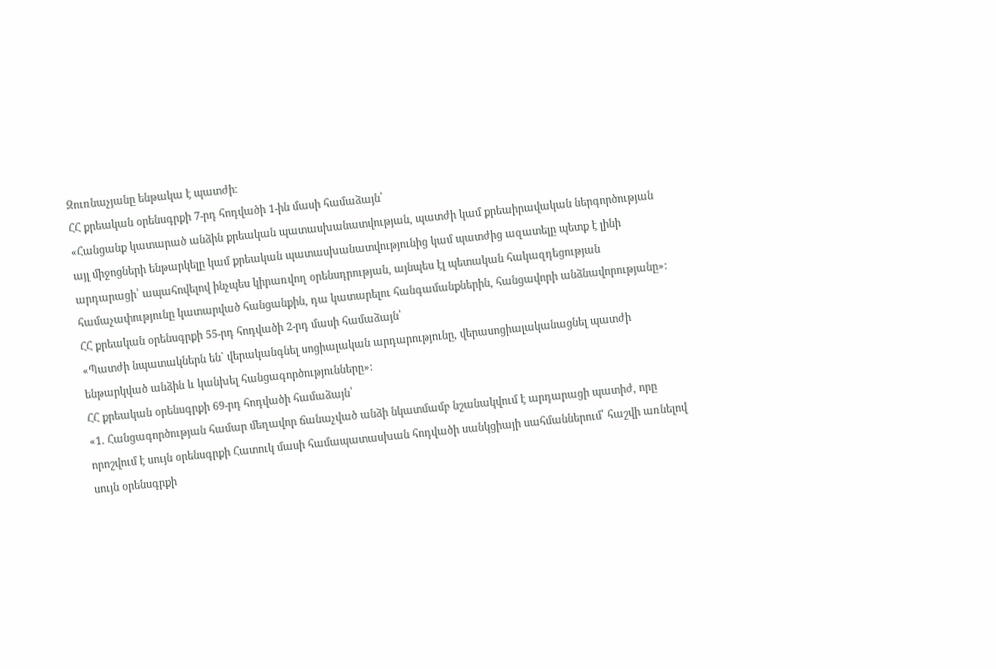Զուռնաչյանը ենթակա է պատժի։
ՀՀ քրեական օրենսգրքի 7-րդ հոդվածի 1-ին մասի համաձայն՝
«Հանցանք կատարած անձին քրեական պատասխանատվության, պատժի կամ քրեաիրավական ներգործության այլ միջոցների ենթարկելը կամ քրեական պատասխանատվությունից կամ պատժից ազատելը պետք է լինի արդարացի՝ ապահովելով ինչպես կիրառվող օրենսդրության, այնպես էլ պետական հակազդեցության համաչափությունը կատարված հանցանքին, դա կատարելու հանգամանքներին, հանցավորի անձնավորությանը»:
ՀՀ քրեական օրենսգրքի 55-րդ հոդվածի 2-րդ մասի համաձայն՝
«Պատժի նպատակներն են` վերականգնել սոցիալական արդարությունը, վերասոցիալականացնել պատժի ենթարկված անձին և կանխել հանցագործությունները»:
ՀՀ քրեական օրենսգրքի 69-րդ հոդվածի համաձայն՝
«1. Հանցագործության համար մեղավոր ճանաչված անձի նկատմամբ նշանակվում է արդարացի պատիժ, որը որոշվում է սույն օրենսգրքի Հատուկ մասի համապատասխան հոդվածի սանկցիայի սահմաններում՝ հաշվի առնելով սույն օրենսգրքի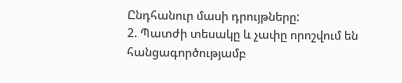Ընդհանուր մասի դրույթները:
2. Պատժի տեսակը և չափը որոշվում են հանցագործությամբ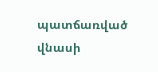պատճառված վնասի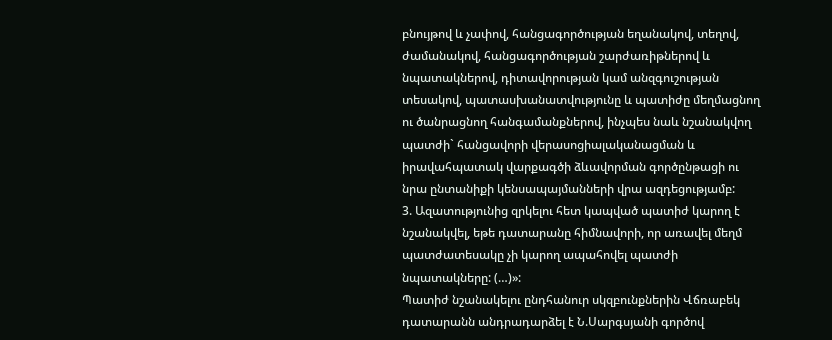բնույթով և չափով, հանցագործության եղանակով, տեղով, ժամանակով, հանցագործության շարժառիթներով և նպատակներով, դիտավորության կամ անզգուշության տեսակով, պատասխանատվությունը և պատիժը մեղմացնող ու ծանրացնող հանգամանքներով, ինչպես նաև նշանակվող պատժի` հանցավորի վերասոցիալականացման և իրավահպատակ վարքագծի ձևավորման գործընթացի ու նրա ընտանիքի կենսապայմանների վրա ազդեցությամբ:
3. Ազատությունից զրկելու հետ կապված պատիժ կարող է նշանակվել, եթե դատարանը հիմնավորի, որ առավել մեղմ պատժատեսակը չի կարող ապահովել պատժի նպատակները: (…)»:
Պատիժ նշանակելու ընդհանուր սկզբունքներին Վճռաբեկ դատարանն անդրադարձել է Ն.Սարգսյանի գործով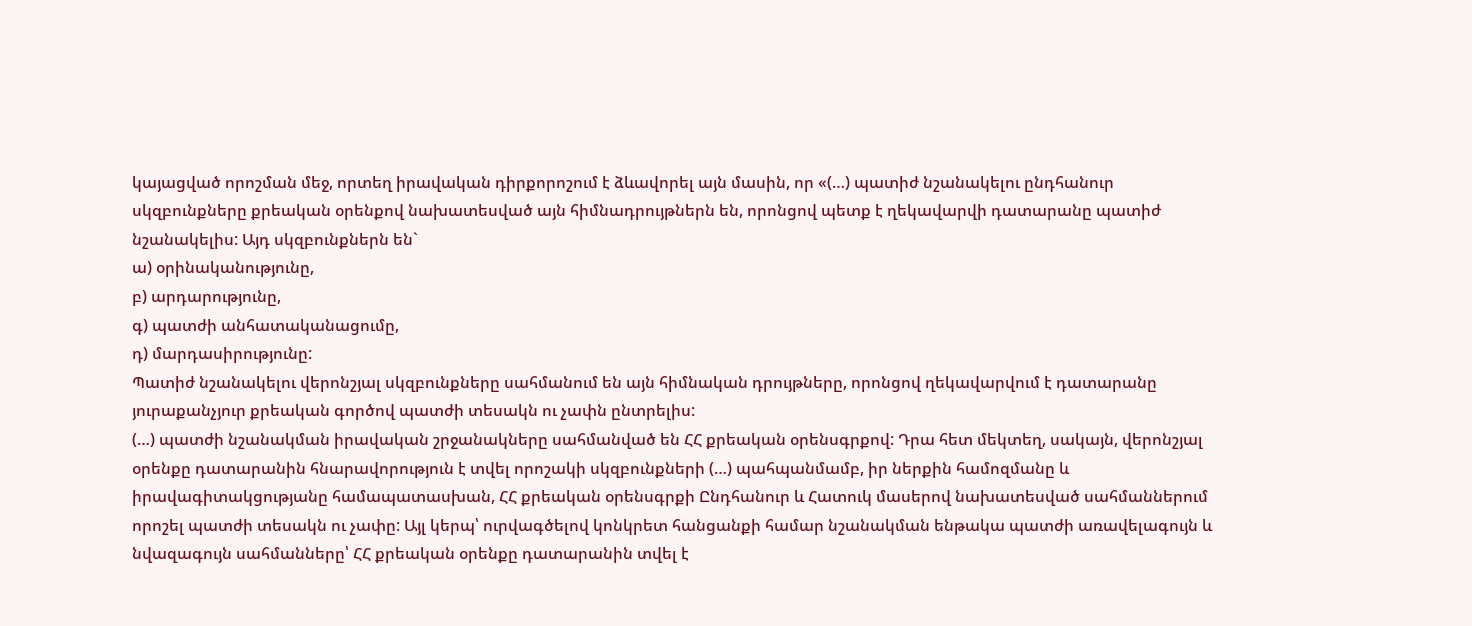կայացված որոշման մեջ, որտեղ իրավական դիրքորոշում է ձևավորել այն մասին, որ «(…) պատիժ նշանակելու ընդհանուր սկզբունքները քրեական օրենքով նախատեսված այն հիմնադրույթներն են, որոնցով պետք է ղեկավարվի դատարանը պատիժ նշանակելիս: Այդ սկզբունքներն են`
ա) օրինականությունը,
բ) արդարությունը,
գ) պատժի անհատականացումը,
դ) մարդասիրությունը:
Պատիժ նշանակելու վերոնշյալ սկզբունքները սահմանում են այն հիմնական դրույթները, որոնցով ղեկավարվում է դատարանը յուրաքանչյուր քրեական գործով պատժի տեսակն ու չափն ընտրելիս:
(…) պատժի նշանակման իրավական շրջանակները սահմանված են ՀՀ քրեական օրենսգրքով: Դրա հետ մեկտեղ, սակայն, վերոնշյալ օրենքը դատարանին հնարավորություն է տվել որոշակի սկզբունքների (…) պահպանմամբ, իր ներքին համոզմանը և իրավագիտակցությանը համապատասխան, ՀՀ քրեական օրենսգրքի Ընդհանուր և Հատուկ մասերով նախատեսված սահմաններում որոշել պատժի տեսակն ու չափը: Այլ կերպ՝ ուրվագծելով կոնկրետ հանցանքի համար նշանակման ենթակա պատժի առավելագույն և նվազագույն սահմանները՝ ՀՀ քրեական օրենքը դատարանին տվել է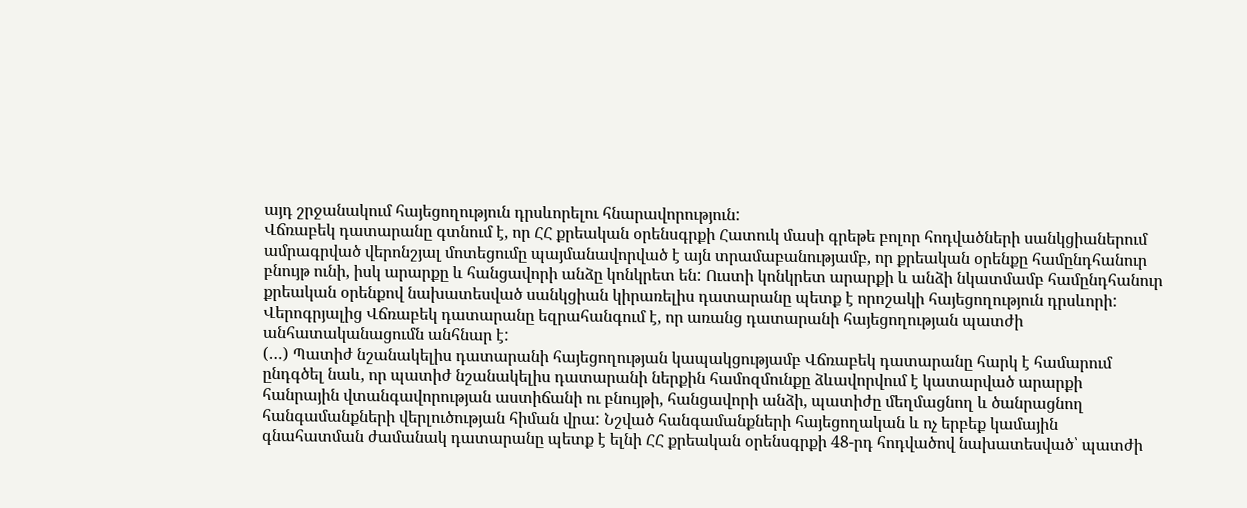այդ շրջանակում հայեցողություն դրսևորելու հնարավորություն:
Վճռաբեկ դատարանը գտնում է, որ ՀՀ քրեական օրենսգրքի Հատուկ մասի գրեթե բոլոր հոդվածների սանկցիաներում ամրագրված վերոնշյալ մոտեցումը պայմանավորված է այն տրամաբանությամբ, որ քրեական օրենքը համընդհանուր բնույթ ունի, իսկ արարքը և հանցավորի անձը կոնկրետ են: Ուստի կոնկրետ արարքի և անձի նկատմամբ համընդհանուր քրեական օրենքով նախատեսված սանկցիան կիրառելիս դատարանը պետք է որոշակի հայեցողություն դրսևորի:
Վերոգրյալից Վճռաբեկ դատարանը եզրահանգում է, որ առանց դատարանի հայեցողության պատժի անհատականացումն անհնար է:
(…) Պատիժ նշանակելիս դատարանի հայեցողության կապակցությամբ Վճռաբեկ դատարանը հարկ է համարում ընդգծել նաև, որ պատիժ նշանակելիս դատարանի ներքին համոզմունքը ձևավորվում է կատարված արարքի հանրային վտանգավորության աստիճանի ու բնույթի, հանցավորի անձի, պատիժը մեղմացնող և ծանրացնող հանգամանքների վերլուծության հիման վրա: Նշված հանգամանքների հայեցողական և ոչ երբեք կամային գնահատման ժամանակ դատարանը պետք է ելնի ՀՀ քրեական օրենսգրքի 48-րդ հոդվածով նախատեսված՝ պատժի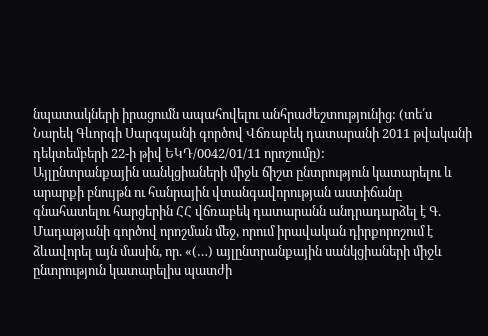նպատակների իրացումն ապահովելու անհրաժեշտությունից: (տե՛ս Նարեկ Գևորգի Սարգսյանի գործով Վճռաբեկ դատարանի 2011 թվականի դեկտեմբերի 22-ի թիվ ԵԿԴ/0042/01/11 որոշումը):
Այլընտրանքային սանկցիաների միջև ճիշտ ընտրություն կատարելու և արարքի բնույթն ու հանրային վտանգավորության աստիճանը գնահատելու հարցերին ՀՀ վճռաբեկ դատարանն անդրադարձել է Գ. Մադաթյանի գործով որոշման մեջ, որում իրավական դիրքորոշում է ձևավորել այն մասին, որ. «(…) այլընտրանքային սանկցիաների միջև ընտրություն կատարելիս պատժի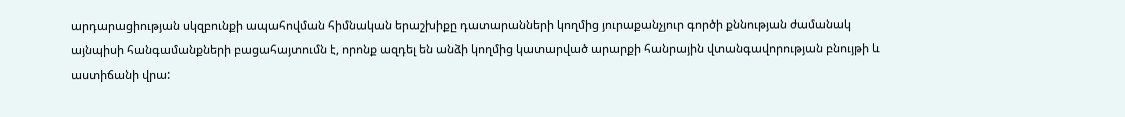արդարացիության սկզբունքի ապահովման հիմնական երաշխիքը դատարանների կողմից յուրաքանչյուր գործի քննության ժամանակ այնպիսի հանգամանքների բացահայտումն է, որոնք ազդել են անձի կողմից կատարված արարքի հանրային վտանգավորության բնույթի և աստիճանի վրա: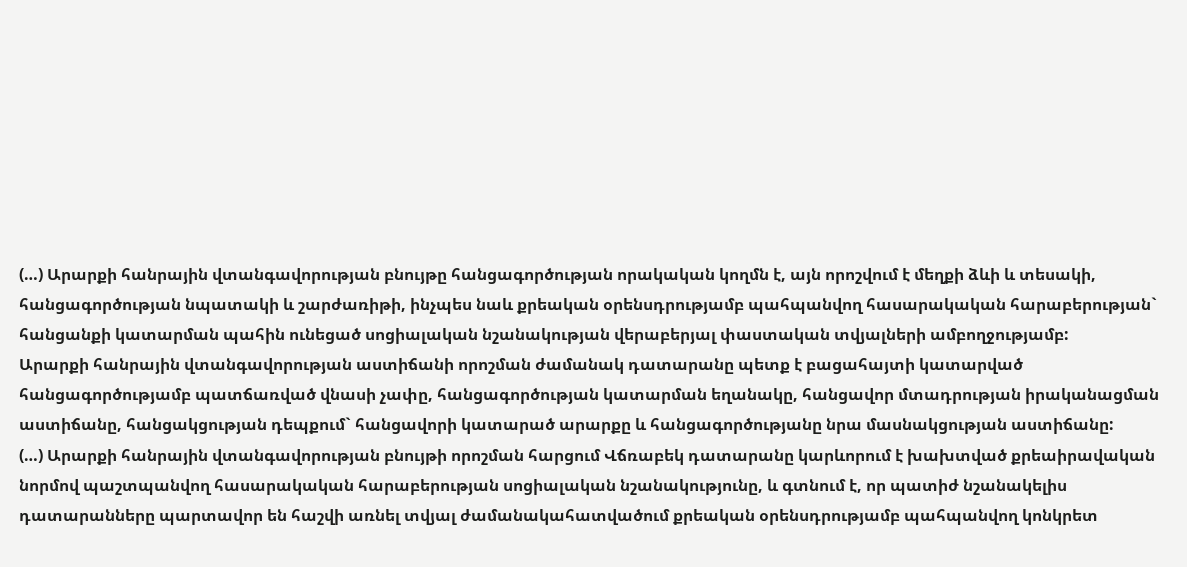(…) Արարքի հանրային վտանգավորության բնույթը հանցագործության որակական կողմն է, այն որոշվում է մեղքի ձևի և տեսակի, հանցագործության նպատակի և շարժառիթի, ինչպես նաև քրեական օրենսդրությամբ պահպանվող հասարակական հարաբերության` հանցանքի կատարման պահին ունեցած սոցիալական նշանակության վերաբերյալ փաստական տվյալների ամբողջությամբ:
Արարքի հանրային վտանգավորության աստիճանի որոշման ժամանակ դատարանը պետք է բացահայտի կատարված հանցագործությամբ պատճառված վնասի չափը, հանցագործության կատարման եղանակը, հանցավոր մտադրության իրականացման աստիճանը, հանցակցության դեպքում` հանցավորի կատարած արարքը և հանցագործությանը նրա մասնակցության աստիճանը:
(…) Արարքի հանրային վտանգավորության բնույթի որոշման հարցում Վճռաբեկ դատարանը կարևորում է խախտված քրեաիրավական նորմով պաշտպանվող հասարակական հարաբերության սոցիալական նշանակությունը, և գտնում է, որ պատիժ նշանակելիս դատարանները պարտավոր են հաշվի առնել տվյալ ժամանակահատվածում քրեական օրենսդրությամբ պահպանվող կոնկրետ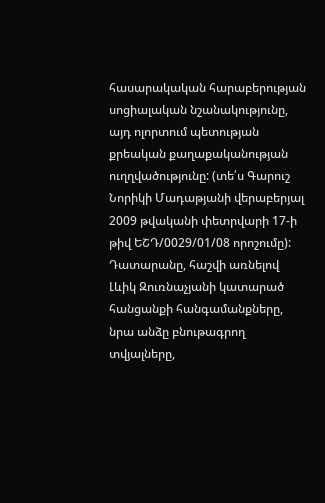հասարակական հարաբերության սոցիալական նշանակությունը, այդ ոլորտում պետության քրեական քաղաքականության ուղղվածությունը: (տե՛ս Գարուշ Նորիկի Մադաթյանի վերաբերյալ 2009 թվականի փետրվարի 17-ի թիվ ԵՇԴ/0029/01/08 որոշումը):
Դատարանը, հաշվի առնելով Լևիկ Զուռնաչյանի կատարած հանցանքի հանգամանքները, նրա անձը բնութագրող տվյալները,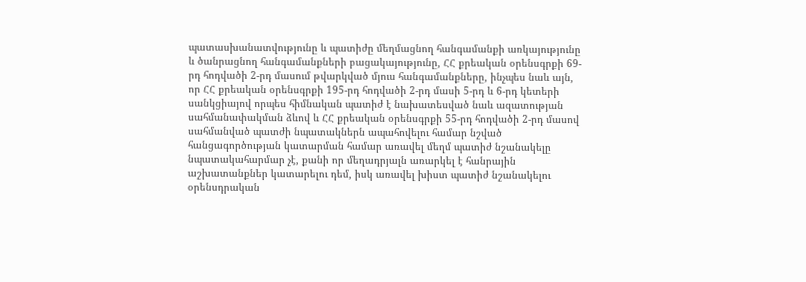պատասխանատվությունը և պատիժը մեղմացնող հանգամանքի առկայությունը և ծանրացնող հանգամանքների բացակայությունը, ՀՀ քրեական օրենսգրքի 69-րդ հոդվածի 2-րդ մասում թվարկված մյուս հանգամանքները, ինչպես նաև այն, որ ՀՀ քրեական օրենսգրքի 195-րդ հոդվածի 2-րդ մասի 5-րդ և 6-րդ կետերի սանկցիայով որպես հիմնական պատիժ է նախատեսված նաև ազատության սահմանափակման ձևով և ՀՀ քրեական օրենսգրքի 55-րդ հոդվածի 2-րդ մասով սահմանված պատժի նպատակներն ապահովելու համար նշված հանցագործության կատարման համար առավել մեղմ պատիժ նշանակելը նպատակահարմար չէ, քանի որ մեղադրյալն առարկել է հանրային աշխատանքներ կատարելու դեմ, իսկ առավել խիստ պատիժ նշանակելու օրենսդրական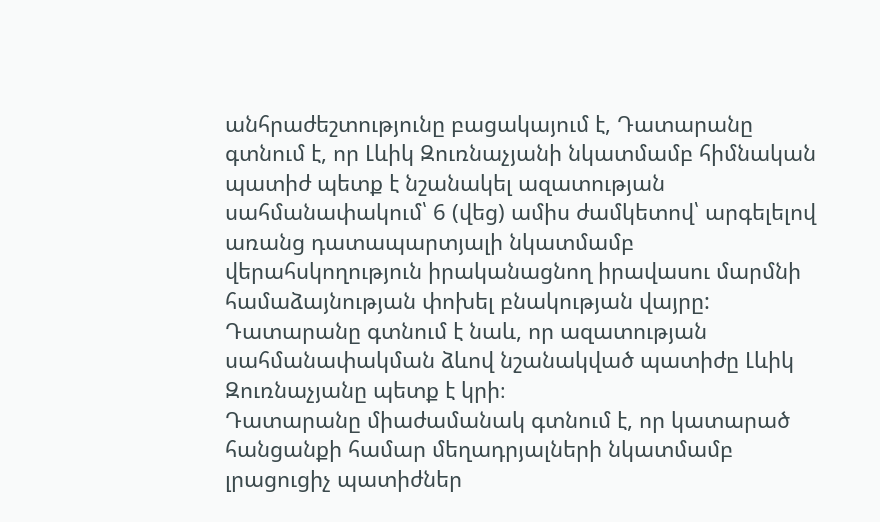անհրաժեշտությունը բացակայում է, Դատարանը գտնում է, որ Լևիկ Զուռնաչյանի նկատմամբ հիմնական պատիժ պետք է նշանակել ազատության սահմանափակում՝ 6 (վեց) ամիս ժամկետով՝ արգելելով առանց դատապարտյալի նկատմամբ վերահսկողություն իրականացնող իրավասու մարմնի համաձայնության փոխել բնակության վայրը:
Դատարանը գտնում է նաև, որ ազատության սահմանափակման ձևով նշանակված պատիժը Լևիկ Զուռնաչյանը պետք է կրի։
Դատարանը միաժամանակ գտնում է, որ կատարած հանցանքի համար մեղադրյալների նկատմամբ լրացուցիչ պատիժներ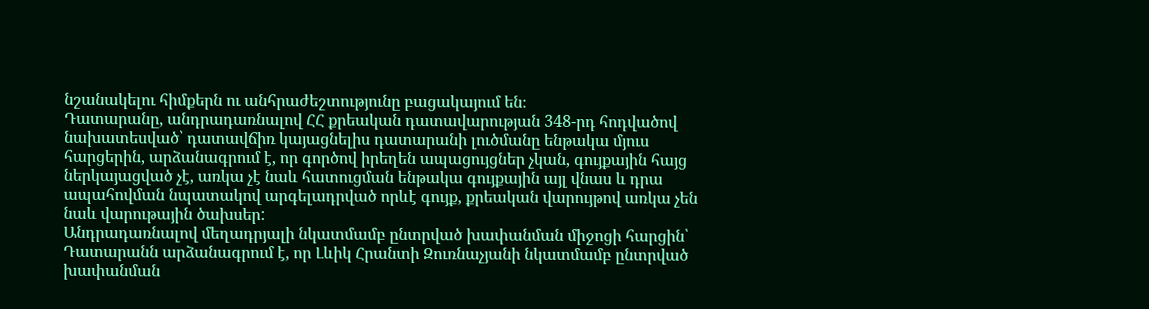նշանակելու հիմքերն ու անհրաժեշտությունը բացակայում են։
Դատարանը, անդրադառնալով ՀՀ քրեական դատավարության 348-րդ հոդվածով նախատեսված՝ դատավճիռ կայացնելիս դատարանի լուծմանը ենթակա մյուս հարցերին, արձանագրում է, որ գործով իրեղեն ապացույցներ չկան, գույքային հայց ներկայացված չէ, առկա չէ նաև հատուցման ենթակա գույքային այլ վնաս և դրա ապահովման նպատակով արգելադրված որևէ գույք, քրեական վարույթով առկա չեն նաև վարութային ծախսեր:
Անդրադառնալով մեղադրյալի նկատմամբ ընտրված խափանման միջոցի հարցին՝ Դատարանն արձանագրում է, որ Լևիկ Հրանտի Զուռնաչյանի նկատմամբ ընտրված խափանման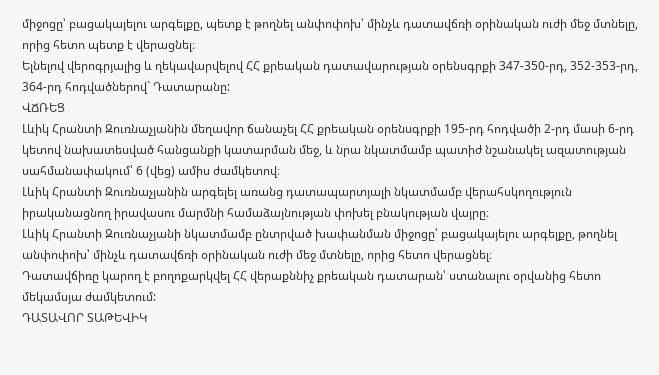միջոցը՝ բացակայելու արգելքը, պետք է թողնել անփոփոխ՝ մինչև դատավճռի օրինական ուժի մեջ մտնելը, որից հետո պետք է վերացնել։
Ելնելով վերոգրյալից և ղեկավարվելով ՀՀ քրեական դատավարության օրենսգրքի 347-350-րդ, 352-353-րդ, 364-րդ հոդվածներով` Դատարանը:
ՎՃՌԵՑ
Լևիկ Հրանտի Զուռնաչյանին մեղավոր ճանաչել ՀՀ քրեական օրենսգրքի 195-րդ հոդվածի 2-րդ մասի 6-րդ կետով նախատեսված հանցանքի կատարման մեջ, և նրա նկատմամբ պատիժ նշանակել ազատության սահմանափակում՝ 6 (վեց) ամիս ժամկետով։
Լևիկ Հրանտի Զուռնաչյանին արգելել առանց դատապարտյալի նկատմամբ վերահսկողություն իրականացնող իրավասու մարմնի համաձայնության փոխել բնակության վայրը։
Լևիկ Հրանտի Զուռնաչյանի նկատմամբ ընտրված խափանման միջոցը՝ բացակայելու արգելքը, թողնել անփոփոխ՝ մինչև դատավճռի օրինական ուժի մեջ մտնելը, որից հետո վերացնել։
Դատավճիռը կարող է բողոքարկվել ՀՀ վերաքննիչ քրեական դատարան՝ ստանալու օրվանից հետո մեկամսյա ժամկետում:
ԴԱՏԱՎՈՐ ՏԱԹԵՎԻԿ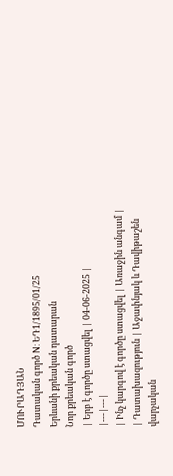ՄՈՒՐԱԴՅԱՆ
Դատական գործ N: ԵԴ1/1895/01/25
Երևանի քրեական դատարան
Նոր քրեական գործ
| Երբ է գործը ստացվել | 04-06-2025 |
|---|---|
| Ինչ կարգով է գործը ստացվել | Առաջին անգամ |
| Դատախազություն | Աջափնյակ և Դավիթաշեն վարչական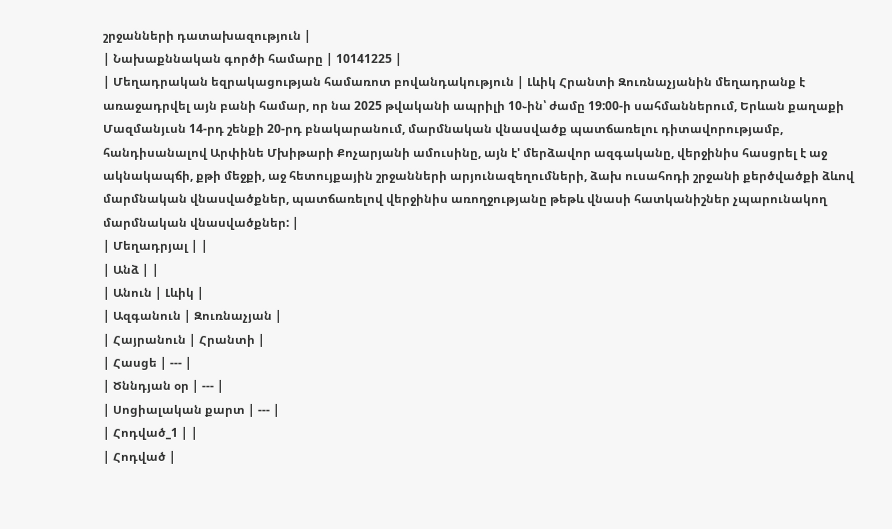շրջանների դատախազություն |
| Նախաքննական գործի համարը | 10141225 |
| Մեղադրական եզրակացության համառոտ բովանդակություն | Լևիկ Հրանտի Զուռնաչյանին մեղադրանք է առաջադրվել այն բանի համար, որ նա 2025 թվականի ապրիլի 10֊ին՝ ժամը 19:00-ի սահմաններում, Երևան քաղաքի Մազմանյւսն 14-րդ շենքի 20-րդ բնակարանում, մարմնական վնասվածք պատճառելու դիտավորությամբ, հանդիսանալով Արփինե Մխիթարի Քոչարյանի ամուսինը, այն է' մերձավոր ազգականը, վերջինիս հասցրել է աջ ակնակապճի, քթի մեջքի, աջ հետույքային շրջանների արյունազեղումների, ձախ ուսահոդի շրջանի քերծվածքի ձևով մարմնական վնասվածքներ, պատճառելով վերջինիս առողջությանը թեթև վնասի հատկանիշներ չպարունակող մարմնական վնասվածքներ: |
| Մեղադրյալ | |
| Անձ | |
| Անուն | Լևիկ |
| Ազգանուն | Զուռնաչյան |
| Հայրանուն | Հրանտի |
| Հասցե | --- |
| Ծննդյան օր | --- |
| Սոցիալական քարտ | --- |
| Հոդված_1 | |
| Հոդված |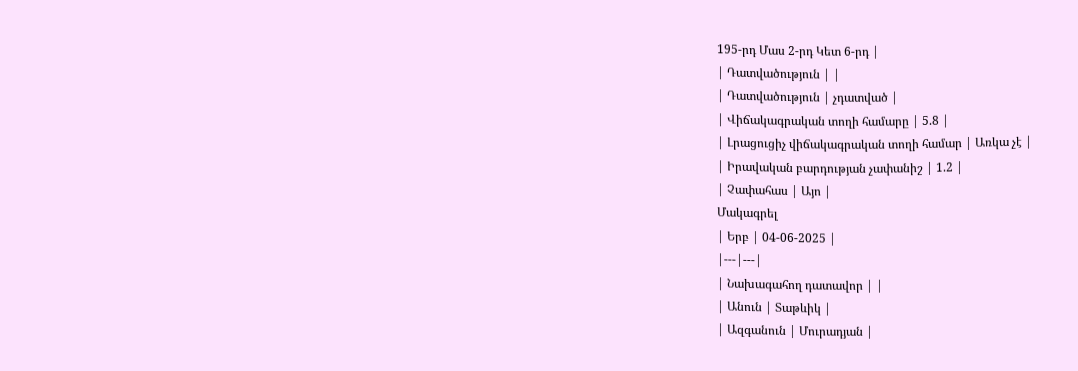195-րդ Մաս 2-րդ Կետ 6-րդ |
| Դատվածություն | |
| Դատվածություն | չդատված |
| Վիճակագրական տողի համարը | 5.8 |
| Լրացուցիչ վիճակագրական տողի համար | Առկա չէ |
| Իրավական բարդության չափանիշ | 1.2 |
| Չափահաս | Այո |
Մակագրել
| Երբ | 04-06-2025 |
|---|---|
| Նախագահող դատավոր | |
| Անուն | Տաթևիկ |
| Ազգանուն | Մուրադյան |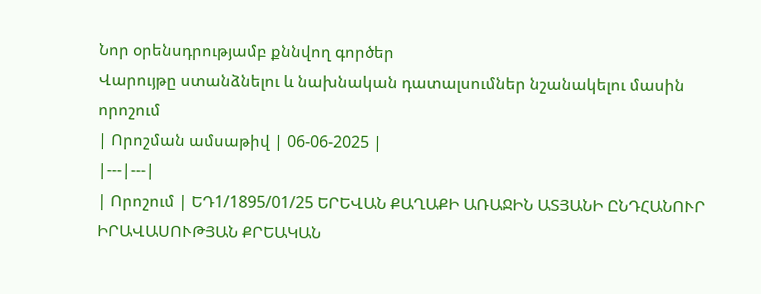Նոր օրենսդրությամբ քննվող գործեր
Վարույթը ստանձնելու և նախնական դատալսումներ նշանակելու մասին որոշում
| Որոշման ամսաթիվ | 06-06-2025 |
|---|---|
| Որոշում | ԵԴ1/1895/01/25 ԵՐԵՎԱՆ ՔԱՂԱՔԻ ԱՌԱՋԻՆ ԱՏՅԱՆԻ ԸՆԴՀԱՆՈՒՐ ԻՐԱՎԱՍՈՒԹՅԱՆ ՔՐԵԱԿԱՆ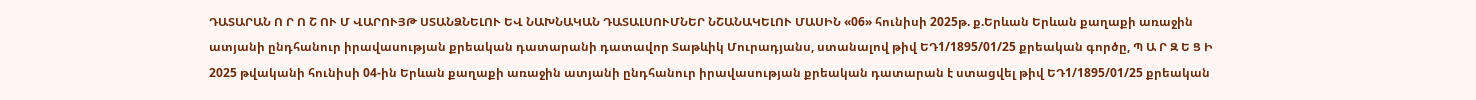ԴԱՏԱՐԱՆ Ո Ր Ո Շ ՈՒ Մ ՎԱՐՈՒՅԹ ՍՏԱՆՁՆԵԼՈՒ ԵՎ ՆԱԽՆԱԿԱՆ ԴԱՏԱԼՍՈՒՄՆԵՐ ՆՇԱՆԱԿԵԼՈՒ ՄԱՍԻՆ «06» հունիսի 2025թ. ք.Երևան Երևան քաղաքի առաջին ատյանի ընդհանուր իրավասության քրեական դատարանի դատավոր Տաթևիկ Մուրադյանս, ստանալով թիվ ԵԴ1/1895/01/25 քրեական գործը, Պ Ա Ր Զ Ե Ց Ի 2025 թվականի հունիսի 04-ին Երևան քաղաքի առաջին ատյանի ընդհանուր իրավասության քրեական դատարան է ստացվել թիվ ԵԴ1/1895/01/25 քրեական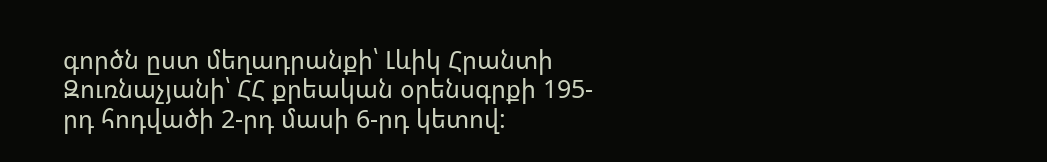գործն ըստ մեղադրանքի՝ Լևիկ Հրանտի Զուռնաչյանի՝ ՀՀ քրեական օրենսգրքի 195-րդ հոդվածի 2-րդ մասի 6-րդ կետով: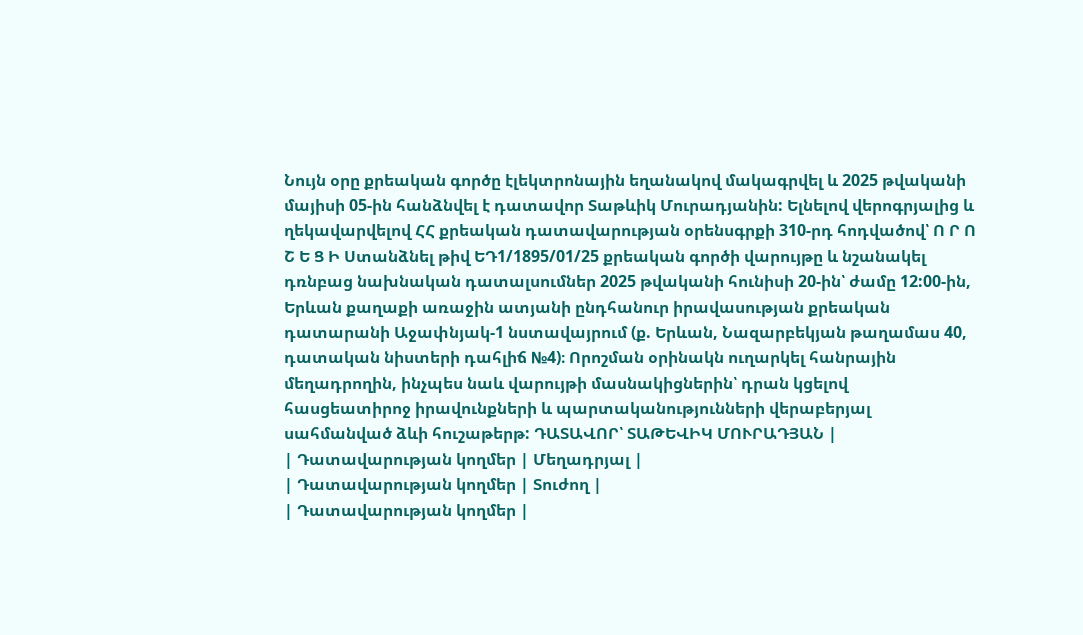Նույն օրը քրեական գործը էլեկտրոնային եղանակով մակագրվել և 2025 թվականի մայիսի 05-ին հանձնվել է դատավոր Տաթևիկ Մուրադյանին: Ելնելով վերոգրյալից և ղեկավարվելով ՀՀ քրեական դատավարության օրենսգրքի 310-րդ հոդվածով՝ Ո Ր Ո Շ Ե Ց Ի Ստանձնել թիվ ԵԴ1/1895/01/25 քրեական գործի վարույթը և նշանակել դռնբաց նախնական դատալսումներ 2025 թվականի հունիսի 20-ին՝ ժամը 12:00-ին, Երևան քաղաքի առաջին ատյանի ընդհանուր իրավասության քրեական դատարանի Աջափնյակ-1 նստավայրում (ք. Երևան, Նազարբեկյան թաղամաս 40, դատական նիստերի դահլիճ №4)։ Որոշման օրինակն ուղարկել հանրային մեղադրողին, ինչպես նաև վարույթի մասնակիցներին՝ դրան կցելով հասցեատիրոջ իրավունքների և պարտականությունների վերաբերյալ սահմանված ձևի հուշաթերթ: ԴԱՏԱՎՈՐ՝ ՏԱԹԵՎԻԿ ՄՈՒՐԱԴՅԱՆ |
| Դատավարության կողմեր | Մեղադրյալ |
| Դատավարության կողմեր | Տուժող |
| Դատավարության կողմեր |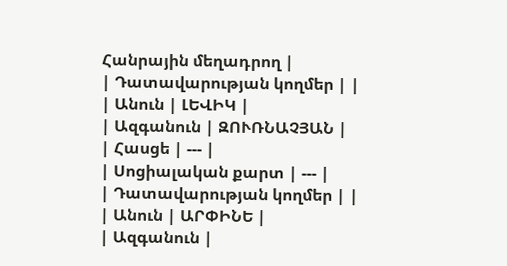Հանրային մեղադրող |
| Դատավարության կողմեր | |
| Անուն | ԼԵՎԻԿ |
| Ազգանուն | ԶՈՒՌՆԱՉՅԱՆ |
| Հասցե | --- |
| Սոցիալական քարտ | --- |
| Դատավարության կողմեր | |
| Անուն | ԱՐՓԻՆԵ |
| Ազգանուն |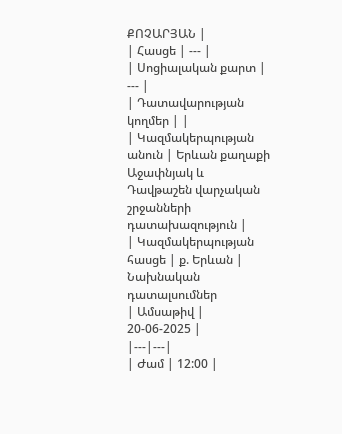ՔՈՉԱՐՅԱՆ |
| Հասցե | --- |
| Սոցիալական քարտ | --- |
| Դատավարության կողմեր | |
| Կազմակերպության անուն | Երևան քաղաքի Աջափնյակ և Դավթաշեն վարչական շրջանների դատախազություն |
| Կազմակերպության հասցե | ք. Երևան |
Նախնական դատալսումներ
| Ամսաթիվ | 20-06-2025 |
|---|---|
| Ժամ | 12:00 |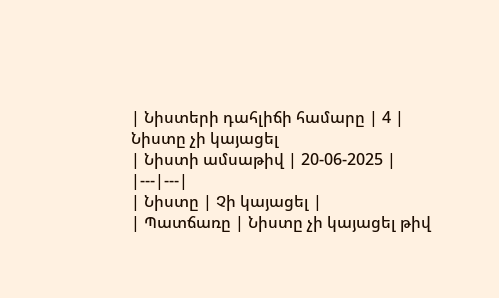| Նիստերի դահլիճի համարը | 4 |
Նիստը չի կայացել
| Նիստի ամսաթիվ | 20-06-2025 |
|---|---|
| Նիստը | Չի կայացել |
| Պատճառը | Նիստը չի կայացել թիվ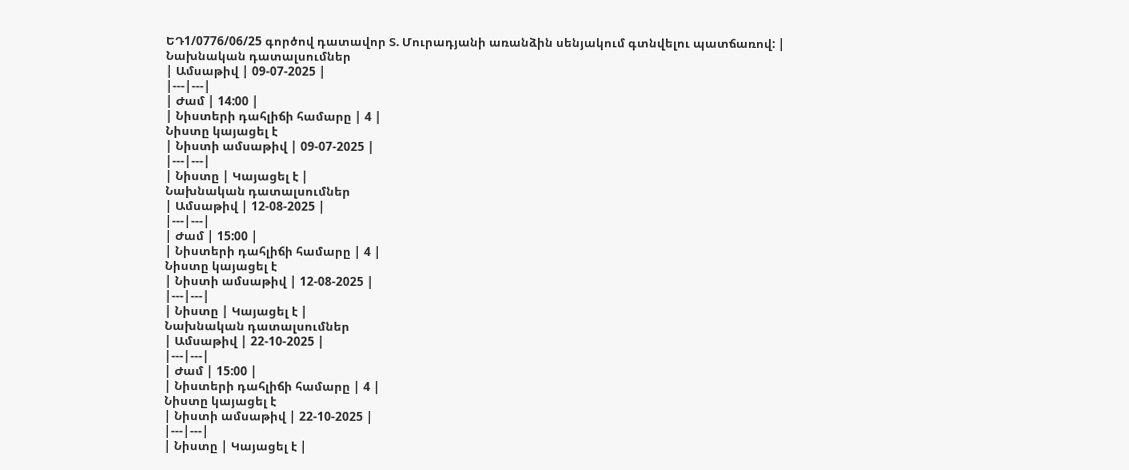ԵԴ1/0776/06/25 գործով դատավոր Տ. Մուրադյանի առանձին սենյակում գտնվելու պատճառով: |
Նախնական դատալսումներ
| Ամսաթիվ | 09-07-2025 |
|---|---|
| Ժամ | 14:00 |
| Նիստերի դահլիճի համարը | 4 |
Նիստը կայացել է
| Նիստի ամսաթիվ | 09-07-2025 |
|---|---|
| Նիստը | Կայացել է |
Նախնական դատալսումներ
| Ամսաթիվ | 12-08-2025 |
|---|---|
| Ժամ | 15:00 |
| Նիստերի դահլիճի համարը | 4 |
Նիստը կայացել է
| Նիստի ամսաթիվ | 12-08-2025 |
|---|---|
| Նիստը | Կայացել է |
Նախնական դատալսումներ
| Ամսաթիվ | 22-10-2025 |
|---|---|
| Ժամ | 15:00 |
| Նիստերի դահլիճի համարը | 4 |
Նիստը կայացել է
| Նիստի ամսաթիվ | 22-10-2025 |
|---|---|
| Նիստը | Կայացել է |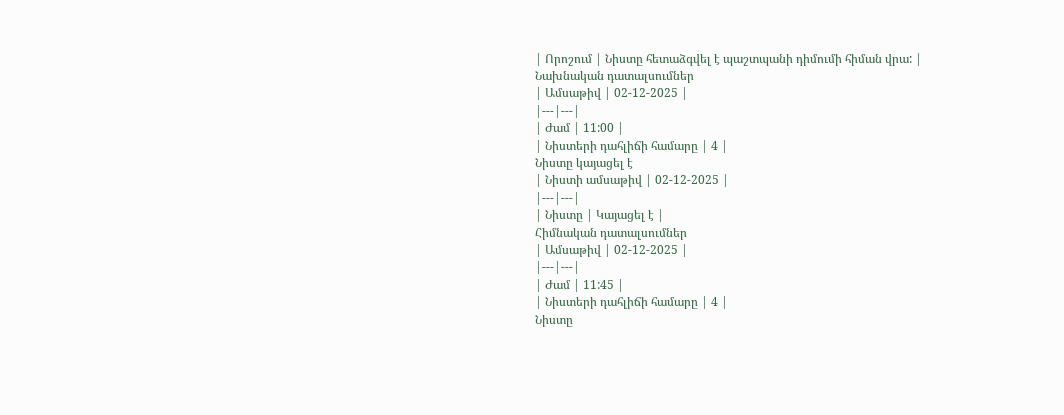| Որոշում | Նիստը հետաձգվել է պաշտպանի դիմումի հիման վրա: |
Նախնական դատալսումներ
| Ամսաթիվ | 02-12-2025 |
|---|---|
| Ժամ | 11:00 |
| Նիստերի դահլիճի համարը | 4 |
Նիստը կայացել է
| Նիստի ամսաթիվ | 02-12-2025 |
|---|---|
| Նիստը | Կայացել է |
Հիմնական դատալսումներ
| Ամսաթիվ | 02-12-2025 |
|---|---|
| Ժամ | 11:45 |
| Նիստերի դահլիճի համարը | 4 |
Նիստը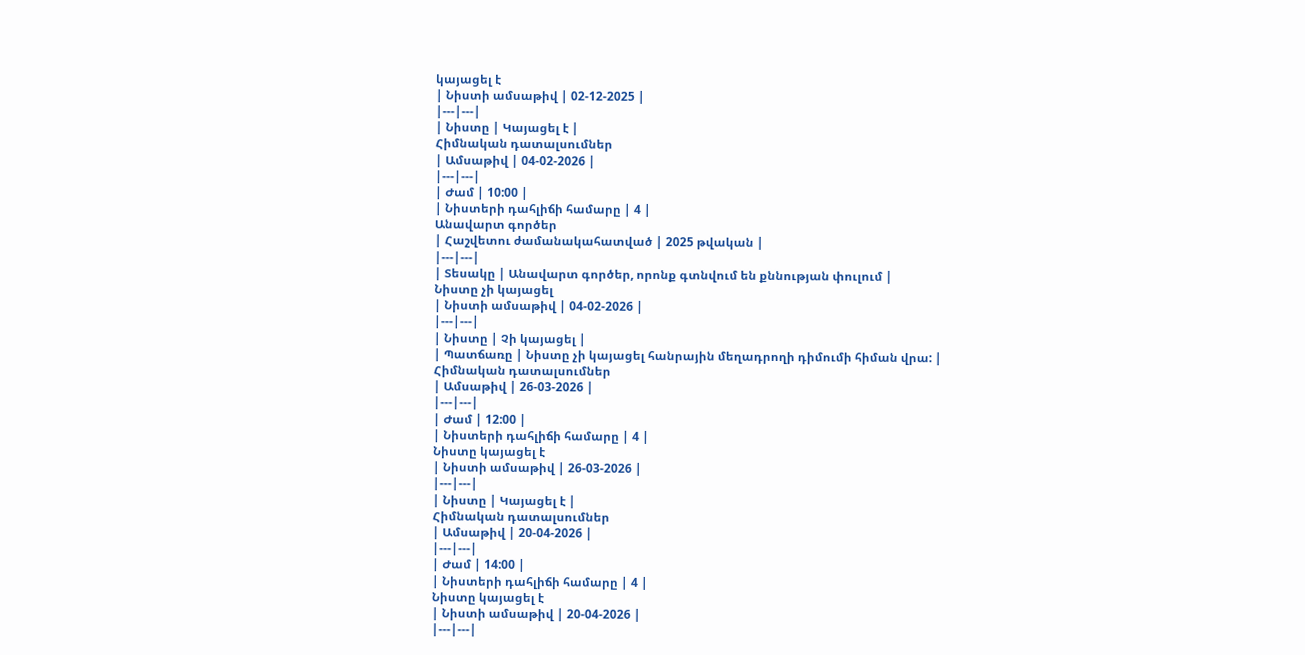կայացել է
| Նիստի ամսաթիվ | 02-12-2025 |
|---|---|
| Նիստը | Կայացել է |
Հիմնական դատալսումներ
| Ամսաթիվ | 04-02-2026 |
|---|---|
| Ժամ | 10:00 |
| Նիստերի դահլիճի համարը | 4 |
Անավարտ գործեր
| Հաշվետու ժամանակահատված | 2025 թվական |
|---|---|
| Տեսակը | Անավարտ գործեր, որոնք գտնվում են քննության փուլում |
Նիստը չի կայացել
| Նիստի ամսաթիվ | 04-02-2026 |
|---|---|
| Նիստը | Չի կայացել |
| Պատճառը | Նիստը չի կայացել հանրային մեղադրողի դիմումի հիման վրա: |
Հիմնական դատալսումներ
| Ամսաթիվ | 26-03-2026 |
|---|---|
| Ժամ | 12:00 |
| Նիստերի դահլիճի համարը | 4 |
Նիստը կայացել է
| Նիստի ամսաթիվ | 26-03-2026 |
|---|---|
| Նիստը | Կայացել է |
Հիմնական դատալսումներ
| Ամսաթիվ | 20-04-2026 |
|---|---|
| Ժամ | 14:00 |
| Նիստերի դահլիճի համարը | 4 |
Նիստը կայացել է
| Նիստի ամսաթիվ | 20-04-2026 |
|---|---|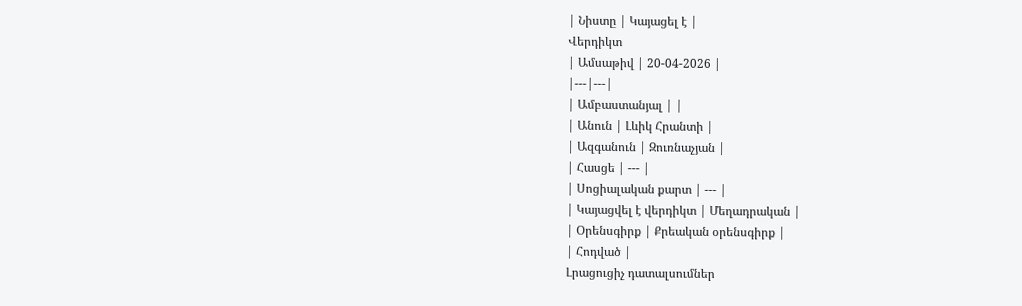| Նիստը | Կայացել է |
Վերդիկտ
| Ամսաթիվ | 20-04-2026 |
|---|---|
| Ամբաստանյալ | |
| Անուն | Լևիկ Հրանտի |
| Ազգանուն | Զուռնաչյան |
| Հասցե | --- |
| Սոցիալական քարտ | --- |
| Կայացվել է վերդիկտ | Մեղադրական |
| Օրենսգիրք | Քրեական օրենսգիրք |
| Հոդված |
Լրացուցիչ դատալսումներ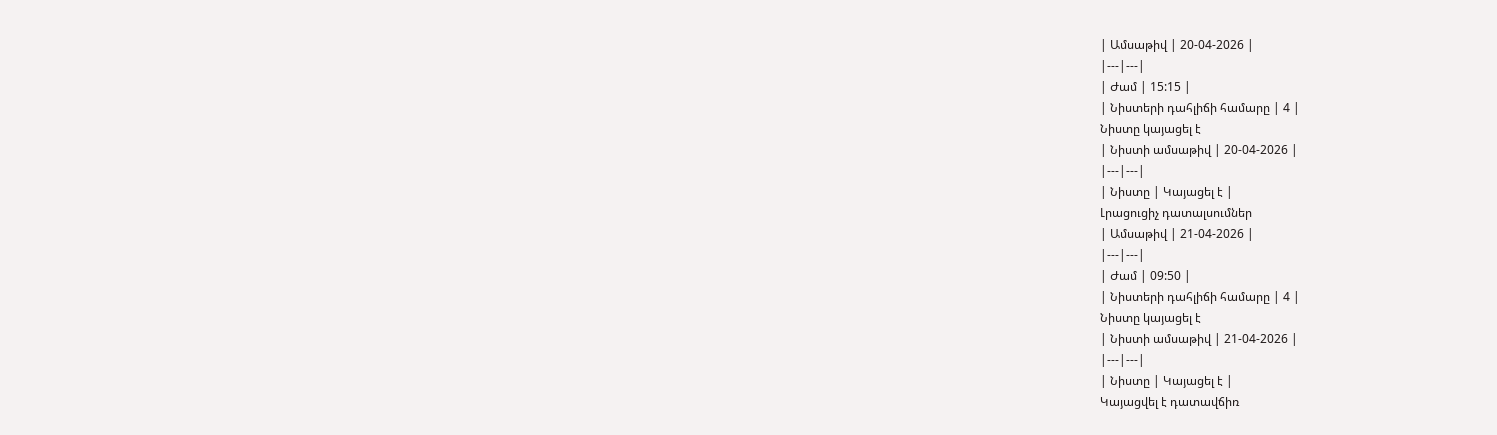| Ամսաթիվ | 20-04-2026 |
|---|---|
| Ժամ | 15:15 |
| Նիստերի դահլիճի համարը | 4 |
Նիստը կայացել է
| Նիստի ամսաթիվ | 20-04-2026 |
|---|---|
| Նիստը | Կայացել է |
Լրացուցիչ դատալսումներ
| Ամսաթիվ | 21-04-2026 |
|---|---|
| Ժամ | 09:50 |
| Նիստերի դահլիճի համարը | 4 |
Նիստը կայացել է
| Նիստի ամսաթիվ | 21-04-2026 |
|---|---|
| Նիստը | Կայացել է |
Կայացվել է դատավճիռ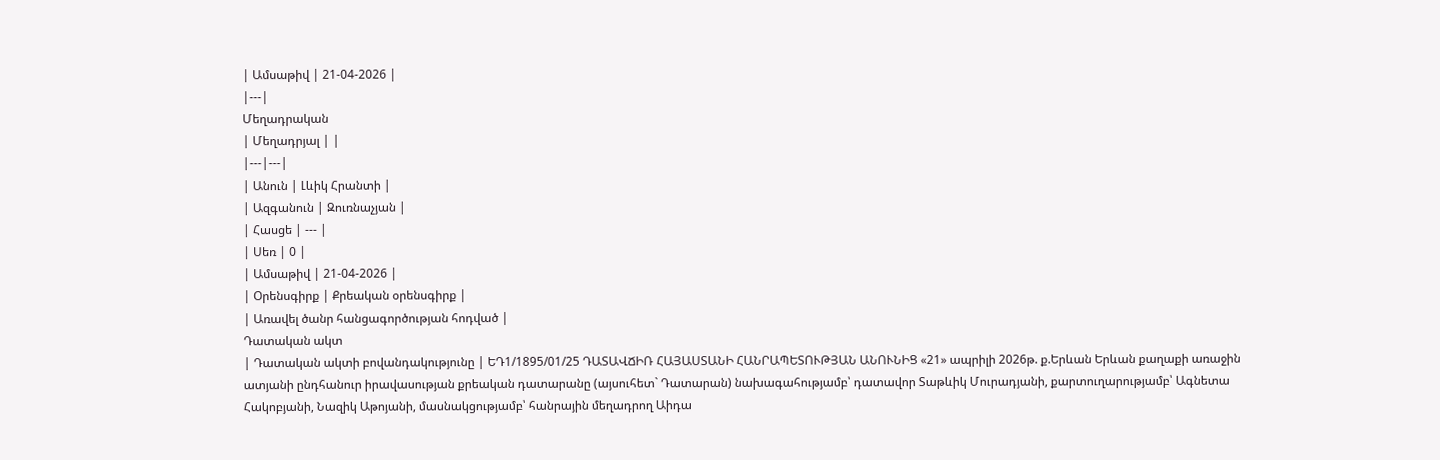| Ամսաթիվ | 21-04-2026 |
|---|
Մեղադրական
| Մեղադրյալ | |
|---|---|
| Անուն | Լևիկ Հրանտի |
| Ազգանուն | Զուռնաչյան |
| Հասցե | --- |
| Սեռ | 0 |
| Ամսաթիվ | 21-04-2026 |
| Օրենսգիրք | Քրեական օրենսգիրք |
| Առավել ծանր հանցագործության հոդված |
Դատական ակտ
| Դատական ակտի բովանդակությունը | ԵԴ1/1895/01/25 ԴԱՏԱՎՃԻՌ ՀԱՅԱՍՏԱՆԻ ՀԱՆՐԱՊԵՏՈՒԹՅԱՆ ԱՆՈՒՆԻՑ «21» ապրիլի 2026թ. ք.Երևան Երևան քաղաքի առաջին ատյանի ընդհանուր իրավասության քրեական դատարանը (այսուհետ` Դատարան) նախագահությամբ՝ դատավոր Տաթևիկ Մուրադյանի, քարտուղարությամբ՝ Ագնետա Հակոբյանի, Նազիկ Աթոյանի, մասնակցությամբ՝ հանրային մեղադրող Աիդա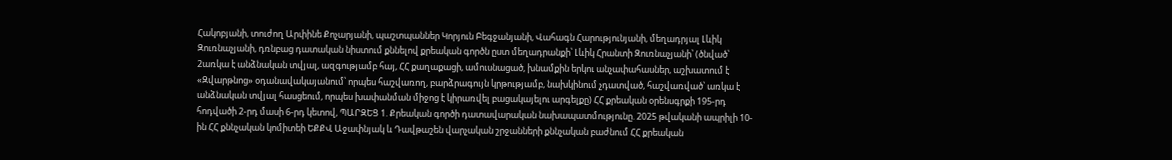Հակոբյանի, տուժող Արփինե Քոչարյանի, պաշտպաններ Կորյուն Բեգջանյանի, Վահագն Հարությունյանի, մեղադրյալ Լևիկ Զուռնաչյանի, դռնբաց դատական նիստում քննելով քրեական գործն ըստ մեղադրանքի՝ Լևիկ Հրանտի Զուռնաչյանի՝ (ծնված՝ 2առկա է անձնական տվյալ, ազգությամբ հայ, ՀՀ քաղաքացի, ամուսնացած, խնամքին երկու անչափահասներ, աշխատում է «Զվարթնոց» օդանավակայանում՝ որպես հաշվառող, բարձրագույն կրթությամբ, նախկինում չդատված, հաշվառված՝ առկա է անձնական տվյալ հասցեում, որպես խափանման միջոց է կիրառվել բացակայելու արգելքը) ՀՀ քրեական օրենսգրքի 195-րդ հոդվածի 2-րդ մասի 6-րդ կետով, ՊԱՐԶԵՑ 1. Քրեական գործի դատավարական նախապատմությունը. 2025 թվականի ապրիլի 10-ին ՀՀ քննչական կոմիտեի ԵՔՔՎ Աջափնյակ և Դավթաշեն վարչական շրջանների քննչական բաժնում ՀՀ քրեական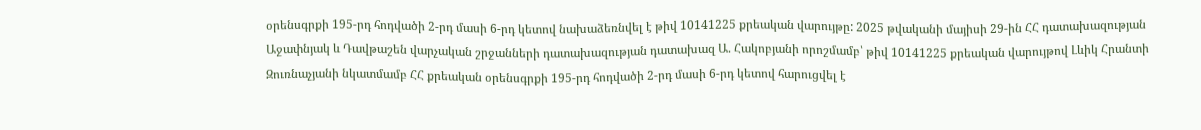օրենսգրքի 195-րդ հոդվածի 2-րդ մասի 6-րդ կետով նախաձեռնվել է թիվ 10141225 քրեական վարույթը: 2025 թվականի մայիսի 29-ին ՀՀ դատախազության Աջափնյակ և Դավթաշեն վարչական շրջանների դատախազության դատախազ Ա. Հակոբյանի որոշմամբ՝ թիվ 10141225 քրեական վարույթով Լևիկ Հրանտի Զուռնաչյանի նկատմամբ ՀՀ քրեական օրենսգրքի 195-րդ հոդվածի 2-րդ մասի 6-րդ կետով հարուցվել է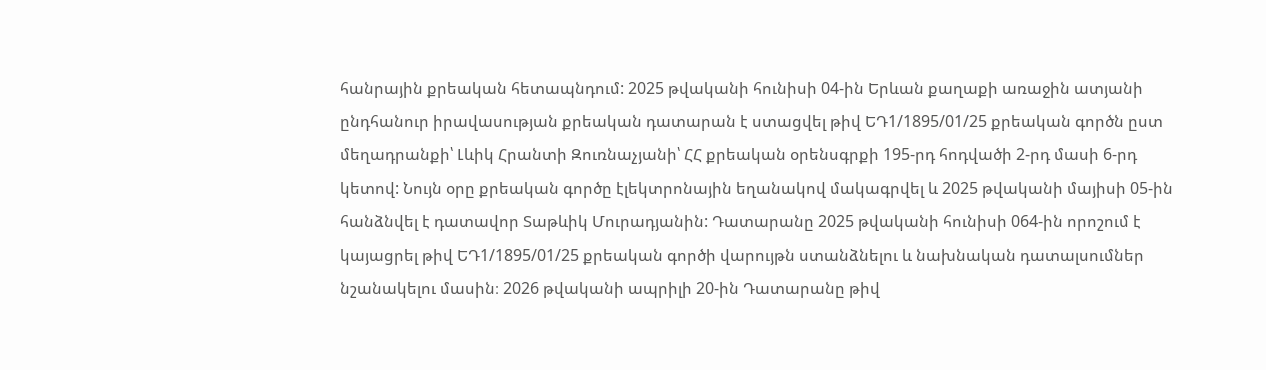հանրային քրեական հետապնդում: 2025 թվականի հունիսի 04-ին Երևան քաղաքի առաջին ատյանի ընդհանուր իրավասության քրեական դատարան է ստացվել թիվ ԵԴ1/1895/01/25 քրեական գործն ըստ մեղադրանքի՝ Լևիկ Հրանտի Զուռնաչյանի՝ ՀՀ քրեական օրենսգրքի 195-րդ հոդվածի 2-րդ մասի 6-րդ կետով: Նույն օրը քրեական գործը էլեկտրոնային եղանակով մակագրվել և 2025 թվականի մայիսի 05-ին հանձնվել է դատավոր Տաթևիկ Մուրադյանին: Դատարանը 2025 թվականի հունիսի 064-ին որոշում է կայացրել թիվ ԵԴ1/1895/01/25 քրեական գործի վարույթն ստանձնելու և նախնական դատալսումներ նշանակելու մասին։ 2026 թվականի ապրիլի 20-ին Դատարանը թիվ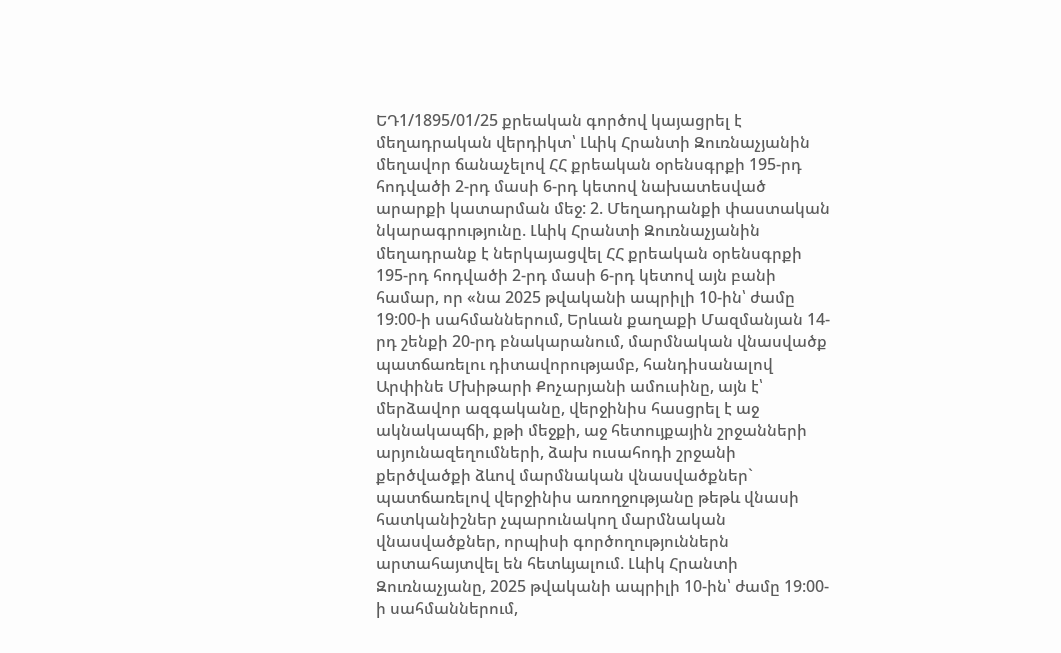ԵԴ1/1895/01/25 քրեական գործով կայացրել է մեղադրական վերդիկտ՝ Լևիկ Հրանտի Զուռնաչյանին մեղավոր ճանաչելով ՀՀ քրեական օրենսգրքի 195-րդ հոդվածի 2-րդ մասի 6-րդ կետով նախատեսված արարքի կատարման մեջ: 2. Մեղադրանքի փաստական նկարագրությունը. Լևիկ Հրանտի Զուռնաչյանին մեղադրանք է ներկայացվել ՀՀ քրեական օրենսգրքի 195-րդ հոդվածի 2-րդ մասի 6-րդ կետով այն բանի համար, որ «նա 2025 թվականի ապրիլի 10-ին՝ ժամը 19:00-ի սահմաններում, Երևան քաղաքի Մազմանյան 14-րդ շենքի 20-րդ բնակարանում, մարմնական վնասվածք պատճառելու դիտավորությամբ, հանդիսանալով Արփինե Մխիթարի Քոչարյանի ամուսինը, այն է՝ մերձավոր ազգականը, վերջինիս հասցրել է աջ ակնակապճի, քթի մեջքի, աջ հետույքային շրջանների արյունազեղումների, ձախ ուսահոդի շրջանի քերծվածքի ձևով մարմնական վնասվածքներ` պատճառելով վերջինիս առողջությանը թեթև վնասի հատկանիշներ չպարունակող մարմնական վնասվածքներ, որպիսի գործողություններն արտահայտվել են հետևյալում. Լևիկ Հրանտի Զուռնաչյանը, 2025 թվականի ապրիլի 10-ին՝ ժամը 19:00-ի սահմաններում,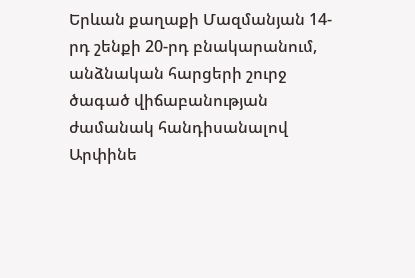Երևան քաղաքի Մազմանյան 14-րդ շենքի 20-րդ բնակարանում, անձնական հարցերի շուրջ ծագած վիճաբանության ժամանակ հանդիսանալով Արփինե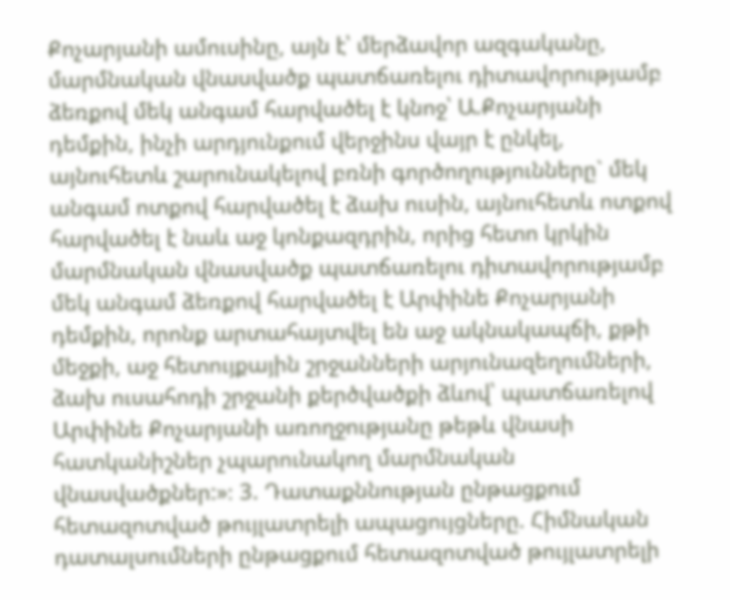Քոչարյանի ամուսինը, այն է՝ մերձավոր ազգականը, մարմնական վնասվածք պատճառելու դիտավորությամբ ձեռքով մեկ անգամ հարվածել է կնոջ՝ Ա.Քոչարյանի դեմքին, ինչի արդյունքում վերջինս վայր է ընկել, այնուհետև շարունակելով բռնի գործողությունները` մեկ անգամ ոտքով հարվածել է ձախ ուսին, այնուհետև ոտքով հարվածել է նաև աջ կոնքազդրին, որից հետո կրկին մարմնական վնասվածք պատճառելու դիտավորությամբ մեկ անգամ ձեռքով հարվածել է Արփինե Քոչարյանի դեմքին, որոնք արտահայտվել են աջ ակնակապճի, քթի մեջքի, աջ հետույքային շրջանների արյունազեղումների, ձախ ուսահոդի շրջանի քերծվածքի ձևով՝ պատճառելով Արփինե Քոչարյանի առողջությանը թեթև վնասի հատկանիշներ չպարունակող մարմնական վնասվածքներ:»։ 3. Դատաքննության ընթացքում հետազոտված թույլատրելի ապացույցները. Հիմնական դատալսումների ընթացքում հետազոտված թույլատրելի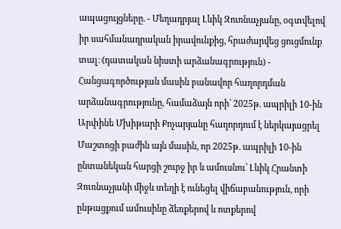ապացույցները. - Մեղադրյալ Լևիկ Զուռնաչյանը, օգտվելով իր սահմանադրական իրավունքից, հրաժարվեց ցուցմունք տալ։ (դատական նիստի արձանագրություն) - Հանցագործության մասին բանավոր հաղորդման արձանագրությունը, համաձայն որի՝ 2025թ. ապրիլի 10-ին Արփինե Մխիթարի Քոչարյանը հաղորդում է ներկայացրել Մաշտոցի բաժին այն մասին, որ 2025թ. ապրիլի 10-ին ընտանեկան հարցի շուրջ իր և ամուսնու՝ Լևիկ Հրանտի Զուռնաչյանի միջև տեղի է ունեցել վիճաբանություն, որի ընթացքում ամուսինը ձեռքերով և ոտքերով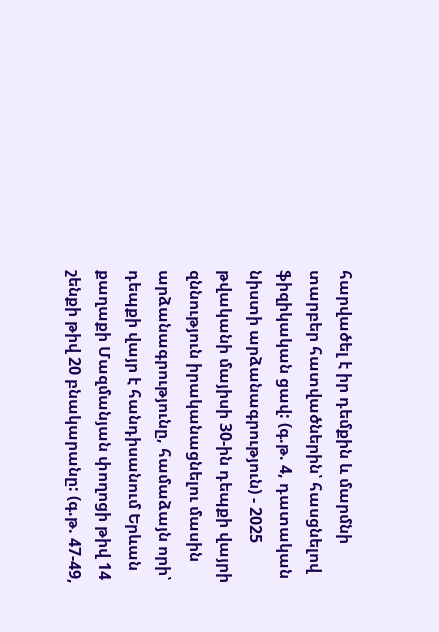հարվածել է իր դեմքին և մարմնի տարբեր հատվածներին՝ հասցնելով ֆիզիկական ցավ: (գ.թ. 4, դատական նիստի արձանագրություն) - 2025 թվականի մայիսի 30-ին դեպքի վայրի զննություն իրականացնելու մասին արձանագրությունը, համաձայն որի՝ դեպքի վայր է հանդիսանում Երևան քաղաքի Մազմանյան փողոցի թիվ 14 շենքի թիվ 20 բնակարանը: (գ.թ. 47-49,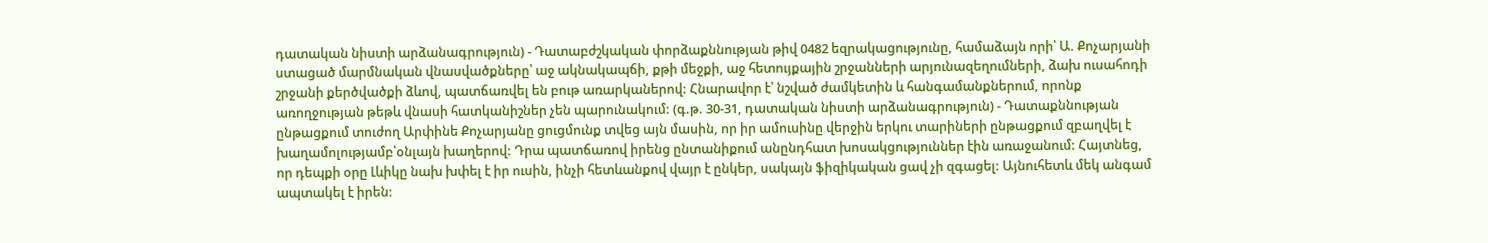դատական նիստի արձանագրություն) - Դատաբժշկական փորձաքննության թիվ 0482 եզրակացությունը, համաձայն որի՝ Ա. Քոչարյանի ստացած մարմնական վնասվածքները՝ աջ ակնակապճի, քթի մեջքի, աջ հետույքային շրջանների արյունազեղումների, ձախ ուսահոդի շրջանի քերծվածքի ձևով, պատճառվել են բութ առարկաներով: Հնարավոր է՝ նշված ժամկետին և հանգամանքներում, որոնք առողջության թեթև վնասի հատկանիշներ չեն պարունակում: (գ.թ. 30-31, դատական նիստի արձանագրություն) - Դատաքննության ընթացքում տուժող Արփինե Քոչարյանը ցուցմունք տվեց այն մասին, որ իր ամուսինը վերջին երկու տարիների ընթացքում զբաղվել է խաղամոլությամբ՝օնլայն խաղերով: Դրա պատճառով իրենց ընտանիքում անընդհատ խոսակցություններ էին առաջանում: Հայտնեց, որ դեպքի օրը Լևիկը նախ խփել է իր ուսին, ինչի հետևանքով վայր է ընկեր, սակայն ֆիզիկական ցավ չի զգացել: Այնուհետև մեկ անգամ ապտակել է իրեն: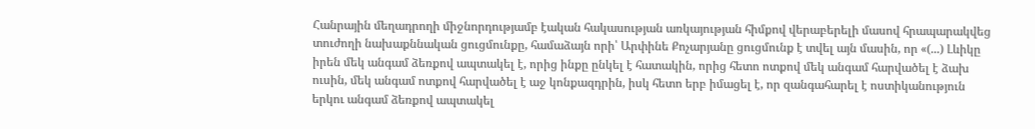Հանրային մեղադրողի միջնորդությամբ էական հակասության առկայության հիմքով վերաբերելի մասով հրապարակվեց տուժողի նախաքննական ցուցմունքը, համաձայն որի՝ Արփինե Քոչարյանը ցուցմունք է տվել այն մասին, որ «(...) Լևիկը իրեն մեկ անգամ ձեռքով ապտակել է, որից ինքը ընկել է հատակին, որից հետո ոտքով մեկ անգամ հարվածել է ձախ ուսին, մեկ անգամ ոտքով հարվածել է աջ կոնքազդրին, իսկ հետո երբ իմացել է, որ զանգահարել է ոստիկանություն երկու անգամ ձեռքով ապտակել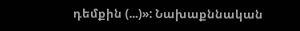դեմքին (...)»: Նախաքննական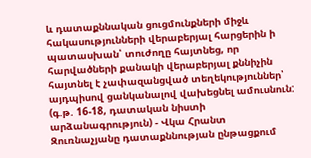և դատաքննական ցուցմունքների միջև հակասությունների վերաբերյալ հարցերին ի պատասխան՝ տուժողը հայտնեց, որ հարվածների քանակի վերաբերյալ քննիչին հայտնել է չափազանցված տեղեկություններ՝ այդպիսով ցանկանալով վախեցնել ամուսնուն: (գ.թ. 16-18, դատական նիստի արձանագրություն) - Վկա Հրանտ Զուռնաչյանը դատաքննության ընթացքում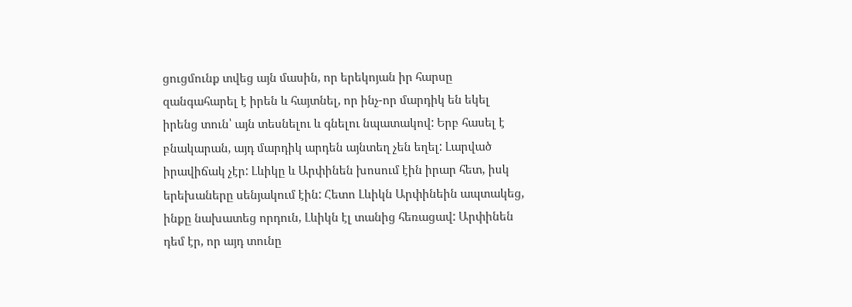ցուցմունք տվեց այն մասին, որ երեկոյան իր հարսը զանգահարել է իրեն և հայտնել, որ ինչ-որ մարդիկ են եկել իրենց տուն՝ այն տեսնելու և գնելու նպատակով: Երբ հասել է բնակարան, այդ մարդիկ արդեն այնտեղ չեն եղել: Լարված իրավիճակ չէր: Լևիկը և Արփինեն խոսում էին իրար հետ, իսկ երեխաները սենյակում էին: Հետո Լևիկն Արփինեին ապտակեց, ինքը նախատեց որդուն, Լևիկն էլ տանից հեռացավ: Արփինեն դեմ էր, որ այդ տունը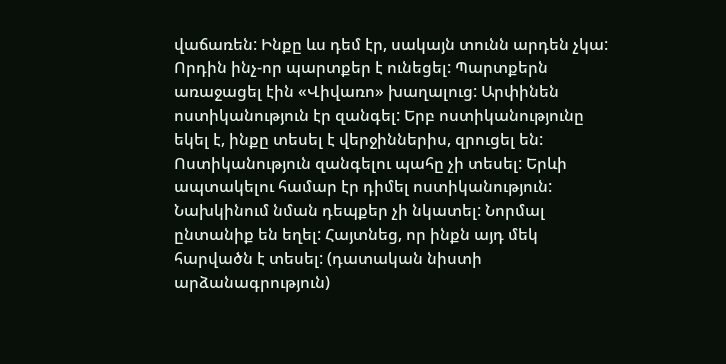վաճառեն: Ինքը ևս դեմ էր, սակայն տունն արդեն չկա: Որդին ինչ-որ պարտքեր է ունեցել: Պարտքերն առաջացել էին «Վիվառո» խաղալուց: Արփինեն ոստիկանություն էր զանգել: Երբ ոստիկանությունը եկել է, ինքը տեսել է վերջիններիս, զրուցել են: Ոստիկանություն զանգելու պահը չի տեսել: Երևի ապտակելու համար էր դիմել ոստիկանություն: Նախկինում նման դեպքեր չի նկատել: Նորմալ ընտանիք են եղել: Հայտնեց, որ ինքն այդ մեկ հարվածն է տեսել: (դատական նիստի արձանագրություն)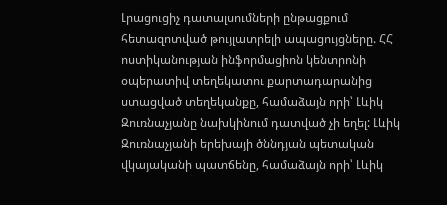Լրացուցիչ դատալսումների ընթացքում հետազոտված թույլատրելի ապացույցները. ՀՀ ոստիկանության ինֆորմացիոն կենտրոնի օպերատիվ տեղեկատու քարտադարանից ստացված տեղեկանքը, համաձայն որի՝ Լևիկ Զուռնաչյանը նախկինում դատված չի եղել: Լևիկ Զուռնաչյանի երեխայի ծննդյան պետական վկայականի պատճենը, համաձայն որի՝ Լևիկ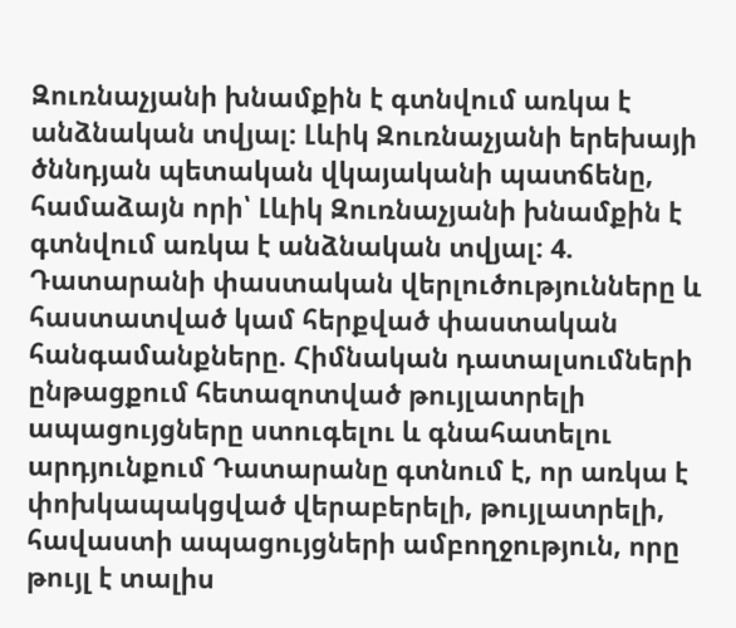Զուռնաչյանի խնամքին է գտնվում առկա է անձնական տվյալ: Լևիկ Զուռնաչյանի երեխայի ծննդյան պետական վկայականի պատճենը, համաձայն որի՝ Լևիկ Զուռնաչյանի խնամքին է գտնվում առկա է անձնական տվյալ: 4. Դատարանի փաստական վերլուծությունները և հաստատված կամ հերքված փաստական հանգամանքները. Հիմնական դատալսումների ընթացքում հետազոտված թույլատրելի ապացույցները ստուգելու և գնահատելու արդյունքում Դատարանը գտնում է, որ առկա է փոխկապակցված վերաբերելի, թույլատրելի, հավաստի ապացույցների ամբողջություն, որը թույլ է տալիս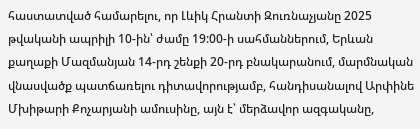հաստատված համարելու, որ Լևիկ Հրանտի Զուռնաչյանը 2025 թվականի ապրիլի 10-ին՝ ժամը 19:00-ի սահմաններում, Երևան քաղաքի Մազմանյան 14-րդ շենքի 20-րդ բնակարանում, մարմնական վնասվածք պատճառելու դիտավորությամբ, հանդիսանալով Արփինե Մխիթարի Քոչարյանի ամուսինը, այն է՝ մերձավոր ազգականը,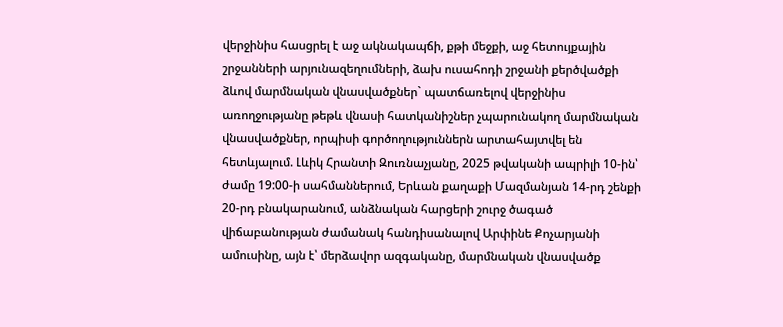վերջինիս հասցրել է աջ ակնակապճի, քթի մեջքի, աջ հետույքային շրջանների արյունազեղումների, ձախ ուսահոդի շրջանի քերծվածքի ձևով մարմնական վնասվածքներ` պատճառելով վերջինիս առողջությանը թեթև վնասի հատկանիշներ չպարունակող մարմնական վնասվածքներ, որպիսի գործողություններն արտահայտվել են հետևյալում. Լևիկ Հրանտի Զուռնաչյանը, 2025 թվականի ապրիլի 10-ին՝ ժամը 19:00-ի սահմաններում, Երևան քաղաքի Մազմանյան 14-րդ շենքի 20-րդ բնակարանում, անձնական հարցերի շուրջ ծագած վիճաբանության ժամանակ հանդիսանալով Արփինե Քոչարյանի ամուսինը, այն է՝ մերձավոր ազգականը, մարմնական վնասվածք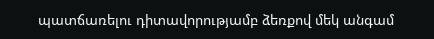պատճառելու դիտավորությամբ ձեռքով մեկ անգամ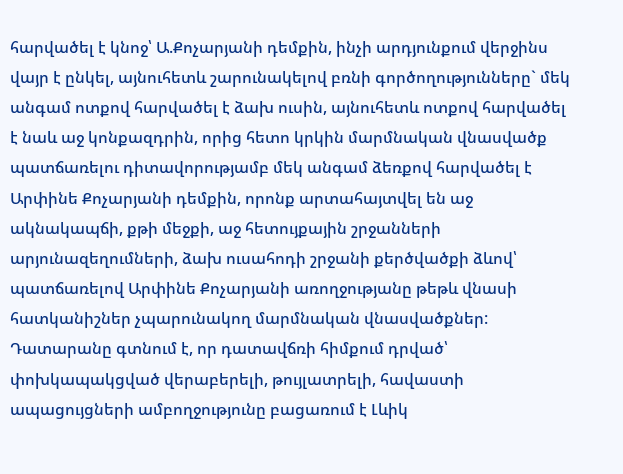հարվածել է կնոջ՝ Ա.Քոչարյանի դեմքին, ինչի արդյունքում վերջինս վայր է ընկել, այնուհետև շարունակելով բռնի գործողությունները` մեկ անգամ ոտքով հարվածել է ձախ ուսին, այնուհետև ոտքով հարվածել է նաև աջ կոնքազդրին, որից հետո կրկին մարմնական վնասվածք պատճառելու դիտավորությամբ մեկ անգամ ձեռքով հարվածել է Արփինե Քոչարյանի դեմքին, որոնք արտահայտվել են աջ ակնակապճի, քթի մեջքի, աջ հետույքային շրջանների արյունազեղումների, ձախ ուսահոդի շրջանի քերծվածքի ձևով՝ պատճառելով Արփինե Քոչարյանի առողջությանը թեթև վնասի հատկանիշներ չպարունակող մարմնական վնասվածքներ: Դատարանը գտնում է, որ դատավճռի հիմքում դրված՝ փոխկապակցված վերաբերելի, թույլատրելի, հավաստի ապացույցների ամբողջությունը բացառում է Լևիկ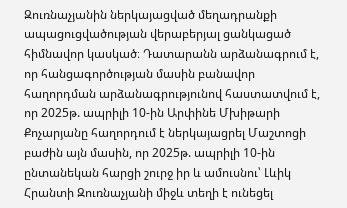Զուռնաչյանին ներկայացված մեղադրանքի ապացուցվածության վերաբերյալ ցանկացած հիմնավոր կասկած։ Դատարանն արձանագրում է, որ հանցագործության մասին բանավոր հաղորդման արձանագրությունով հաստատվում է, որ 2025թ. ապրիլի 10-ին Արփինե Մխիթարի Քոչարյանը հաղորդում է ներկայացրել Մաշտոցի բաժին այն մասին, որ 2025թ. ապրիլի 10-ին ընտանեկան հարցի շուրջ իր և ամուսնու՝ Լևիկ Հրանտի Զուռնաչյանի միջև տեղի է ունեցել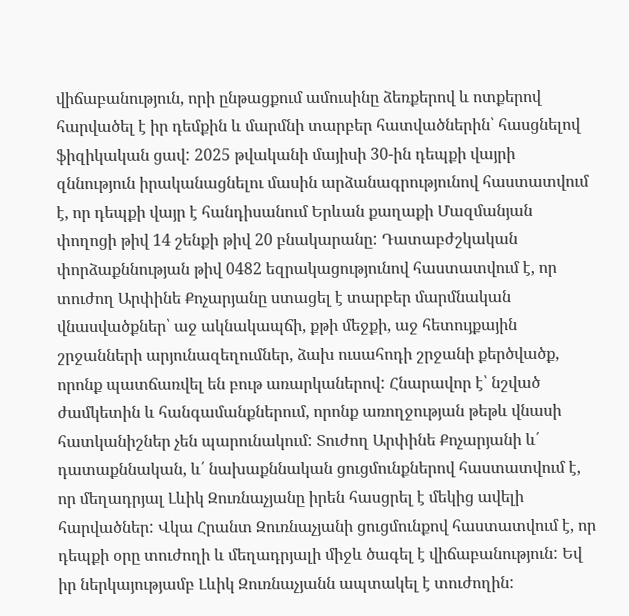վիճաբանություն, որի ընթացքում ամուսինը ձեռքերով և ոտքերով հարվածել է իր դեմքին և մարմնի տարբեր հատվածներին՝ հասցնելով ֆիզիկական ցավ: 2025 թվականի մայիսի 30-ին դեպքի վայրի զննություն իրականացնելու մասին արձանագրությունով հաստատվում է, որ դեպքի վայր է հանդիսանում Երևան քաղաքի Մազմանյան փողոցի թիվ 14 շենքի թիվ 20 բնակարանը: Դատաբժշկական փորձաքննության թիվ 0482 եզրակացությունով հաստատվում է, որ տուժող Արփինե Քոչարյանը ստացել է տարբեր մարմնական վնասվածքներ՝ աջ ակնակապճի, քթի մեջքի, աջ հետույքային շրջանների արյունազեղումներ, ձախ ուսահոդի շրջանի քերծվածք, որոնք պատճառվել են բութ առարկաներով: Հնարավոր է՝ նշված ժամկետին և հանգամանքներում, որոնք առողջության թեթև վնասի հատկանիշներ չեն պարունակում: Տուժող Արփինե Քոչարյանի և՛ դատաքննական, և՛ նախաքննական ցուցմունքներով հաստատվում է, որ մեղադրյալ Լևիկ Զուռնաչյանը իրեն հասցրել է մեկից ավելի հարվածներ: Վկա Հրանտ Զուռնաչյանի ցուցմունքով հաստատվում է, որ դեպքի օրը տուժողի և մեղադրյալի միջև ծագել է վիճաբանություն: Եվ իր ներկայությամբ Լևիկ Զուռնաչյանն ապտակել է տուժողին: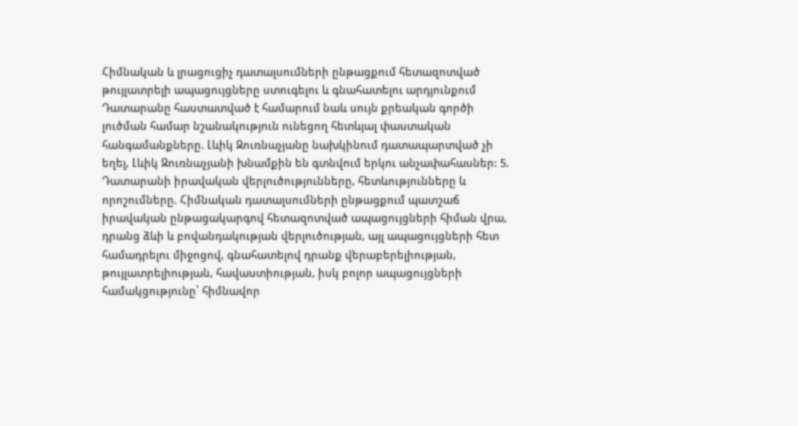Հիմնական և լրացուցիչ դատալսումների ընթացքում հետազոտված թույլատրելի ապացույցները ստուգելու և գնահատելու արդյունքում Դատարանը հաստատված է համարում նաև սույն քրեական գործի լուծման համար նշանակություն ունեցող հետևյալ փաստական հանգամանքները. Լևիկ Զուռնաչյանը նախկինում դատապարտված չի եղել, Լևիկ Զուռնաչյանի խնամքին են գտնվում երկու անչափահասներ: 5. Դատարանի իրավական վերլուծությունները, հետևությունները և որոշումները. Հիմնական դատալսումների ընթացքում պատշաճ իրավական ընթացակարգով հետազոտված ապացույցների հիման վրա, դրանց ձևի և բովանդակության վերլուծության, այլ ապացույցների հետ համադրելու միջոցով, գնահատելով դրանք վերաբերելիության, թույլատրելիության, հավաստիության, իսկ բոլոր ապացույցների համակցությունը՝ հիմնավոր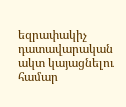եզրափակիչ դատավարական ակտ կայացնելու համար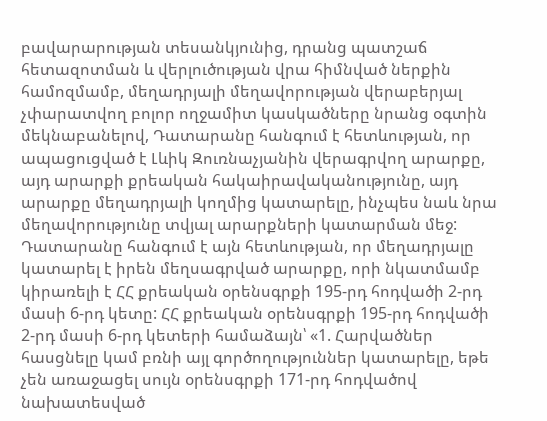բավարարության տեսանկյունից, դրանց պատշաճ հետազոտման և վերլուծության վրա հիմնված ներքին համոզմամբ, մեղադրյալի մեղավորության վերաբերյալ չփարատվող բոլոր ողջամիտ կասկածները նրանց օգտին մեկնաբանելով, Դատարանը հանգում է հետևության, որ ապացուցված է Լևիկ Զուռնաչյանին վերագրվող արարքը, այդ արարքի քրեական հակաիրավականությունը, այդ արարքը մեղադրյալի կողմից կատարելը, ինչպես նաև նրա մեղավորությունը տվյալ արարքների կատարման մեջ: Դատարանը հանգում է այն հետևության, որ մեղադրյալը կատարել է իրեն մեղսագրված արարքը, որի նկատմամբ կիրառելի է ՀՀ քրեական օրենսգրքի 195-րդ հոդվածի 2-րդ մասի 6-րդ կետը: ՀՀ քրեական օրենսգրքի 195-րդ հոդվածի 2-րդ մասի 6-րդ կետերի համաձայն՝ «1. Հարվածներ հասցնելը կամ բռնի այլ գործողություններ կատարելը, եթե չեն առաջացել սույն օրենսգրքի 171-րդ հոդվածով նախատեսված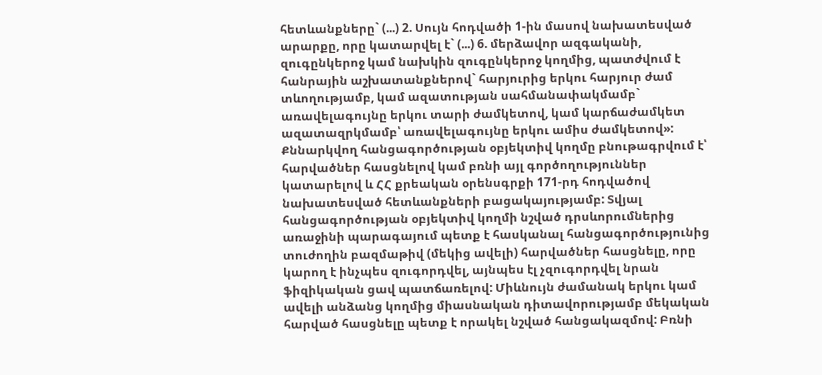հետևանքները` (...) 2. Սույն հոդվածի 1-ին մասով նախատեսված արարքը, որը կատարվել է` (...) 6. մերձավոր ազգականի, զուգընկերոջ կամ նախկին զուգընկերոջ կողմից, պատժվում է հանրային աշխատանքներով` հարյուրից երկու հարյուր ժամ տևողությամբ, կամ ազատության սահմանափակմամբ` առավելագույնը երկու տարի ժամկետով, կամ կարճաժամկետ ազատազրկմամբ՝ առավելագույնը երկու ամիս ժամկետով»: Քննարկվող հանցագործության օբյեկտիվ կողմը բնութագրվում է՝ հարվածներ հասցնելով կամ բռնի այլ գործողություններ կատարելով և ՀՀ քրեական օրենսգրքի 171-րդ հոդվածով նախատեսված հետևանքների բացակայությամբ: Տվյալ հանցագործության օբյեկտիվ կողմի նշված դրսևորումներից առաջինի պարագայում պետք է հասկանալ հանցագործությունից տուժողին բազմաթիվ (մեկից ավելի) հարվածներ հասցնելը, որը կարող է ինչպես զուգորդվել, այնպես էլ չզուգորդվել նրան ֆիզիկական ցավ պատճառելով: Միևնույն ժամանակ երկու կամ ավելի անձանց կողմից միասնական դիտավորությամբ մեկական հարված հասցնելը պետք է որակել նշված հանցակազմով: Բռնի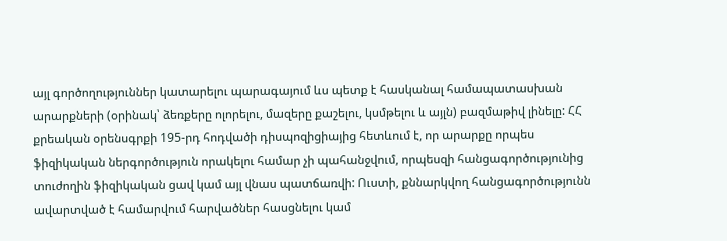այլ գործողություններ կատարելու պարագայում ևս պետք է հասկանալ համապատասխան արարքների (օրինակ՝ ձեռքերը ոլորելու, մազերը քաշելու, կսմթելու և այլն) բազմաթիվ լինելը: ՀՀ քրեական օրենսգրքի 195-րդ հոդվածի դիսպոզիցիայից հետևում է, որ արարքը որպես ֆիզիկական ներգործություն որակելու համար չի պահանջվում, որպեսզի հանցագործությունից տուժողին ֆիզիկական ցավ կամ այլ վնաս պատճառվի: Ուստի, քննարկվող հանցագործությունն ավարտված է համարվում հարվածներ հասցնելու կամ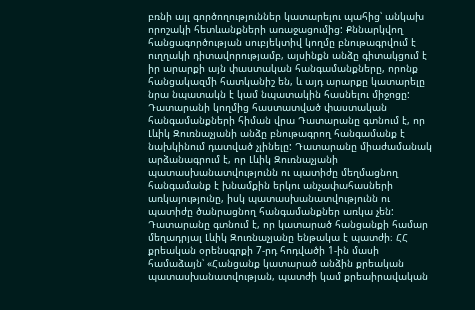բռնի այլ գործողություններ կատարելու պահից՝ անկախ որոշակի հետևանքների առաջացումից: Քննարկվող հանցագործության սուբյեկտիվ կողմը բնութագրվում է ուղղակի դիտավորությամբ, այսինքն անձը գիտակցում է իր արարքի այն փաստական հանգամանքները, որոնք հանցակազմի հատկանիշ են, և այդ արարքը կատարելը նրա նպատակն է կամ նպատակին հասնելու միջոցը: Դատարանի կողմից հաստատված փաստական հանգամանքների հիման վրա Դատարանը գտնում է, որ Լևիկ Զուռնաչյանի անձը բնութագրող հանգամանք է նախկինում դատված չլինելը: Դատարանը միաժամանակ արձանագրում է, որ Լևիկ Զուռնաչյանի պատասխանատվությունն ու պատիժը մեղմացնող հանգամանք է խնամքին երկու անչափահասների առկայությունը, իսկ պատասխանատվությունն ու պատիժը ծանրացնող հանգամանքներ առկա չեն: Դատարանը գտնում է, որ կատարած հանցանքի համար մեղադրյալ Լևիկ Զուռնաչյանը ենթակա է պատժի։ ՀՀ քրեական օրենսգրքի 7-րդ հոդվածի 1-ին մասի համաձայն՝ «Հանցանք կատարած անձին քրեական պատասխանատվության, պատժի կամ քրեաիրավական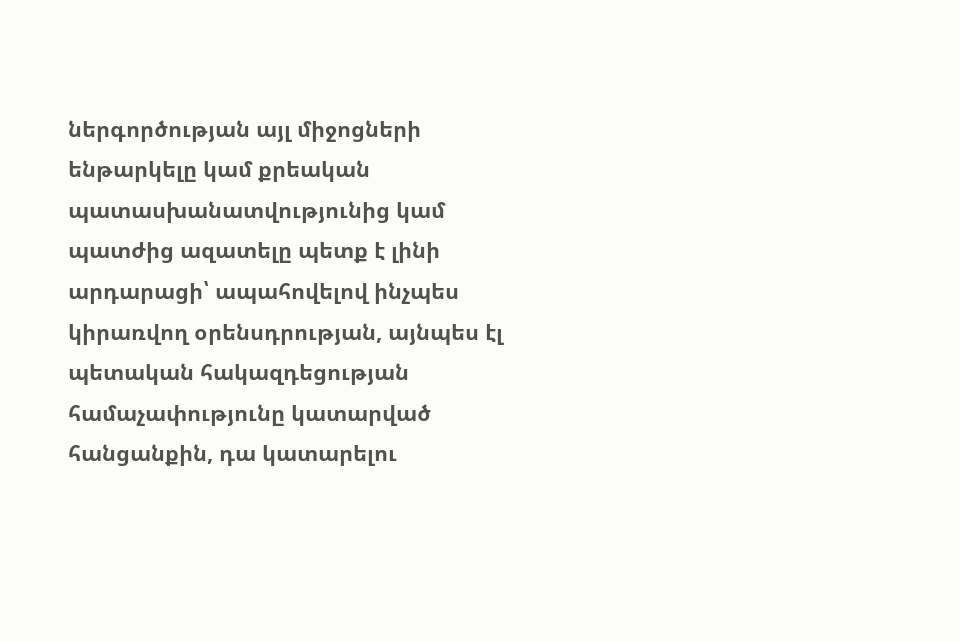ներգործության այլ միջոցների ենթարկելը կամ քրեական պատասխանատվությունից կամ պատժից ազատելը պետք է լինի արդարացի՝ ապահովելով ինչպես կիրառվող օրենսդրության, այնպես էլ պետական հակազդեցության համաչափությունը կատարված հանցանքին, դա կատարելու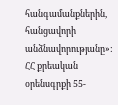հանգամանքներին, հանցավորի անձնավորությանը»: ՀՀ քրեական օրենսգրքի 55-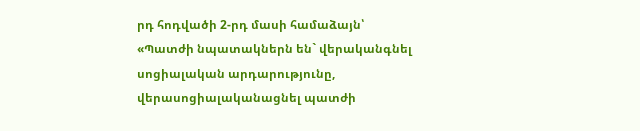րդ հոդվածի 2-րդ մասի համաձայն՝ «Պատժի նպատակներն են` վերականգնել սոցիալական արդարությունը, վերասոցիալականացնել պատժի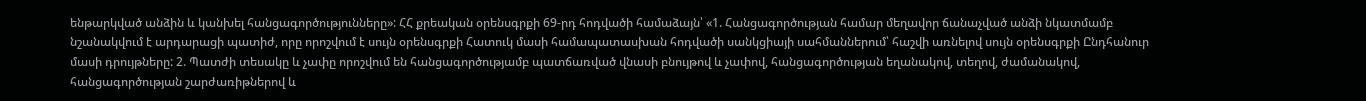ենթարկված անձին և կանխել հանցագործությունները»: ՀՀ քրեական օրենսգրքի 69-րդ հոդվածի համաձայն՝ «1. Հանցագործության համար մեղավոր ճանաչված անձի նկատմամբ նշանակվում է արդարացի պատիժ, որը որոշվում է սույն օրենսգրքի Հատուկ մասի համապատասխան հոդվածի սանկցիայի սահմաններում՝ հաշվի առնելով սույն օրենսգրքի Ընդհանուր մասի դրույթները: 2. Պատժի տեսակը և չափը որոշվում են հանցագործությամբ պատճառված վնասի բնույթով և չափով, հանցագործության եղանակով, տեղով, ժամանակով, հանցագործության շարժառիթներով և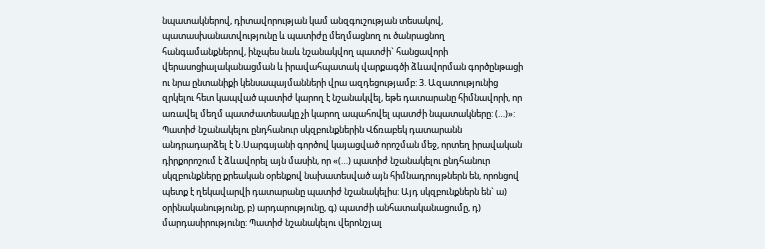նպատակներով, դիտավորության կամ անզգուշության տեսակով, պատասխանատվությունը և պատիժը մեղմացնող ու ծանրացնող հանգամանքներով, ինչպես նաև նշանակվող պատժի` հանցավորի վերասոցիալականացման և իրավահպատակ վարքագծի ձևավորման գործընթացի ու նրա ընտանիքի կենսապայմանների վրա ազդեցությամբ: 3. Ազատությունից զրկելու հետ կապված պատիժ կարող է նշանակվել, եթե դատարանը հիմնավորի, որ առավել մեղմ պատժատեսակը չի կարող ապահովել պատժի նպատակները: (…)»: Պատիժ նշանակելու ընդհանուր սկզբունքներին Վճռաբեկ դատարանն անդրադարձել է Ն.Սարգսյանի գործով կայացված որոշման մեջ, որտեղ իրավական դիրքորոշում է ձևավորել այն մասին, որ «(…) պատիժ նշանակելու ընդհանուր սկզբունքները քրեական օրենքով նախատեսված այն հիմնադրույթներն են, որոնցով պետք է ղեկավարվի դատարանը պատիժ նշանակելիս: Այդ սկզբունքներն են` ա) օրինականությունը, բ) արդարությունը, գ) պատժի անհատականացումը, դ) մարդասիրությունը: Պատիժ նշանակելու վերոնշյալ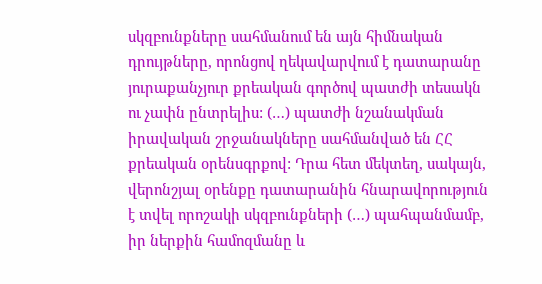սկզբունքները սահմանում են այն հիմնական դրույթները, որոնցով ղեկավարվում է դատարանը յուրաքանչյուր քրեական գործով պատժի տեսակն ու չափն ընտրելիս: (…) պատժի նշանակման իրավական շրջանակները սահմանված են ՀՀ քրեական օրենսգրքով: Դրա հետ մեկտեղ, սակայն, վերոնշյալ օրենքը դատարանին հնարավորություն է տվել որոշակի սկզբունքների (…) պահպանմամբ, իր ներքին համոզմանը և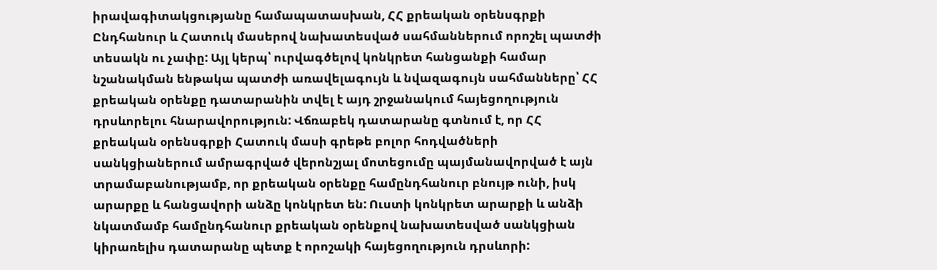իրավագիտակցությանը համապատասխան, ՀՀ քրեական օրենսգրքի Ընդհանուր և Հատուկ մասերով նախատեսված սահմաններում որոշել պատժի տեսակն ու չափը: Այլ կերպ՝ ուրվագծելով կոնկրետ հանցանքի համար նշանակման ենթակա պատժի առավելագույն և նվազագույն սահմանները՝ ՀՀ քրեական օրենքը դատարանին տվել է այդ շրջանակում հայեցողություն դրսևորելու հնարավորություն: Վճռաբեկ դատարանը գտնում է, որ ՀՀ քրեական օրենսգրքի Հատուկ մասի գրեթե բոլոր հոդվածների սանկցիաներում ամրագրված վերոնշյալ մոտեցումը պայմանավորված է այն տրամաբանությամբ, որ քրեական օրենքը համընդհանուր բնույթ ունի, իսկ արարքը և հանցավորի անձը կոնկրետ են: Ուստի կոնկրետ արարքի և անձի նկատմամբ համընդհանուր քրեական օրենքով նախատեսված սանկցիան կիրառելիս դատարանը պետք է որոշակի հայեցողություն դրսևորի: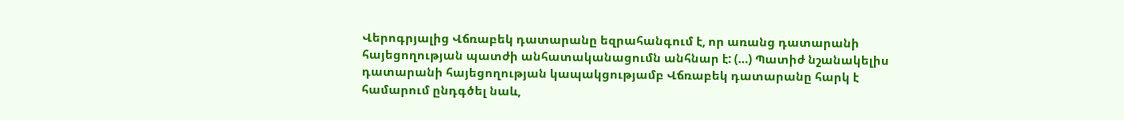Վերոգրյալից Վճռաբեկ դատարանը եզրահանգում է, որ առանց դատարանի հայեցողության պատժի անհատականացումն անհնար է: (…) Պատիժ նշանակելիս դատարանի հայեցողության կապակցությամբ Վճռաբեկ դատարանը հարկ է համարում ընդգծել նաև,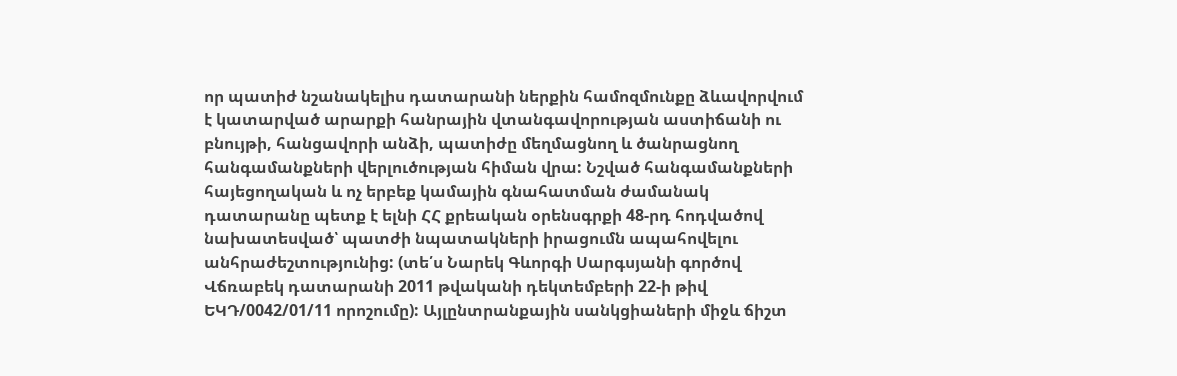որ պատիժ նշանակելիս դատարանի ներքին համոզմունքը ձևավորվում է կատարված արարքի հանրային վտանգավորության աստիճանի ու բնույթի, հանցավորի անձի, պատիժը մեղմացնող և ծանրացնող հանգամանքների վերլուծության հիման վրա: Նշված հանգամանքների հայեցողական և ոչ երբեք կամային գնահատման ժամանակ դատարանը պետք է ելնի ՀՀ քրեական օրենսգրքի 48-րդ հոդվածով նախատեսված՝ պատժի նպատակների իրացումն ապահովելու անհրաժեշտությունից: (տե՛ս Նարեկ Գևորգի Սարգսյանի գործով Վճռաբեկ դատարանի 2011 թվականի դեկտեմբերի 22-ի թիվ ԵԿԴ/0042/01/11 որոշումը): Այլընտրանքային սանկցիաների միջև ճիշտ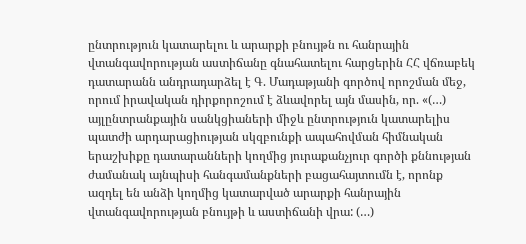ընտրություն կատարելու և արարքի բնույթն ու հանրային վտանգավորության աստիճանը գնահատելու հարցերին ՀՀ վճռաբեկ դատարանն անդրադարձել է Գ. Մադաթյանի գործով որոշման մեջ, որում իրավական դիրքորոշում է ձևավորել այն մասին, որ. «(…) այլընտրանքային սանկցիաների միջև ընտրություն կատարելիս պատժի արդարացիության սկզբունքի ապահովման հիմնական երաշխիքը դատարանների կողմից յուրաքանչյուր գործի քննության ժամանակ այնպիսի հանգամանքների բացահայտումն է, որոնք ազդել են անձի կողմից կատարված արարքի հանրային վտանգավորության բնույթի և աստիճանի վրա: (…)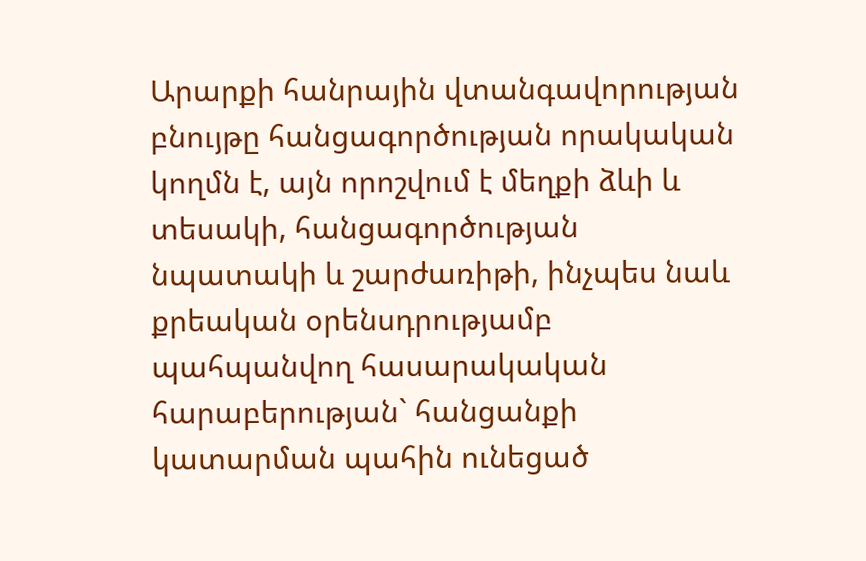Արարքի հանրային վտանգավորության բնույթը հանցագործության որակական կողմն է, այն որոշվում է մեղքի ձևի և տեսակի, հանցագործության նպատակի և շարժառիթի, ինչպես նաև քրեական օրենսդրությամբ պահպանվող հասարակական հարաբերության` հանցանքի կատարման պահին ունեցած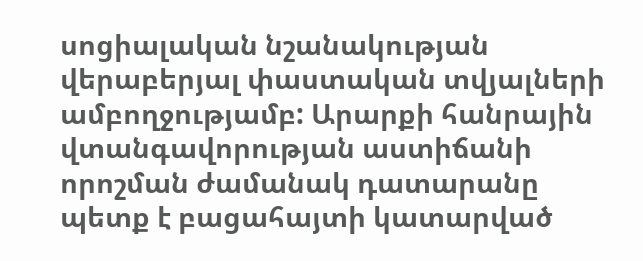սոցիալական նշանակության վերաբերյալ փաստական տվյալների ամբողջությամբ: Արարքի հանրային վտանգավորության աստիճանի որոշման ժամանակ դատարանը պետք է բացահայտի կատարված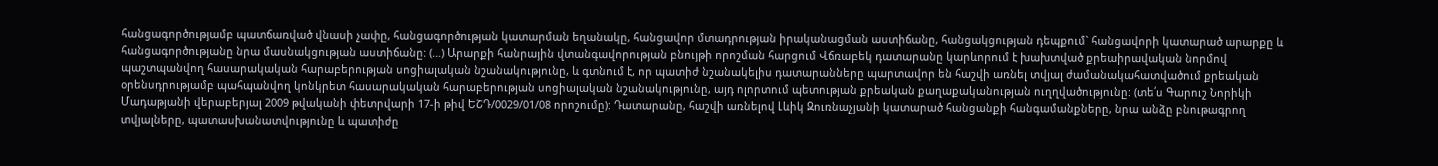հանցագործությամբ պատճառված վնասի չափը, հանցագործության կատարման եղանակը, հանցավոր մտադրության իրականացման աստիճանը, հանցակցության դեպքում` հանցավորի կատարած արարքը և հանցագործությանը նրա մասնակցության աստիճանը: (…) Արարքի հանրային վտանգավորության բնույթի որոշման հարցում Վճռաբեկ դատարանը կարևորում է խախտված քրեաիրավական նորմով պաշտպանվող հասարակական հարաբերության սոցիալական նշանակությունը, և գտնում է, որ պատիժ նշանակելիս դատարանները պարտավոր են հաշվի առնել տվյալ ժամանակահատվածում քրեական օրենսդրությամբ պահպանվող կոնկրետ հասարակական հարաբերության սոցիալական նշանակությունը, այդ ոլորտում պետության քրեական քաղաքականության ուղղվածությունը: (տե՛ս Գարուշ Նորիկի Մադաթյանի վերաբերյալ 2009 թվականի փետրվարի 17-ի թիվ ԵՇԴ/0029/01/08 որոշումը): Դատարանը, հաշվի առնելով Լևիկ Զուռնաչյանի կատարած հանցանքի հանգամանքները, նրա անձը բնութագրող տվյալները, պատասխանատվությունը և պատիժը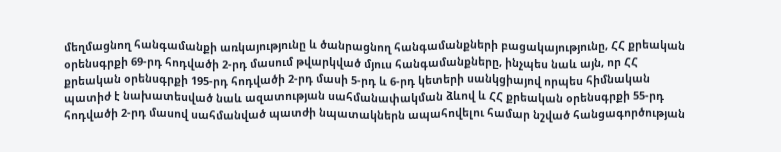մեղմացնող հանգամանքի առկայությունը և ծանրացնող հանգամանքների բացակայությունը, ՀՀ քրեական օրենսգրքի 69-րդ հոդվածի 2-րդ մասում թվարկված մյուս հանգամանքները, ինչպես նաև այն, որ ՀՀ քրեական օրենսգրքի 195-րդ հոդվածի 2-րդ մասի 5-րդ և 6-րդ կետերի սանկցիայով որպես հիմնական պատիժ է նախատեսված նաև ազատության սահմանափակման ձևով և ՀՀ քրեական օրենսգրքի 55-րդ հոդվածի 2-րդ մասով սահմանված պատժի նպատակներն ապահովելու համար նշված հանցագործության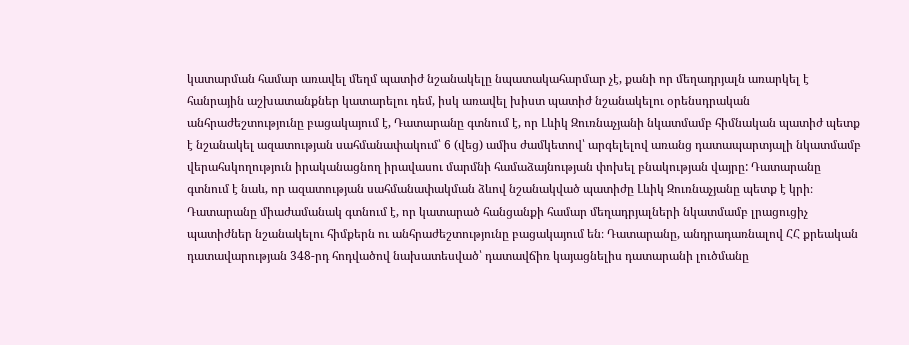կատարման համար առավել մեղմ պատիժ նշանակելը նպատակահարմար չէ, քանի որ մեղադրյալն առարկել է հանրային աշխատանքներ կատարելու դեմ, իսկ առավել խիստ պատիժ նշանակելու օրենսդրական անհրաժեշտությունը բացակայում է, Դատարանը գտնում է, որ Լևիկ Զուռնաչյանի նկատմամբ հիմնական պատիժ պետք է նշանակել ազատության սահմանափակում՝ 6 (վեց) ամիս ժամկետով՝ արգելելով առանց դատապարտյալի նկատմամբ վերահսկողություն իրականացնող իրավասու մարմնի համաձայնության փոխել բնակության վայրը: Դատարանը գտնում է նաև, որ ազատության սահմանափակման ձևով նշանակված պատիժը Լևիկ Զուռնաչյանը պետք է կրի։ Դատարանը միաժամանակ գտնում է, որ կատարած հանցանքի համար մեղադրյալների նկատմամբ լրացուցիչ պատիժներ նշանակելու հիմքերն ու անհրաժեշտությունը բացակայում են։ Դատարանը, անդրադառնալով ՀՀ քրեական դատավարության 348-րդ հոդվածով նախատեսված՝ դատավճիռ կայացնելիս դատարանի լուծմանը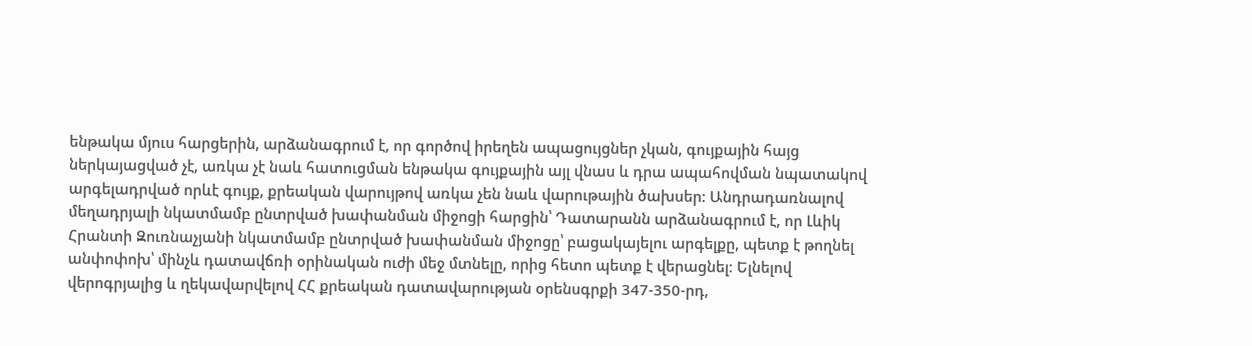ենթակա մյուս հարցերին, արձանագրում է, որ գործով իրեղեն ապացույցներ չկան, գույքային հայց ներկայացված չէ, առկա չէ նաև հատուցման ենթակա գույքային այլ վնաս և դրա ապահովման նպատակով արգելադրված որևէ գույք, քրեական վարույթով առկա չեն նաև վարութային ծախսեր: Անդրադառնալով մեղադրյալի նկատմամբ ընտրված խափանման միջոցի հարցին՝ Դատարանն արձանագրում է, որ Լևիկ Հրանտի Զուռնաչյանի նկատմամբ ընտրված խափանման միջոցը՝ բացակայելու արգելքը, պետք է թողնել անփոփոխ՝ մինչև դատավճռի օրինական ուժի մեջ մտնելը, որից հետո պետք է վերացնել։ Ելնելով վերոգրյալից և ղեկավարվելով ՀՀ քրեական դատավարության օրենսգրքի 347-350-րդ,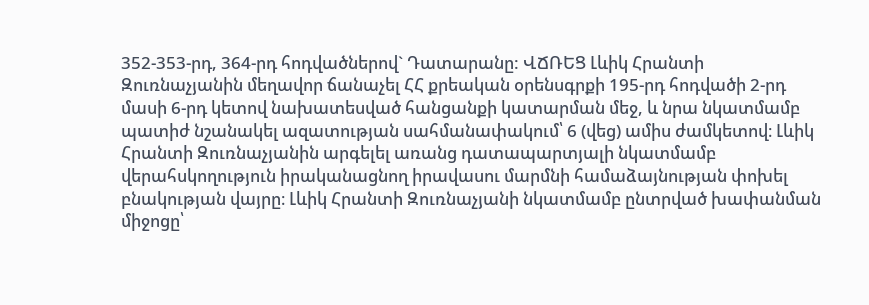352-353-րդ, 364-րդ հոդվածներով` Դատարանը: ՎՃՌԵՑ Լևիկ Հրանտի Զուռնաչյանին մեղավոր ճանաչել ՀՀ քրեական օրենսգրքի 195-րդ հոդվածի 2-րդ մասի 6-րդ կետով նախատեսված հանցանքի կատարման մեջ, և նրա նկատմամբ պատիժ նշանակել ազատության սահմանափակում՝ 6 (վեց) ամիս ժամկետով։ Լևիկ Հրանտի Զուռնաչյանին արգելել առանց դատապարտյալի նկատմամբ վերահսկողություն իրականացնող իրավասու մարմնի համաձայնության փոխել բնակության վայրը։ Լևիկ Հրանտի Զուռնաչյանի նկատմամբ ընտրված խափանման միջոցը՝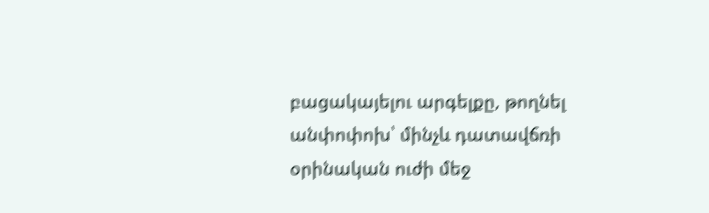բացակայելու արգելքը, թողնել անփոփոխ՝ մինչև դատավճռի օրինական ուժի մեջ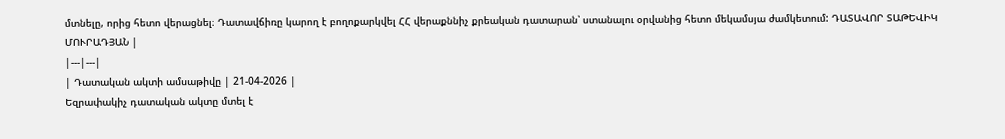մտնելը, որից հետո վերացնել։ Դատավճիռը կարող է բողոքարկվել ՀՀ վերաքննիչ քրեական դատարան՝ ստանալու օրվանից հետո մեկամսյա ժամկետում: ԴԱՏԱՎՈՐ ՏԱԹԵՎԻԿ ՄՈՒՐԱԴՅԱՆ |
|---|---|
| Դատական ակտի ամսաթիվը | 21-04-2026 |
Եզրափակիչ դատական ակտը մտել է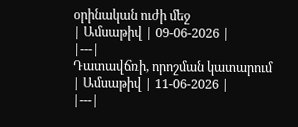օրինական ուժի մեջ
| Ամսաթիվ | 09-06-2026 |
|---|
Դատավճռի, որոշման կատարում
| Ամսաթիվ | 11-06-2026 |
|---|